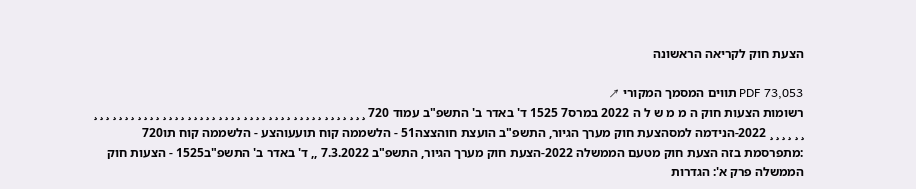הצעת חוק לקריאה הראשונה

PDF 73,053 תווים המסמך המקורי ↗
רשומות הצעות חוק ה מ מ ש ל ה 2022 במרס7 1525 ד' באדר ב' התשפ"ב עמוד 720 ¸ ¸ ¸ ¸ ¸ ¸ ¸ ¸ ¸ ¸ ¸ ¸ ¸ ¸ ¸ ¸ ¸ ¸ ¸ ¸ ¸ ¸ ¸ ¸ ¸ ¸ ¸ ¸ ¸ ¸ ¸ ¸ ¸ ¸ ¸ ¸ ¸ ¸ ¸ ¸ ¸ ¸ ¸ ¸ ¸ ¸ ¸ ¸ ¸ ¸ 2022-הנידמה למסהצעת חוק מערך הגיור, התשפ"ב הועצת חוהצצה51 - הלשממה קוח תועעוהצע - הלשממה קוח תו720 :מתפרסמת בזה הצעת חוק מטעם הממשלה 2022-הצעת חוק מערך הגיור, התשפ"ב 7.3.2022 ,, ד' באדר ב' התשפ"ב1525 - הצעות חוק הממשלה פרק א': הגדרות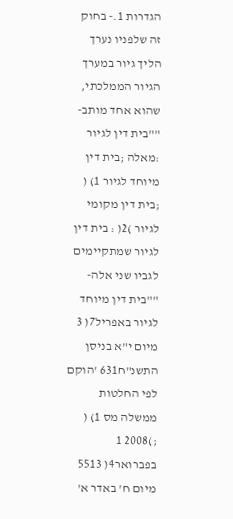הגדרות 1.- בחוק זה שלפניו נערך הליך גיור במערך הגיור הממלכתי, שהוא אחד מותב- ""בית דין לגיור :מאלה ;בית דין מיוחד לגיור 1) ( ;בית דין מקומי לגיור )2( : בית דין לגיור שמתקיימים לגביו שני אלה- ""בית דין מיוחד לגיור באפריל7( 3 מיום י"א בניסן התשנ"ח631 'הוקם לפי החלטות ממשלה מס 1) ( ;)2008 1 בפברואר4( 5513 מיום ח' באדר א'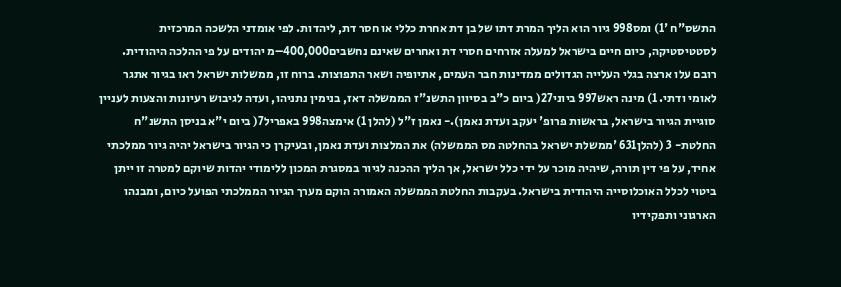התשס"ח '1) ומס998 גיור הוא הליך המרת דתו של בן דת אחרת כללי או חסר דת, ליהדות. לפי אומדני הלשכה המרכזית לסטטיסטיקה, כיום חיים בישראל למעלה אזרחים חסרי דת ואחרים שאינם נחשבים400,000–מ יהודים על פי ההלכה היהודית. רובם עלו ארצה בגלי העלייה הגדולים ממדינות חבר העמים, אתיופיה ושאר התפוצות. ברוח זו, ממשלות ישראל ראו בגיור אתגר לאומי ודתי. 1) מינה ראש997 ביוני27( ביום כ"ב בסיוון התשנ"ז הממשלה דאז, בנימין נתניהו, ועדה לגיבוש רעיונות והצעות לעניין סוגיית הגיור בישראל, בראשות פרופ' יעקב ועדת נאמן).- נאמן ז"ל (להלן 1) אימצה998 באפריל7( ביום י"א בניסן התשנ"ח החלטת- 3 (להלן631 'ממשלת ישראל בהחלטה מס הממשלה) את המלצות ועדת נאמן, ובעיקרן כי הגיור בישראל יהיה גיור ממלכתי אחיד, על פי דין תורה, שיהיה מוכר על ידי כלל ישראל, אך הליך ההכנה לגיור במסגרת המכון ללימודי יהדות שיוקם למטרה זו ייתן ביטוי לכלל האוכלוסייה היהודית בישראל. בעקבות החלטת הממשלה האמורה הוקם מערך הגיור הממלכתי הפועל כיום, ומבנהו הארגוני ותפקידיו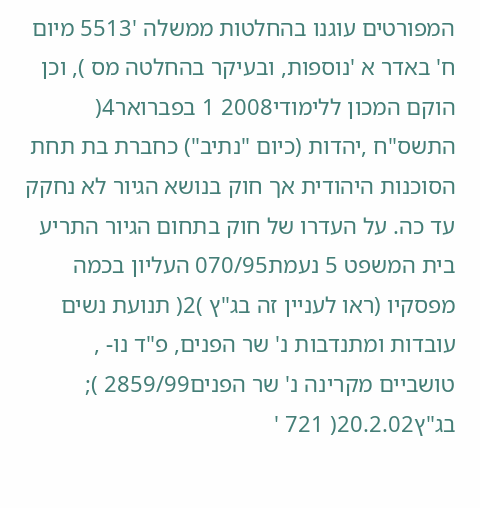המפורטים עוגנו בהחלטות ממשלה '5513 מיום ח' באדר א 'נוספות, ובעיקר בהחלטה מס ), וכן הוקם המכון ללימודי2008 1 בפברואר4( התשס"ח ,יהדות (כיום "נתיב") כחברת בת תחת הסוכנות היהודית אך חוק בנושא הגיור לא נחקק עד כה. על העדרו של חוק בתחום הגיור התריע בית המשפט 5 נעמת070/95 העליון בכמה מפסקיו (ראו לעניין זה בג"ץ )2( תנועת נשים עובדות ומתנדבות נ' שר הפנים, פ"ד נו- , טושביים מקרינה נ' שר הפנים2859/99 ); בג"ץ20.2.02( 721 '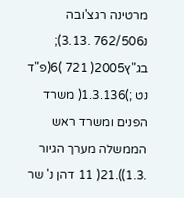מרטינה רגצ'ובה נ762/506 .3.13); בג"ץ2005( 721 )6(פ"ד נט ;)1.3.136( משרד הפנים ומשרד ראש הממשלה מערך הגיור .1.3)).21( 11 דהן נ' שר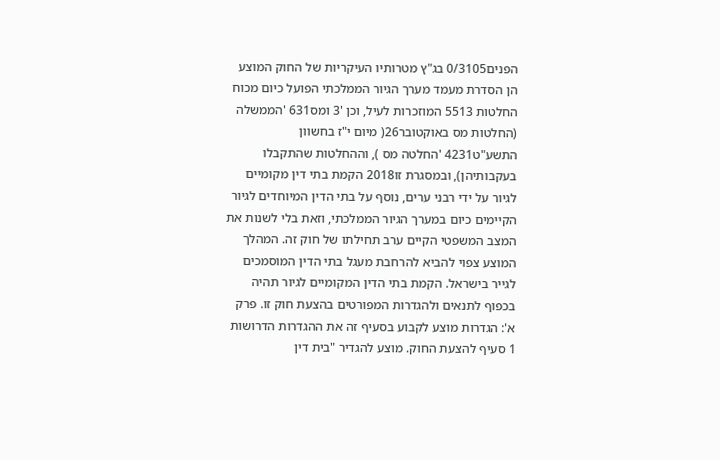הפנים0/3105 בג"ץ מטרותיו העיקריות של החוק המוצע הן הסדרת מעמד מערך הגיור הממלכתי הפועל כיום מכוח החלטות 5513 המוזכרות לעיל, וכן '3 ומס631 'הממשלה (החלטות מס באוקטובר26( מיום י"ז בחשוון התשע"ט4231 'החלטה מס ), וההחלטות שהתקבלו בעקבותיהן), ובמסגרת זו2018 הקמת בתי דין מקומיים לגיור על ידי רבני ערים, נוסף על בתי הדין המיוחדים לגיור הקיימים כיום במערך הגיור הממלכתי, וזאת בלי לשנות את המצב המשפטי הקיים ערב תחילתו של חוק זה. המהלך המוצע צפוי להביא להרחבת מעגל בתי הדין המוסמכים לגייר בישראל. הקמת בתי הדין המקומיים לגיור תהיה בכפוף לתנאים ולהגדרות המפורטים בהצעת חוק זו. פרק א': הגדרות מוצע לקבוע בסעיף זה את ההגדרות הדרושות 1 סעיף להצעת החוק. מוצע להגדיר "בית דין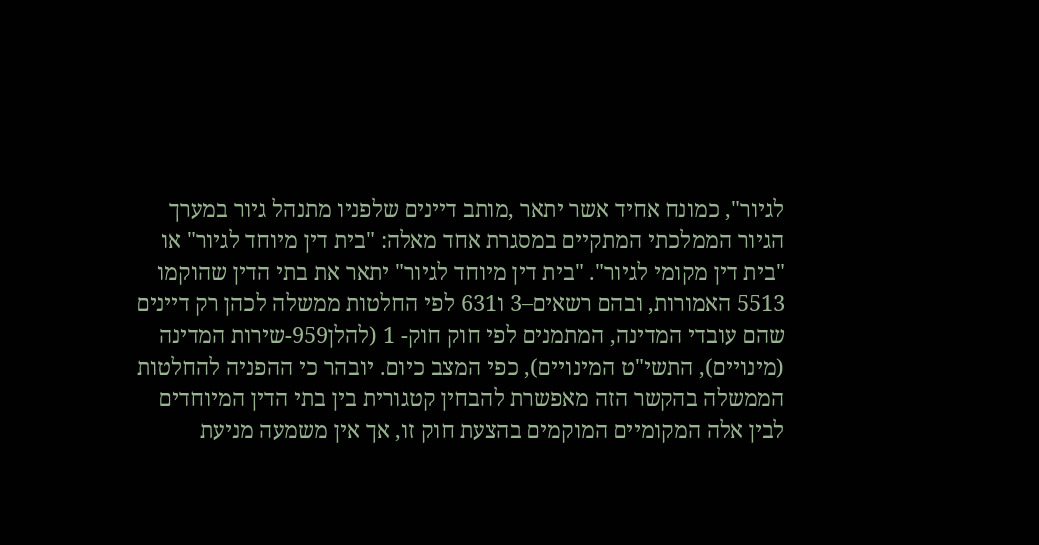לגיור", כמונח אחיד אשר יתאר ,מותב דיינים שלפניו מתנהל גיור במערך הגיור הממלכתי המתקיים במסגרת אחד מאלה: "בית דין מיוחד לגיור" או "בית דין מקומי לגיור". "בית דין מיוחד לגיור" יתאר את בתי הדין שהוקמו 5513 האמורות, ובהם רשאים–3 ו631 לפי החלטות ממשלה לכהן רק דיינים שהם עובדי המדינה, המתמנים לפי חוק חוק- 1 (להלן959-שירות המדינה (מינויים), התשי"ט המינויים), כפי המצב כיום. יובהר כי ההפניה להחלטות הממשלה בהקשר הזה מאפשרת להבחין קטגורית בין בתי הדין המיוחדים לבין אלה המקומיים המוקמים בהצעת חוק זו, אך אין משמעה מניעת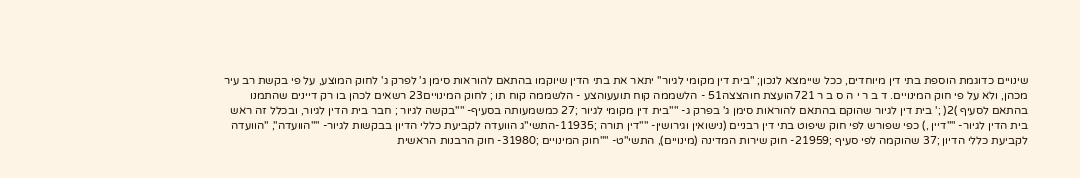שינויים כדוגמת הוספת בתי דין מיוחדים, ככל שיימצא לנכון; "בית דין מקומי לגיור" יתאר את בתי הדין שיוקמו בהתאם להוראות סימן ג' לפרק ג' לחוק המוצע, על פי בקשת רב עיר מכהן, ולא על פי חוק המינויים. ד ב ר י ה ס ב ר 721הועצת חוהצצה51 - הלשממה קוח תועעוהצע - הלשממה קוח תו ; לחוק המינויים23 רשאים לכהן בו רק דיינים שהתמנו בהתאם לסעיף )2( ;' בית דין לגיור שהוקם בהתאם להוראות סימן ג' בפרק ג- ""בית דין מקומי לגיור ;27 כמשמעותה בסעיף- ""בקשה לגיור ; חבר בית הדין לגיור, ובכלל זה ראש בית הדין לגיור- ""דיין ,) כפי שפורש לפי חוק שיפוט בתי דין רבניים (נישואין וגירושין- ""דין תורה ;11935-התשי"ג הוועדה לקביעת כללי הדיון בבקשות לגיור- ""הוועדה", "הוועדה לקביעת כללי הדיון ;37 שהוקמה לפי סעיף ;21959- חוק שירות המדינה (מינויים), התשי"ט- ""חוק המינויים ;31980- חוק הרבנות הראשית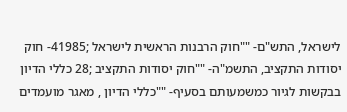לישראל, התש"ם- ""חוק הרבנות הראשית לישראל ;41985- חוק יסודות התקציב, התשמ"ה- ""חוק יסודות התקציב ;28 כללי הדיון בבקשות לגיור כמשמעותם בסעיף- ""כללי הדיון , מאגר מועמדים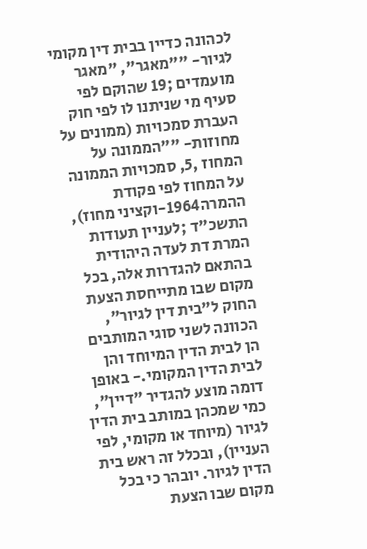לכהונה כדיין בבית דין מקומי לגיור- ""מאגר", "מאגר מועמדים ;19 שהוקם לפי סעיף מי שניתנו לו לפי חוק העברת סמכויות (ממונים על מחוזות- ""הממונה על המחוז ,5, סמכויות הממונה על המחוז לפי פקודת ההמרה1964-וקציני מחוז), התשכ"ד ;לעניין תעודות המרת דת לעדה היהודית בהתאם להגדרות אלה, בכל מקום שבו מתייחסת הצעת החוק ל"בית דין לגיור", הכוונה לשני סוגי המותבים הן לבית הדין המיוחד והן לבית הדין המקומי.- באופן דומה מוצע להגדיר "דיין", כמי שמכהן במותב בית הדין לגיור (מיוחד או מקומי, לפי העניין), ובכלל זה ראש בית הדין לגיור. יובהר כי בכל מקום שבו הצעת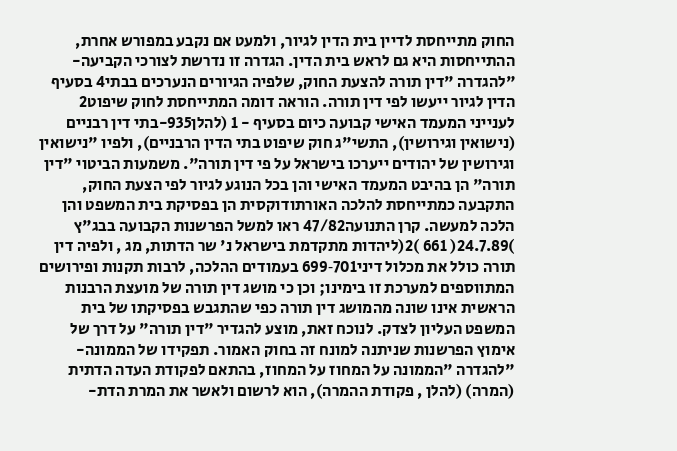החוק מתייחסת לדיין בית הדין לגיור, ולמעט אם נקבע במפורש אחרת, ההתייחסות היא גם לראש בית הדין. הגדרה זו נדרשת לצורכי הקביעה- "להגדרה "דין תורה להצעת החוק, שלפיה הגיורים הנערכים בבתי4 בסעיף הדין לגיור ייעשו לפי דין תורה. הוראה דומה המתייחסת לחוק שיפוט2 לענייני המעמד האישי קבועה כיום בסעיף - 1 (להלן935-בתי דין רבניים (נישואין וגירושין), התשי"ג חוק שיפוט בתי הדין הרבניים), ולפיו "נישואין וגירושין של יהודים ייערכו בישראל על פי דין תורה". משמעות הביטוי "דין תורה" הן בהיבט המעמד האישי והן בכל הנוגע לגיור לפי הצעת החוק, התקבעה כמתייחסת להלכה האורתודוקסית הן בפסיקת בית המשפט והן הלכה למעשה. קרן התנועה47/82 ראו למשל הפרשנות הקבועה בבג"ץ )24.7.89( 661 )2(ליהדות מתקדמת בישראל נ' שר הדתות, מג , ולפיה דין תורה כולל את מכלול דיני701‑699 בעמודים ההלכה, לרבות תקנות ופירושים המתווספים למערכת זו בימינו; וכן כי מושג דין תורה של מועצת הרבנות הראשית אינו שונה מהמושג דין תורה כפי שהתגבש בפסיקתו של בית המשפט העליון לצדק. לנוכח זאת, מוצע להגדיר "דין תורה" על דרך של אימוץ הפרשנות שניתנה למונח זה בחוק האמור. תפקידו של הממונה- "להגדרה "הממונה על המחוז על המחוז, בהתאם לפקודת העדה הדתית (המרה) (להלן , פקודת ההמרה), הוא לרשום ולאשר את המרת הדת-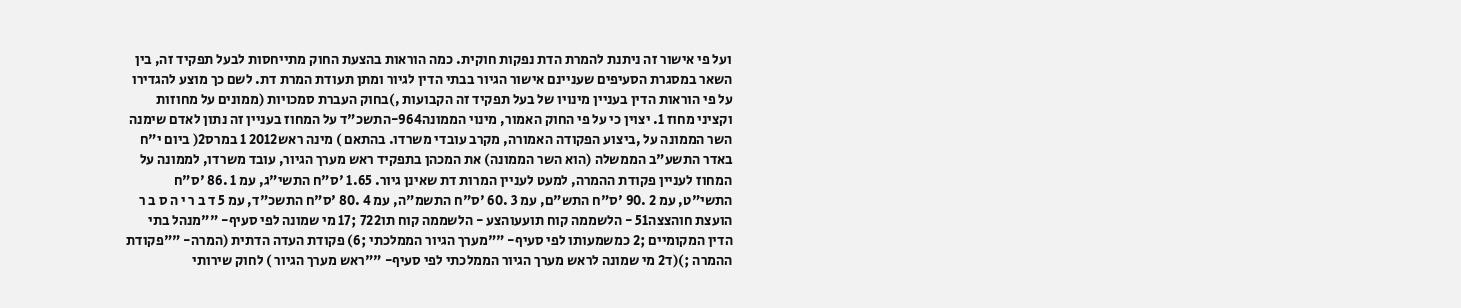ועל פי אישור זה ניתנת להמרת הדת נפקות חוקית. כמה הוראות בהצעת החוק מתייחסות לבעל תפקיד זה, בין השאר במסגרת הסעיפים שעניינם אישור הגיור בבתי הדין לגיור ומתן תעודת המרת דת. לשם כך מוצע להגדירו על פי הוראות הדין בעניין מינויו של בעל תפקיד זה הקבועות ,)בחוק העברת סמכויות (ממונים על מחוזות וקציני מחוז 1. יצוין כי על פי החוק האמור, מינוי הממונה964-התשכ"ד על המחוז בעניין זה נתון לאדם שימנה השר הממונה על ,ביצוע הפקודה האמורה, מקרב עובדי משרדו. בהתאם ) מינה ראש2012 1 במרס2( ביום י"ח באדר התשע"ב הממשלה (הוא השר הממונה) את המכהן בתפקיד ראש מערך הגיור, עובד משרדו, לממונה על המחוז לעניין פקודת ההמרה, למעט לעניין המרות דת שאינן גיור. 1.65 'ס"ח התשי"ג, עמ 1 .86 'ס"ח התשי"ט, עמ 2 .90 'ס"ח התש"ם, עמ 3 .60 'ס"ח התשמ"ה, עמ 4 .80 'ס"ח התשכ"ד, עמ 5 ד ב ר י ה ס ב ר הועצת חוהצצה51 - הלשממה קוח תועעוהצע - הלשממה קוח תו722 ;17 מי שמונה לפי סעיף- ""מנהל בתי הדין המקומיים ;2 כמשמעותו לפי סעיף- ""מערך הגיור הממלכתי ;6) פקודת העדה הדתית (המרה- ""פקודת ההמרה ;)(ד2 מי שמונה לראש מערך הגיור הממלכתי לפי סעיף- ""ראש מערך הגיור ) לחוק שירותי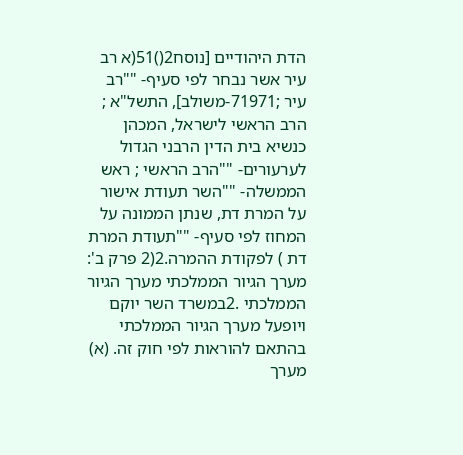הדת היהודיים [נוסח2()51(א רב עיר אשר נבחר לפי סעיף- ""רב עיר ;71971-משולב], התשל"א ; הרב הראשי לישראל, המכהן כנשיא בית הדין הרבני הגדול לערעורים- ""הרב הראשי ; ראש הממשלה- ""השר תעודת אישור על המרת דת, שנתן הממונה על המחוז לפי סעיף- ""תעודת המרת דת ) לפקודת ההמרה.2(2 פרק ב': מערך הגיור הממלכתי מערך הגיור הממלכתי .2במשרד השר יוקם ויופעל מערך הגיור הממלכתי בהתאם להוראות לפי חוק זה. (א) מערך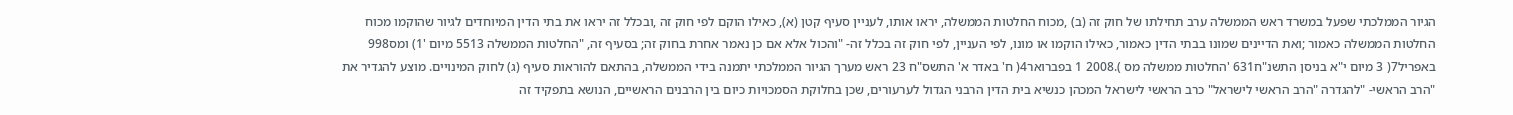הגיור הממלכתי שפעל במשרד ראש הממשלה ערב תחילתו של חוק זה (ב) ,מכוח החלטות הממשלה, יראו אותו, לעניין סעיף קטן (א), כאילו הוקם לפי חוק זה ,ובכלל זה יראו את בתי הדין המיוחדים לגיור שהוקמו מכוח החלטות הממשלה כאמור ;ואת הדיינים שמונו בבתי הדין כאמור, כאילו הוקמו או מונו, לפי העניין, לפי חוק זה בכלל זה- "והכול אלא אם כן נאמר אחרת בחוק זה; בסעיף זה, "החלטות הממשלה 5513 מיום '1) ומס998 באפריל7( 3 מיום י"א בניסן התשנ"ח631 'החלטות ממשלה מס ).2008 1 בפברואר4( ח' באדר א' התשס"ח 23 ראש מערך הגיור הממלכתי יתמנה בידי הממשלה, בהתאם להוראות סעיף (ג) לחוק המינויים. מוצע להגדיר את "הרב הראשי- "להגדרה "הרב הראשי לישראל" כרב הראשי לישראל המכהן כנשיא בית הדין הרבני הגדול לערעורים, שכן בחלוקת הסמכויות כיום בין הרבנים הראשיים, הנושא בתפקיד זה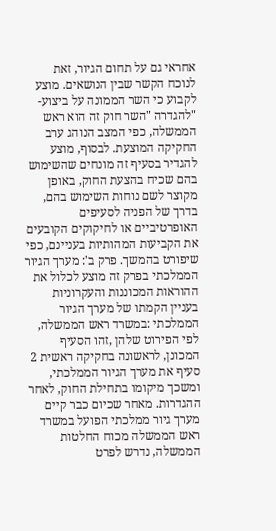אחראי גם על תחום הגיור, זאת לנוכח הקשר שבין הנושאים. מוצע לקבוע כי השר הממונה על ביצוע- "להגדרה "השר חוק זה הוא ראש הממשלה, כפי המצב הנוהג ערב החקיקה המוצעת. לבסוף, מוצע להגדיר בסעיף זה מונחים שהשימוש בהם שכיח בהצעת החוק, באופן מקוצר לשם נוחות השימוש בהם, בדרך של הפניה לסעיפים האופרטיביים או לחיקוקים הקובעים את הקביעות המהותיות בעניינם, כפי שיפורט בהמשך. פרק ב': מערך הגיור הממלכתי בפרק זה מוצע לכלול את ההוראות המכוננות והעקרוניות בעניין הקמתו של מערך הגיור הממלכתי :במשרד ראש הממשלה, לפי הפירוט שלהן ,זהו הסעיף המכונן, לראשונה בחקיקה ראשית 2 סעיף את מערך הגיור הממלכתי, ומשכך מיקומו בתחילת החוק, לאחר ההגדרות. מאחר שכיום כבר קיים מערך גיור ממלכתי הפועל במשרד ראש הממשלה מכוח החלטות הממשלה, נדרש לפרט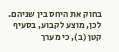בחוק את היחס בין שניהם. לכן, מוצע לקבוע, בסעיף קטן (ב), כי מערך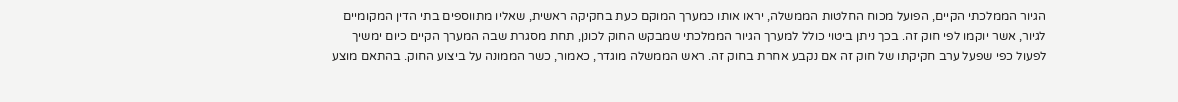הגיור הממלכתי הקיים, הפועל מכוח החלטות הממשלה, יראו אותו כמערך המוקם כעת בחקיקה ראשית, שאליו מתווספים בתי הדין המקומיים לגיור, אשר יוקמו לפי חוק זה. בכך ניתן ביטוי כולל למערך הגיור הממלכתי שמבקש החוק לכונן, תחת מסגרת שבה המערך הקיים כיום ימשיך לפעול כפי שפעל ערב חקיקתו של חוק זה אם נקבע אחרת בחוק זה. ראש הממשלה מוגדר, כאמור, כשר הממונה על ביצוע החוק. בהתאם מוצע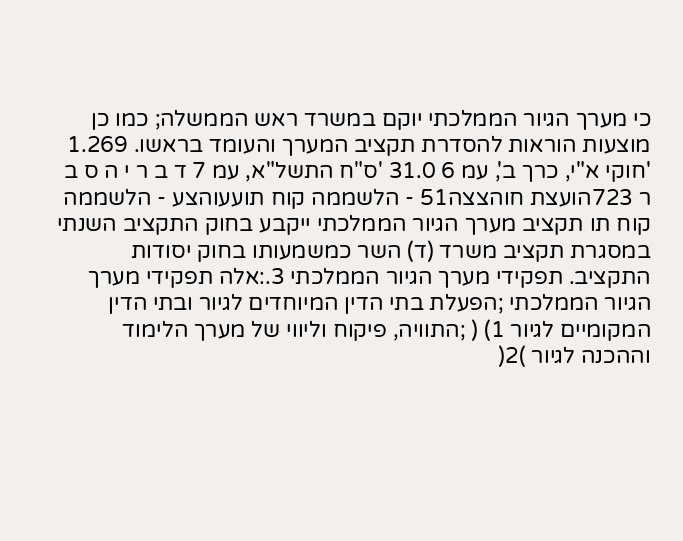כי מערך הגיור הממלכתי יוקם במשרד ראש הממשלה; כמו כן מוצעות הוראות להסדרת תקציב המערך והעומד בראשו. 1.269 'חוקי א"י, כרך ב', עמ 6 31.0 'ס"ח התשל"א, עמ 7 ד ב ר י ה ס ב ר 723הועצת חוהצצה51 - הלשממה קוח תועעוהצע - הלשממה קוח תו תקציב מערך הגיור הממלכתי ייקבע בחוק התקציב השנתי במסגרת תקציב משרד (ד) השר כמשמעותו בחוק יסודות התקציב. תפקידי מערך הגיור הממלכתי 3.:אלה תפקידי מערך הגיור הממלכתי ;הפעלת בתי הדין המיוחדים לגיור ובתי הדין המקומיים לגיור 1) ( ;התוויה, פיקוח וליווי של מערך הלימוד וההכנה לגיור )2(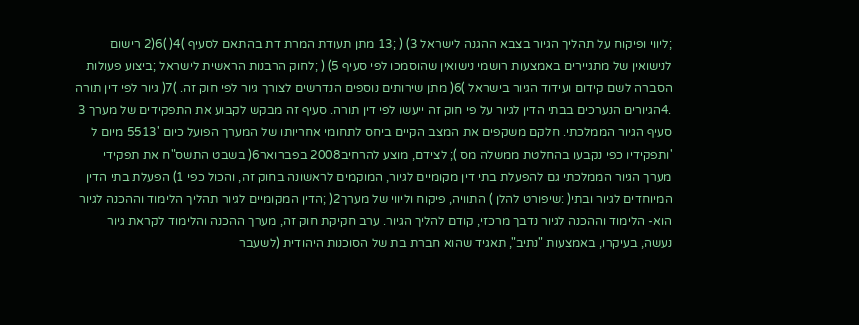;ליווי ופיקוח על תהליך הגיור בצבא ההגנה לישראל 3) ( ;13 מתן תעודת המרת דת בהתאם לסעיף )4( )6(2 רישום לנישואין של מתגיירים באמצעות רושמי נישואין שהוסמכו לפי סעיף 5) ( ;לחוק הרבנות הראשית לישראל ;ביצוע פעולות הסברה לשם קידום ועידוד הגיור בישראל )6( מתן שירותים נוספים הנדרשים לצורך גיור לפי חוק זה. )7( גיור לפי דין תורה .4הגיורים הנערכים בבתי הדין לגיור על פי חוק זה ייעשו לפי דין תורה. סעיף זה מבקש לקבוע את התפקידים של מערך 3 סעיף הגיור הממלכתי. חלקם משקפים את המצב הקיים ביחס לתחומי אחריותו של המערך הפועל כיום '5513 מיום ל 'ותפקידיו כפי נקבעו בהחלטת ממשלה מס ); לצידם, מוצע להרחיב2008 בפברואר6( בשבט התשס"ח את תפקידי מערך הגיור הממלכתי גם להפעלת בתי דין מקומיים לגיור, המוקמים לראשונה בחוק זה, והכול כפי 1) הפעלת בתי הדין המיוחדים לגיור ובתי( :שיפורט להלן ) התוויה, פיקוח וליווי של מערך2( ;הדין המקומיים לגיור תהליך הלימוד וההכנה לגיור הוא- הלימוד וההכנה לגיור נדבך מרכזי, קודם להליך הגיור. ערב חקיקת חוק זה, מערך ההכנה והלימוד לקראת גיור נעשה, בעיקרו, באמצעות "נתיב", תאגיד שהוא חברת בת של הסוכנות היהודית (לשעבר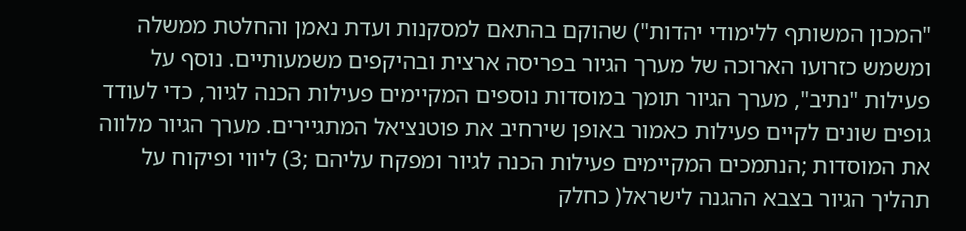"המכון המשותף ללימודי יהדות") שהוקם בהתאם למסקנות ועדת נאמן והחלטת ממשלה ומשמש כזרועו הארוכה של מערך הגיור בפריסה ארצית ובהיקפים משמעותיים. נוסף על פעילות "נתיב", מערך הגיור תומך במוסדות נוספים המקיימים פעילות הכנה לגיור, כדי לעודד גופים שונים לקיים פעילות כאמור באופן שירחיב את פוטנציאל המתגיירים. מערך הגיור מלווה את המוסדות ;הנתמכים המקיימים פעילות הכנה לגיור ומפקח עליהם ;3) ליווי ופיקוח על תהליך הגיור בצבא ההגנה לישראל( כחלק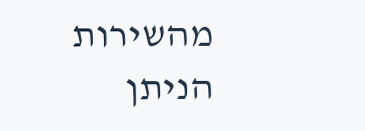מהשירות הניתן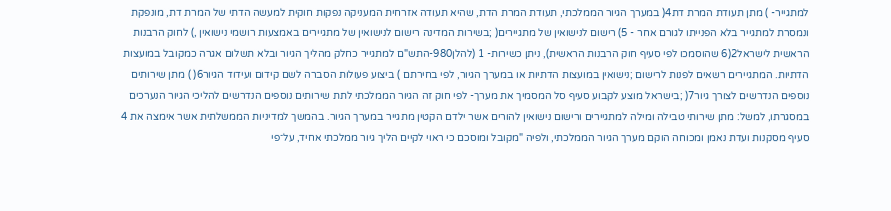למתגייר- ) מתן תעודת המרת דת4( במערך הגיור הממלכתי, תעודת המרת הדת, שהיא תעודה אזרחית המעניקה נפקות חוקית למעשה הדתי של המרת דת, מונפקת ונמסרת למתגייר בלא הפנייתו לגורם אחר - 5) רישום לנישואין של מתגיירים( ;בשירות המדינה רישום לנישואין של מתגיירים באמצעות רושמי נישואין ,) לחוק הרבנות הראשית לישראל2(6 שהוסמכו לפי סעיף חוק הרבנות הראשית), ניתן כשירות- 1 (להלן980-התש"ם למתגייר כחלק מהליך הגיור ובלא תשלום אגרה כמקובל במועצות הדתיות. המתגיירים רשאים לפנות לרישום ;נישואין במועצות הדתיות או במערך הגיור, לפי בחירתם ) ביצוע פעולות הסברה לשם קידום ועידוד הגיור6( ) מתן שירותים נוספים הנדרשים לצורך גיור7( ;בישראל מוצע לקבוע סעיף סל המסמיך את מערך- לפי חוק זה הגיור הממלכתי לתת שירותים נוספים הנדרשים להליכי הגיור הנערכים במסגרתו, למשל: מתן שירותי טבילה ומילה למתגיירים ורישום נישואין להורים אשר ילדם הקטין מתגייר במערך הגיור. בהמשך למדיניות הממשלתית אשר אימצה את 4 סעיף מסקנות ועדת נאמן ומכוחה הוקם מערך הגיור הממלכתי, ולפיה "מקובל ומוסכם כי ראוי לקיים הליך גיור ממלכתי אחיד, על־פי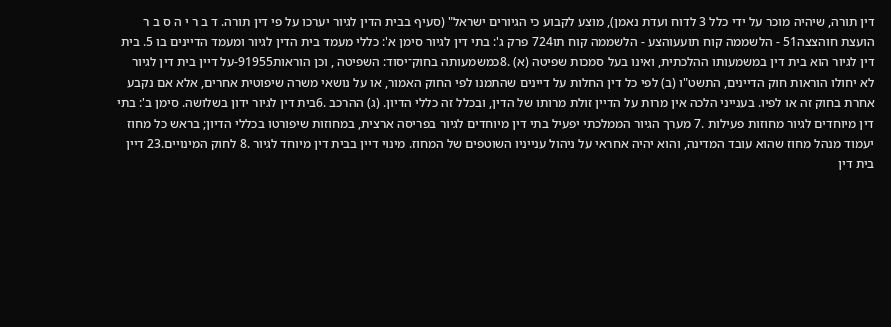דין תורה, שיהיה מוכר על ידי כלל 3 לדוח ועדת נאמן), מוצע לקבוע כי הגיורים ישראל" (סעיף בבית הדין לגיור יערכו על פי דין תורה. ד ב ר י ה ס ב ר הועצת חוהצצה51 - הלשממה קוח תועעוהצע - הלשממה קוח תו724 פרק ג': בתי דין לגיור סימן א': כללי מעמד בית הדין לגיור ומעמד הדיינים בו 5. בית דין לגיור הוא בית דין במשמעותו ההלכתית, ואינו בעל סמכות שפיטה (א) .8כמשמעותה בחוק־יסוד: השפיטה , וכן הוראות91955-על דיין בית דין לגיור לא יחולו הוראות חוק הדיינים, התשט"ו (ב) לפי כל דין החלות על דיינים שהתמנו לפי החוק האמור, או על נושאי משרה שיפוטית אחרים, אלא אם נקבע אחרת בחוק זה או לפיו. בענייני הלכה אין מרות על הדיין זולת מרותו של הדין, ובכלל זה כללי הדיון. (ג) ההרכב .6בית דין לגיור ידון בשלושה. סימן ב': בתי דין מיוחדים לגיור מחוזות פעילות .7 מערך הגיור הממלכתי יפעיל בתי דין מיוחדים לגיור בפריסה ארצית, במחוזות שיפורטו בכללי הדיון; בראש כל מחוז יעמוד מנהל מחוז שהוא עובד המדינה, והוא יהיה אחראי על ניהול ענייניו השוטפים של המחוז. מינוי דיין בבית דין מיוחד לגיור .8 לחוק המינויים.23 דיין בית דין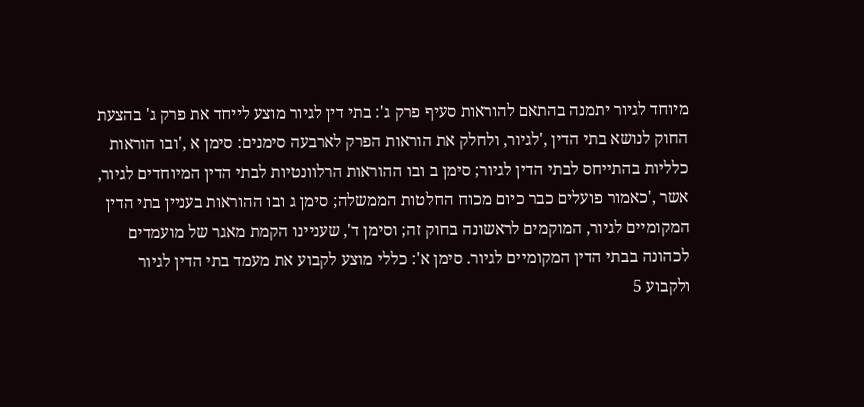מיוחד לגיור יתמנה בהתאם להוראות סעיף פרק ג': בתי דין לגיור מוצע לייחד את פרק ג' בהצעת החוק לנושא בתי הדין ,'לגיור, ולחלק את הוראות הפרק לארבעה סימנים: סימן א ,'ובו הוראות כלליות בהתייחס לבתי הדין לגיור; סימן ב ובו ההוראות הרלוונטיות לבתי הדין המיוחדים לגיור, אשר ,'כאמור פועלים כבר כיום מכוח החלטות הממשלה; סימן ג ובו ההוראות בעניין בתי הדין המקומיים לגיור, המוקמים לראשונה בחוק זה; וסימן ד', שעניינו הקמת מאגר של מועמדים לכהונה בבתי הדין המקומיים לגיור. סימן א': כללי מוצע לקבוע את מעמד בתי הדין לגיור ולקבוע 5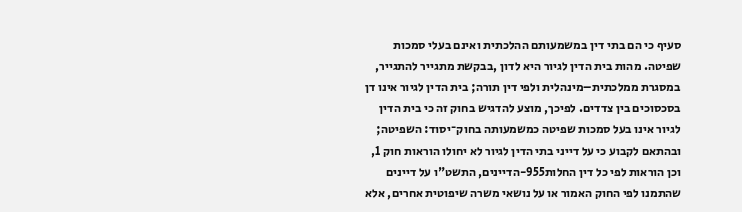סעיף כי הם בתי דין במשמעותם ההלכתית ואינם בעלי סמכות שפיטה. מהות בית הדין לגיור היא לדון ,בבקשת מתגייר להתגייר, במסגרת ממלכתית–מינהלית ולפי דין תורה; בית הדין לגיור אינו דן בסכסוכים בין צדדים. לפיכך, מוצע להדגיש בחוק זה כי בית הדין לגיור אינו בעל סמכות שפיטה כמשמעותה בחוק־יסוד: השפיטה; ובהתאם לקבוע כי על דייני בתי הדין לגיור לא יחולו הוראות חוק 1, וכן הוראות לפי כל דין החלות955-הדיינים, התשט"ו על דיינים שהתמנו לפי החוק האמור או על נושאי משרה שיפוטית אחרים, אלא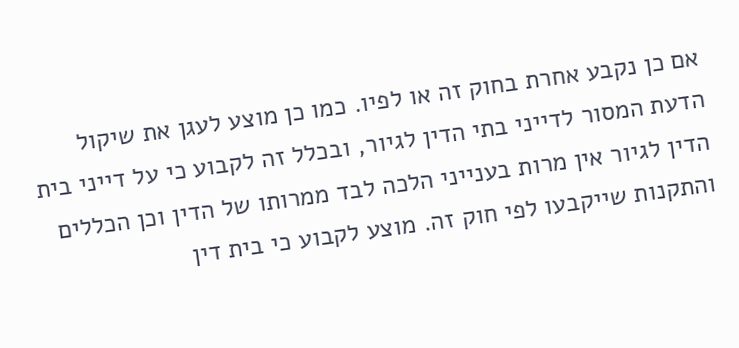אם כן נקבע אחרת בחוק זה או לפיו. כמו כן מוצע לעגן את שיקול הדעת המסור לדייני בתי הדין לגיור, ובכלל זה לקבוע כי על דייני בית הדין לגיור אין מרות בענייני הלכה לבד ממרותו של הדין וכן הכללים והתקנות שייקבעו לפי חוק זה. מוצע לקבוע כי בית דין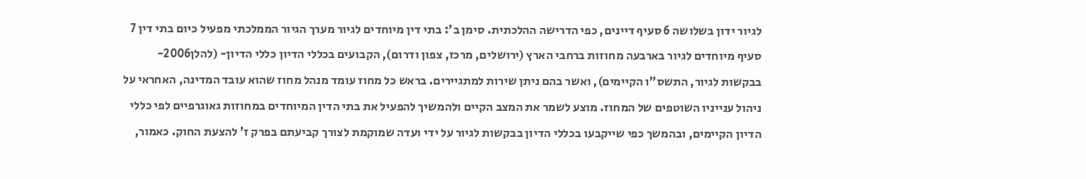לגיור ידון בשלושה 6 סעיף דיינים, כפי הדרישה ההלכתית. סימן ב': בתי דין מיוחדים לגיור מערך הגיור הממלכתי מפעיל כיום בתי דין 7 סעיף מיוחדים לגיור בארבעה מחוזות ברחבי הארץ (ירושלים, מרכז, צפון ודרום), הקבועים בכללי הדיון כללי הדיון- (להלן2006-בבקשות לגיור, התשס"ו הקיימים), ואשר בהם ניתן שירות למתגיירים. בראש כל מחוז עומד מנהל מחוז שהוא עובד המדינה, האחראי על ניהול ענייניו השוטפים של המחוז. מוצע לשמר את המצב הקיים ולהמשיך להפעיל את בתי הדין המיוחדים במחוזות גאוגרפיים לפי כללי הדיון הקיימים, ובהמשך כפי שייקבעו בכללי הדיון בבקשות לגיור על ידי ועדה שמוקמת לצורך קביעתם בפרק ז' להצעת החוק. כאמור,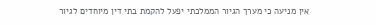אין מניעה כי מערך הגיור הממלכתי יפעל להקמת בתי דין מיוחדים לגיור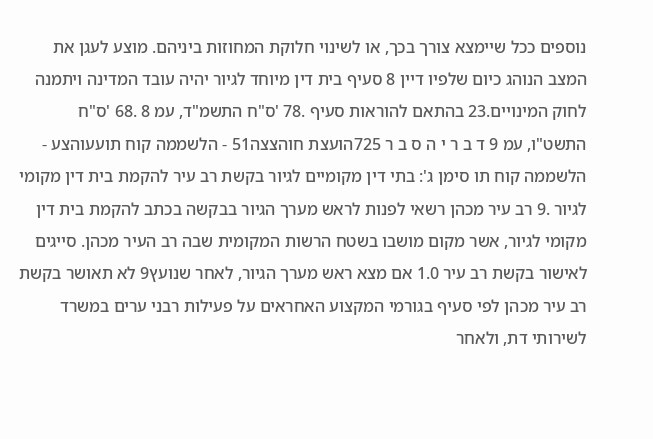נוספים ככל שיימצא צורך בכך, או לשינוי חלוקת המחוזות ביניהם. מוצע לעגן את המצב הנוהג כיום שלפיו דיין 8 סעיף בית דין מיוחד לגיור יהיה עובד המדינה ויתמנה לחוק המינויים.23 בהתאם להוראות סעיף .78 'ס"ח התשמ"ד, עמ 8 .68 'ס"ח התשט"ו, עמ 9 ד ב ר י ה ס ב ר 725הועצת חוהצצה51 - הלשממה קוח תועעוהצע - הלשממה קוח תו סימן ג': בתי דין מקומיים לגיור בקשת רב עיר להקמת בית דין מקומי לגיור .9 רב עיר מכהן רשאי לפנות לראש מערך הגיור בבקשה בכתב להקמת בית דין מקומי לגיור, אשר מקום מושבו בשטח הרשות המקומית שבה רב העיר מכהן. סייגים לאישור בקשת רב עיר 1.0 אם מצא ראש מערך הגיור, לאחר שנועץ9 לא תאושר בקשת רב עיר מכהן לפי סעיף בגורמי המקצוע האחראים על פעילות רבני ערים במשרד לשירותי דת, ולאחר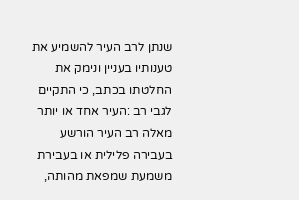שנתן לרב העיר להשמיע את טענותיו בעניין ונימק את החלטתו בכתב, כי התקיים לגבי רב :העיר אחד או יותר מאלה רב העיר הורשע בעבירה פלילית או בעבירת משמעת שמפאת מהותה,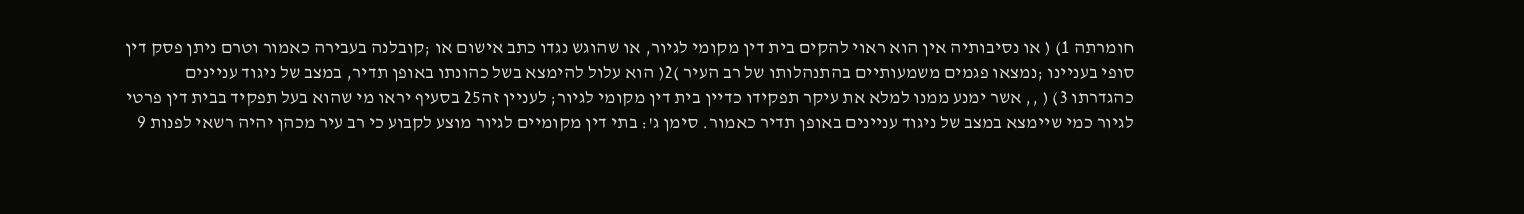חומרתה 1) ( או נסיבותיה אין הוא ראוי להקים בית דין מקומי לגיור, או שהוגש נגדו כתב אישום או ;קובלנה בעבירה כאמור וטרם ניתן פסק דין סופי בעניינו ;נמצאו פגמים משמעותיים בהתנהלותו של רב העיר )2( הוא עלול להימצא בשל כהונתו באופן תדיר, במצב של ניגוד עניינים כהגדרתו 3) ( ,, אשר ימנע ממנו למלא את עיקר תפקידו כדיין בית דין מקומי לגיור; לעניין זה25 בסעיף יראו מי שהוא בעל תפקיד בבית דין פרטי לגיור כמי שיימצא במצב של ניגוד עניינים באופן תדיר כאמור. סימן ג': בתי דין מקומיים לגיור מוצע לקבוע כי רב עיר מכהן יהיה רשאי לפנות 9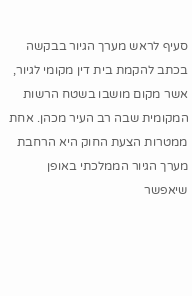סעיף לראש מערך הגיור בבקשה בכתב להקמת בית דין מקומי לגיור, אשר מקום מושבו בשטח הרשות המקומית שבה רב העיר מכהן. אחת ממטרות הצעת החוק היא הרחבת מערך הגיור הממלכתי באופן שיאפשר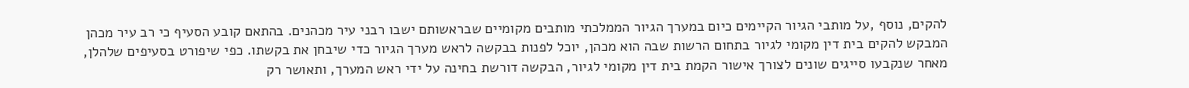להקים, נוסף ,על מותבי הגיור הקיימים כיום במערך הגיור הממלכתי מותבים מקומיים שבראשותם ישבו רבני עיר מכהנים. בהתאם קובע הסעיף כי רב עיר מכהן המבקש להקים בית דין מקומי לגיור בתחום הרשות שבה הוא מכהן, יוכל לפנות בבקשה לראש מערך הגיור כדי שיבחן את בקשתו. כפי שיפורט בסעיפים שלהלן, מאחר שנקבעו סייגים שונים לצורך אישור הקמת בית דין מקומי לגיור, הבקשה דורשת בחינה על ידי ראש המערך, ותאושר רק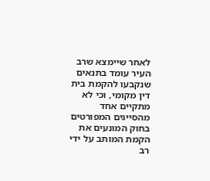לאחר שיימצא שרב העיר עומד בתנאים שנקבעו להקמת בית דין מקומי, וכי לא מתקיים אחד מהסייגים המפורטים בחוק המונעים את הקמת המותב על ידי רב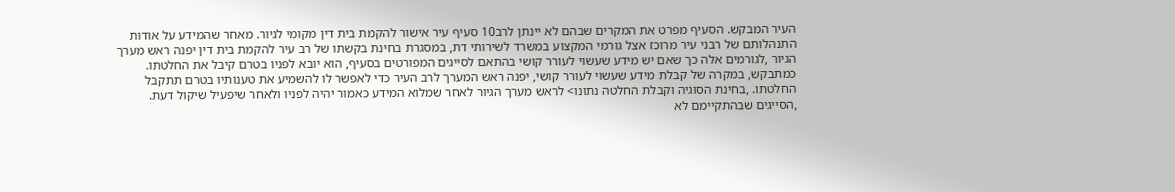העיר המבקש. הסעיף מפרט את המקרים שבהם לא יינתן לרב10 סעיף עיר אישור להקמת בית דין מקומי לגיור. מאחר שהמידע על אודות התנהלותם של רבני עיר מרוכז אצל גורמי המקצוע במשרד לשירותי דת, במסגרת בחינת בקשתו של רב עיר להקמת בית דין יפנה ראש מערך הגיור ,לגורמים אלה כך שאם יש מידע שעשוי לעורר קושי בהתאם לסייגים המפורטים בסעיף, הוא יובא לפניו בטרם קיבל את החלטתו. כמתבקש, במקרה של קבלת מידע שעשוי לעורר קושי, יפנה ראש המערך לרב העיר כדי לאפשר לו להשמיע את טענותיו בטרם תתקבל החלטתו. ,בחינת הסוגיה וקבלת החלטה נתונו> לראש מערך הגיור לאחר שמלוא המידע כאמור יהיה לפניו ולאחר שיפעיל שיקול דעת. ,הסייגים שבהתקיימם לא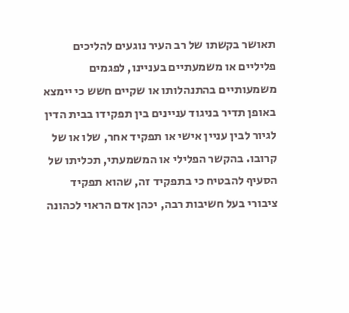תאושר בקשתו של רב העיר נוגעים להליכים פליליים או משמעתיים בעניינו, לפגמים משמעותיים בהתנהלותו או שקיים חשש כי יימצא באופן תדיר בניגוד עניינים בין תפקידו בבית הדין לגיור לבין עניין אישי או תפקיד אחר, שלו או של קרובו. בהקשר הפלילי או המשמעתי, תכליתו של הסעיף להבטיח כי בתפקיד זה, שהוא תפקיד ציבורי בעל חשיבות רבה, יכהן אדם הראוי לכהונה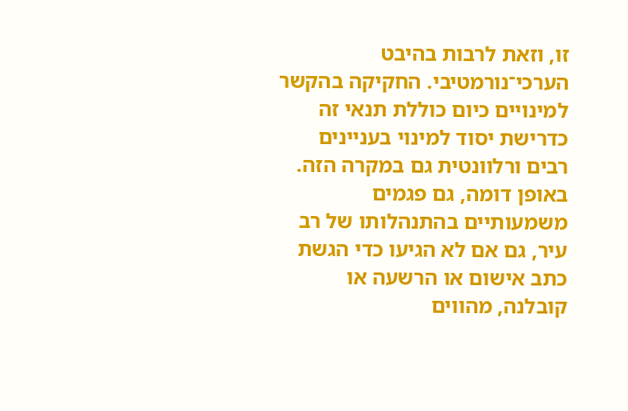זו, וזאת לרבות בהיבט הערכי־נורמטיבי. החקיקה בהקשר למינויים כיום כוללת תנאי זה כדרישת יסוד למינוי בעניינים רבים ורלוונטית גם במקרה הזה. באופן דומה, גם פגמים משמעותיים בהתנהלותו של רב עיר, גם אם לא הגיעו כדי הגשת כתב אישום או הרשעה או קובלנה, מהווים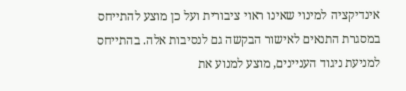אינדיקציה למינוי שאינו ראוי ציבורית ועל כן מוצע להתייחס במסגרת התנאים לאישור הבקשה גם לנסיבות אלה. בהתייחס למניעת ניגוד העניינים, מוצע למנוע את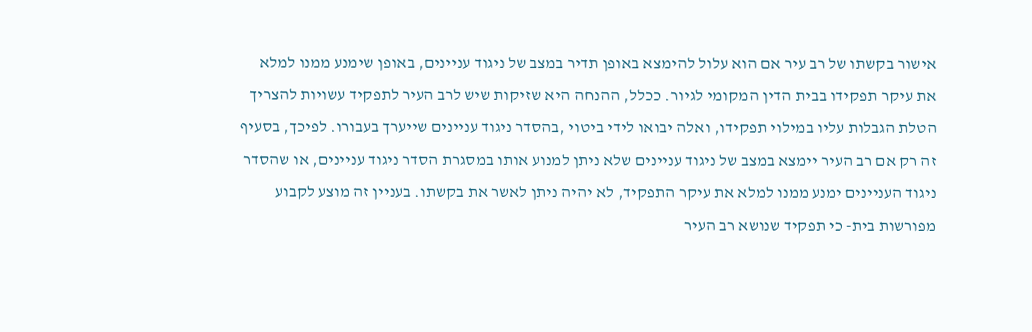אישור בקשתו של רב עיר אם הוא עלול להימצא באופן תדיר במצב של ניגוד עניינים, באופן שימנע ממנו למלא את עיקר תפקידו בבית הדין המקומי לגיור. ככלל, ההנחה היא שזיקות שיש לרב העיר לתפקיד עשויות להצריך הטלת הגבלות עליו במילוי תפקידו, ואלה יבואו לידי ביטוי ,בהסדר ניגוד עניינים שייערך בעבורו. לפיכך, בסעיף זה רק אם רב העיר יימצא במצב של ניגוד עניינים שלא ניתן למנוע אותו במסגרת הסדר ניגוד עניינים, או שהסדר ניגוד העניינים ימנע ממנו למלא את עיקר התפקיד, לא יהיה ניתן לאשר את בקשתו. בעניין זה מוצע לקבוע מפורשות בית- כי תפקיד שנושא רב העיר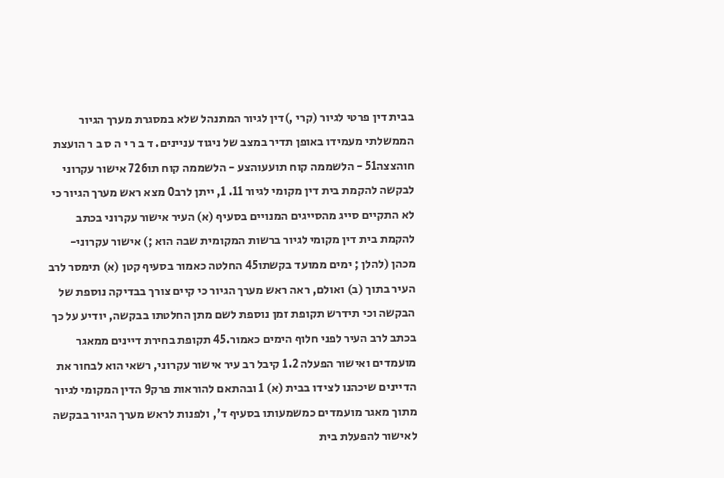בבית דין פרטי לגיור (קרי ,)דין לגיור המתנהל שלא במסגרת מערך הגיור הממשלתי מעמידו באופן תדיר במצב של ניגוד עניינים. ד ב ר י ה ס ב ר הועצת חוהצצה51 - הלשממה קוח תועעוהצע - הלשממה קוח תו726 אישור עקרוני לבקשה להקמת בית דין מקומי לגיור 11. 1, ייתן לרב0 מצא ראש מערך הגיור כי לא התקיים סייג מהסייגים המנויים בסעיף (א) העיר אישור עקרוני בכתב להקמת בית דין מקומי לגיור ברשות המקומית שבה הוא ;) אישור עקרוני- מכהן (להלן ; ימים ממועד בקשתו45 החלטה כאמור בסעיף קטן (א) תימסר לרב העיר בתוך (ב) ואולם, ראה ראש מערך הגיור כי קיים צורך בבדיקה נוספת של הבקשה וכי תידרש תקופת זמן נוספת לשם מתן החלטתו בבקשה, יודיע על כך בכתב לרב העיר לפני חלוף הימים כאמור.45 תקופת בחירת דיינים ממאגר מועמדים ואישור הפעלה 1.2 קיבל רב עיר אישור עקרוני, רשאי הוא לבחור את הדיינים שיכהנו לצידו בבית (א) 1 ובהתאם להוראות פרק9 הדין המקומי לגיור מתוך מאגר מועמדים כמשמעותו בסעיף ד', ולפנות לראש מערך הגיור בבקשה לאישור להפעלת בית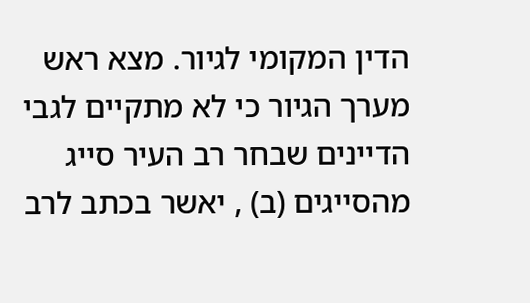הדין המקומי לגיור. מצא ראש מערך הגיור כי לא מתקיים לגבי הדיינים שבחר רב העיר סייג מהסייגים (ב) , יאשר בכתב לרב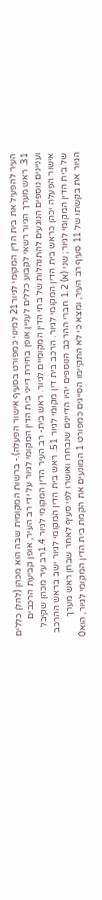העיר להפעיל את בית הדין המקומי לגיור21 למינוי כמפורט בסעיף אישור הפעלה).- ברשות המקומית שבה הוא מכהן (להלן כללים 31. ראש מערך הגיור רשאי לקבוע כללים לעניין אופן בחירת דייני בית הדין המקומי לגיור על ידי רב העיר, אופן קביעת הרכבים ועניינים נוספים הנוגעים להתנהלות של בתי הדין המקומיים לגיור. ראש בית- רב העיר הדין המקומי לגיור 1.4רב עיר מכהן שקיבל אישור הפעלה יכהן כראש בית הדין המקומי לגיור. הרכב בית דין מקומי לגיור 51. ראש בית הדין המקומי לגיור ישב בראש ההרכב של בית הדין המקומי לגיור; שני (א) 1.2 חברי ההרכב הנוספים יהיו הדיינים שנבחרו ואושרו לפי סעיף לאחר שבחן ראש מערך הגיור את בקשתו של 11 סעיף רב העיר, ומצא כי לא התקיימו הסייגים כמפורט 1 המונעים את הקמת בית הדין המקומי לגיור, הוא0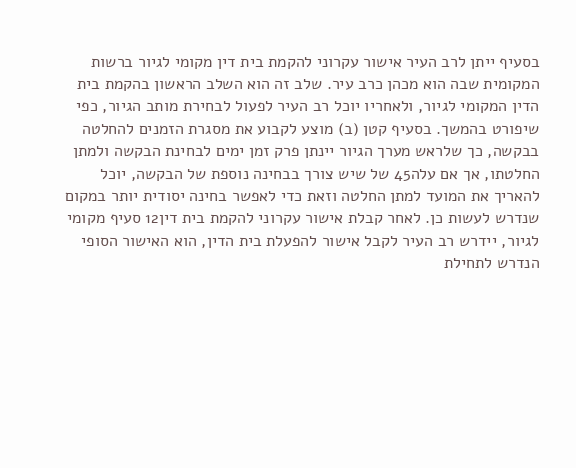בסעיף ייתן לרב העיר אישור עקרוני להקמת בית דין מקומי לגיור ברשות המקומית שבה הוא מכהן כרב עיר. שלב זה הוא השלב הראשון בהקמת בית הדין המקומי לגיור, ולאחריו יוכל רב העיר לפעול לבחירת מותב הגיור, כפי שיפורט בהמשך. בסעיף קטן (ב) מוצע לקבוע את מסגרת הזמנים להחלטה בבקשה, כך שלראש מערך הגיור יינתן פרק זמן ימים לבחינת הבקשה ולמתן החלטתו, אך אם עלה45 של שיש צורך בבחינה נוספת של הבקשה, יוכל להאריך את המועד למתן החלטה וזאת כדי לאפשר בחינה יסודית יותר במקום שנדרש לעשות כן. לאחר קבלת אישור עקרוני להקמת בית דין12 סעיף מקומי לגיור, יידרש רב העיר לקבל אישור להפעלת בית הדין, הוא האישור הסופי הנדרש לתחילת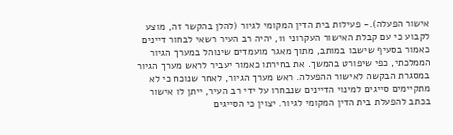אישור הפעלה).- פעילות בית הדין המקומי לגיור (להלן בהקשר זה, מוצע לקבוע כי עם קבלת האישור העקרוני 11, יהיה רב העיר רשאי לבחור דיינים כאמור בסעיף שישבו במותב, מתוך מאגר מועמדים שינוהל במערך הגיור הממלכתי, כפי שיפורט בהמשך. את בחירתו כאמור יעביר לראש מערך הגיור במסגרת הבקשה לאישור ההפעלה. ראש מערך הגיור, לאחר שנוכח כי לא מתקיימים סייגים למינוי הדיינים שנבחרו על ידי רב העיר, ייתן לו אישור בכתב להפעלת בית הדין המקומי לגיור. יצוין כי הסייגים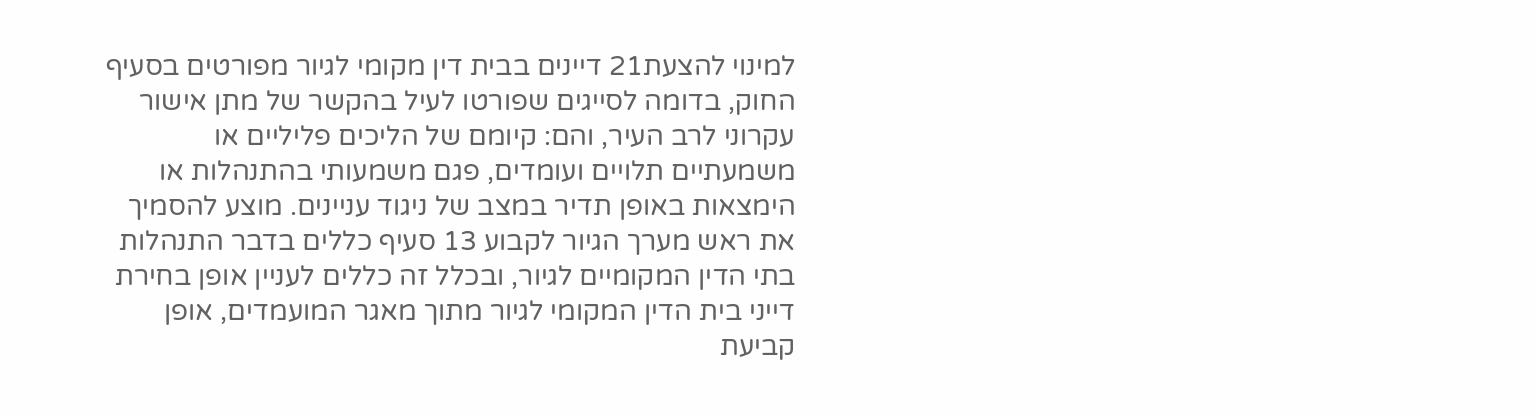למינוי להצעת21 דיינים בבית דין מקומי לגיור מפורטים בסעיף החוק, בדומה לסייגים שפורטו לעיל בהקשר של מתן אישור עקרוני לרב העיר, והם: קיומם של הליכים פליליים או משמעתיים תלויים ועומדים, פגם משמעותי בהתנהלות או הימצאות באופן תדיר במצב של ניגוד עניינים. מוצע להסמיך את ראש מערך הגיור לקבוע 13 סעיף כללים בדבר התנהלות בתי הדין המקומיים לגיור, ובכלל זה כללים לעניין אופן בחירת דייני בית הדין המקומי לגיור מתוך מאגר המועמדים, אופן קביעת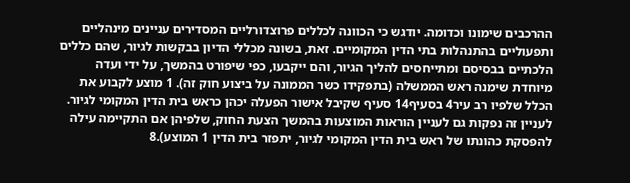ההרכבים שימונו וכדומה. יודגש כי הכוונה לכללים פרוצדורליים המסדירים עניינים מינהליים ותפעוליים בהתנהלות בתי הדין המקומיים. זאת, בשונה מכללי הדיון בבקשות לגיור, שהם כללים הלכתיים בבסיסם ומתייחסים להליך הגיור, והם ייקבעו, כפי שיפורט בהמשך, על ידי ועדה מיוחדת שימנה ראש הממשלה (בתפקידו כשר הממונה על ביצוע חוק זה). 1 מוצע לקבוע את הכלל שלפיו רב עיר4 בסעיף14 סעיף שקיבל אישור הפעלה יכהן כראש בית הדין המקומי לגיור. לעניין זה נפקות גם לעניין הוראות המוצעות בהמשך הצעת החוק, שלפיהן אם התקיימה עילה להפסקת כהונתו של ראש בית הדין המקומי לגיור, יתפזר בית הדין 1 המוצע).8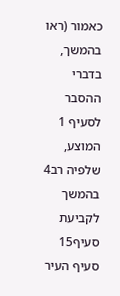כאמור (ראו בהמשך, בדברי ההסבר לסעיף 1 המוצע, שלפיה רב4 בהמשך לקביעת סעיף15 סעיף העיר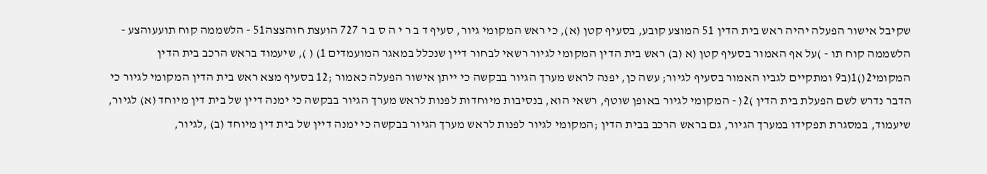שקיבל אישור הפעלה יהיה ראש בית הדין 51 המוצע קובע, בסעיף קטן (א), כי ראש המקומי גיור, סעיף ד ב ר י ה ס ב ר 727 הועצת חוהצצה51 - הלשממה קוח תועעוהצע - הלשממה קוח תו - )על אף האמור בסעיף קטן (א (ב) ראש בית הדין המקומי לגיור רשאי לבחור דיין שנכלל במאגר המועמדים 1) ( ), שיעמוד בראש הרכב בית הדין המקומי2()1(ב9 ומתקיים לגביו האמור בסעיף לגיור; עשה כן, יפנה לראש מערך הגיור בבקשה כי ייתן אישור הפעלה כאמור ;12 בסעיף מצא ראש בית הדין המקומי לגיור כי הדבר נדרש לשם הפעלת בית הדין )2( - המקומי לגיור באופן שוטף, רשאי הוא, בנסיבות מיוחדות לפנות לראש מערך הגיור בבקשה כי ימנה דיין של בית דין מיוחד (א) לגיור, שיעמוד, במסגרת תפקידו במערך הגיור, גם בראש הרכב בבית הדין ;המקומי לגיור לפנות לראש מערך הגיור בבקשה כי ימנה דיין של בית דין מיוחד (ב) ,לגיור,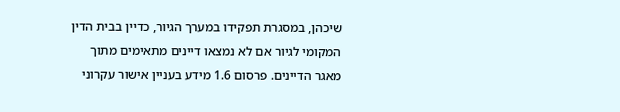שיכהן, במסגרת תפקידו במערך הגיור, כדיין בבית הדין המקומי לגיור אם לא נמצאו דיינים מתאימים מתוך מאגר הדיינים. פרסום 1.6 מידע בעניין אישור עקרוני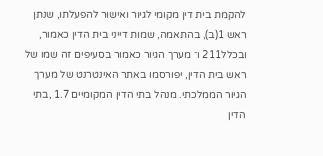להקמת בית דין מקומי לגיור ואישור להפעלתו, שנתן ראש 1(ב), בהתאמה, שמות דייני בית הדין כאמור, ובכלל211 ו־ מערך הגיור כאמור בסעיפים זה שמו של ראש בית הדין, יפורסמו באתר האינטרנט של מערך הגיור הממלכתי. מנהל בתי הדין המקומיים 1.7 ,בתי הדין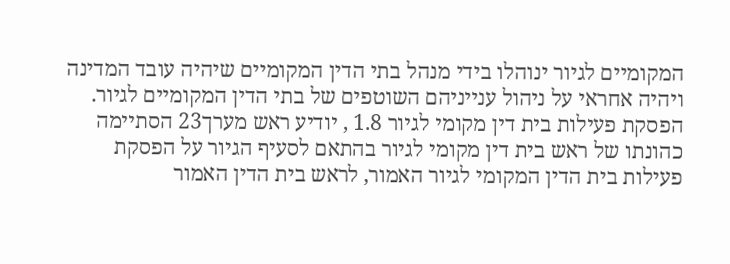המקומיים לגיור ינוהלו בידי מנהל בתי הדין המקומיים שיהיה עובד המדינה ויהיה אחראי על ניהול ענייניהם השוטפים של בתי הדין המקומיים לגיור. הפסקת פעילות בית דין מקומי לגיור 1.8 , יודיע ראש מערך23 הסתיימה כהונתו של ראש בית דין מקומי לגיור בהתאם לסעיף הגיור על הפסקת פעילות בית הדין המקומי לגיור האמור, לראש בית הדין האמור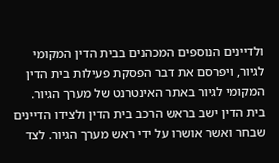ולדיינים הנוספים המכהנים בבית הדין המקומי לגיור, ויפרסם את דבר הפסקת פעילות בית הדין המקומי לגיור באתר האינטרנט של מערך הגיור. בית הדין ישב בראש הרכב בית הדין ולצידו הדיינים שבחר ואשר אושרו על ידי ראש מערך הגיור. לצד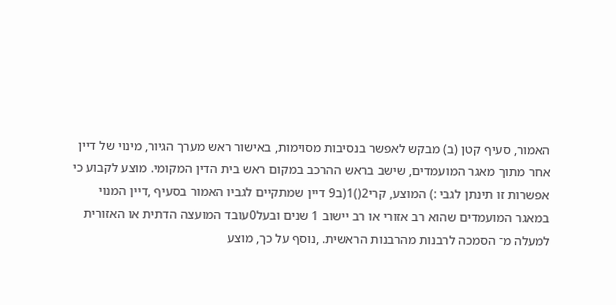האמור, סעיף קטן (ב) מבקש לאפשר בנסיבות מסוימות, באישור ראש מערך הגיור, מינוי של דיין אחר מתוך מאגר המועמדים, שישב בראש ההרכב במקום ראש בית הדין המקומי. מוצע לקבוע כי אפשרות זו תינתן לגבי :) המוצע, קרי2()1(ב9 דיין שמתקיים לגביו האמור בסעיף ,דיין המנוי במאגר המועמדים שהוא רב אזורי או רב יישוב 1 שנים ובעל0עובד המועצה הדתית או האזורית למעלה מ־ הסמכה לרבנות מהרבנות הראשית. ,נוסף על כך, מוצע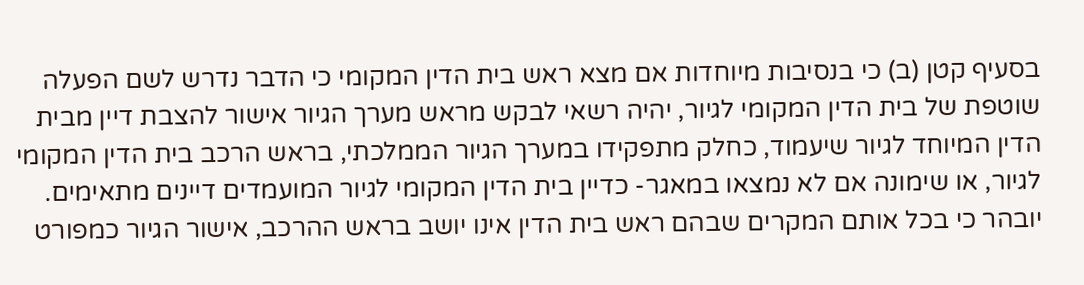בסעיף קטן (ב) כי בנסיבות מיוחדות אם מצא ראש בית הדין המקומי כי הדבר נדרש לשם הפעלה שוטפת של בית הדין המקומי לגיור, יהיה רשאי לבקש מראש מערך הגיור אישור להצבת דיין מבית הדין המיוחד לגיור שיעמוד, כחלק מתפקידו במערך הגיור הממלכתי, בראש הרכב בית הדין המקומי לגיור, או שימונה אם לא נמצאו במאגר- כדיין בית הדין המקומי לגיור המועמדים דיינים מתאימים. יובהר כי בכל אותם המקרים שבהם ראש בית הדין אינו יושב בראש ההרכב, אישור הגיור כמפורט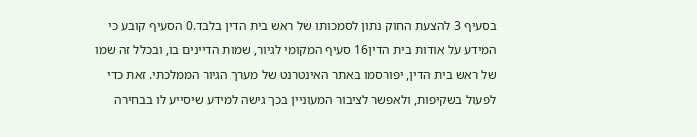בסעיף 3 להצעת החוק נתון לסמכותו של ראש בית הדין בלבד.0 הסעיף קובע כי המידע על אודות בית הדין16 סעיף המקומי לגיור, שמות הדיינים בו, ובכלל זה שמו של ראש בית הדין, יפורסמו באתר האינטרנט של מערך הגיור הממלכתי. זאת כדי לפעול בשקיפות, ולאפשר לציבור המעוניין בכך גישה למידע שיסייע לו בבחירה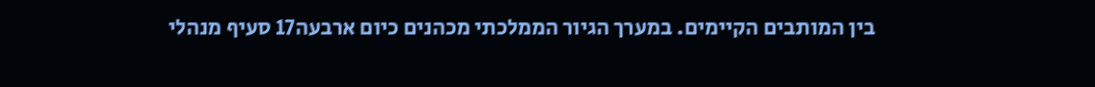בין המותבים הקיימים. במערך הגיור הממלכתי מכהנים כיום ארבעה17 סעיף מנהלי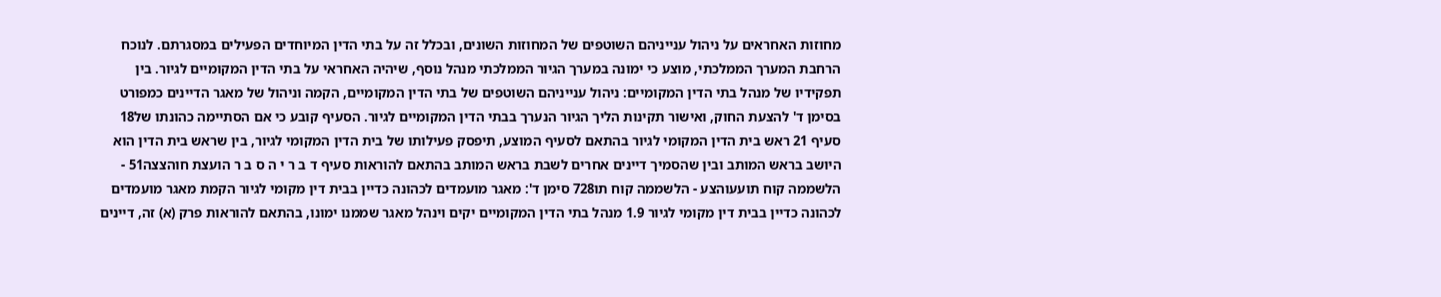מחוזות האחראים על ניהול ענייניהם השוטפים של המחוזות השונים, ובכלל זה על בתי הדין המיוחדים הפעילים במסגרתם. לנוכח הרחבת המערך הממלכתי, מוצע כי ימונה במערך הגיור הממלכתי מנהל נוסף, שיהיה האחראי על בתי הדין המקומיים לגיור. בין תפקידיו של מנהל בתי הדין המקומיים: ניהול ענייניהם השוטפים של בתי הדין המקומיים, הקמה וניהול של מאגר הדיינים כמפורט בסימן ד' להצעת החוק, ואישור תקינות הליך הגיור הנערך בבתי הדין המקומיים לגיור. הסעיף קובע כי אם הסתיימה כהונתו של18 סעיף 21 ראש בית הדין המקומי לגיור בהתאם לסעיף המוצע, תיפסק פעילותו של בית הדין המקומי לגיור, בין שראש בית הדין הוא היושב בראש המותב ובין שהסמיך דיינים אחרים לשבת בראש המותב בהתאם להוראות סעיף ד ב ר י ה ס ב ר הועצת חוהצצה51 - הלשממה קוח תועעוהצע - הלשממה קוח תו728 סימן ד': מאגר מועמדים לכהונה כדיין בבית דין מקומי לגיור הקמת מאגר מועמדים לכהונה כדיין בבית דין מקומי לגיור 1.9 מנהל בתי הדין המקומיים יקים וינהל מאגר שממנו ימונו, בהתאם להוראות פרק (א) זה, דיינים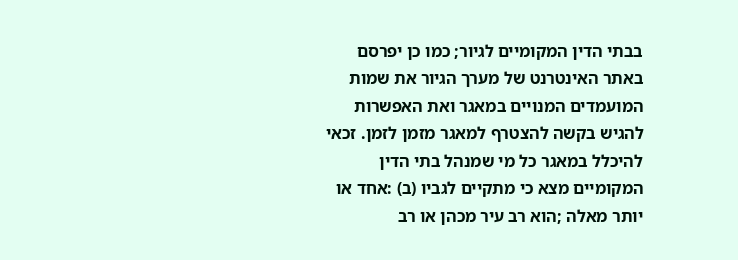בבתי הדין המקומיים לגיור; כמו כן יפרסם באתר האינטרנט של מערך הגיור את שמות המועמדים המנויים במאגר ואת האפשרות להגיש בקשה להצטרף למאגר מזמן לזמן. זכאי להיכלל במאגר כל מי שמנהל בתי הדין המקומיים מצא כי מתקיים לגביו (ב) :אחד או יותר מאלה ;הוא רב עיר מכהן או רב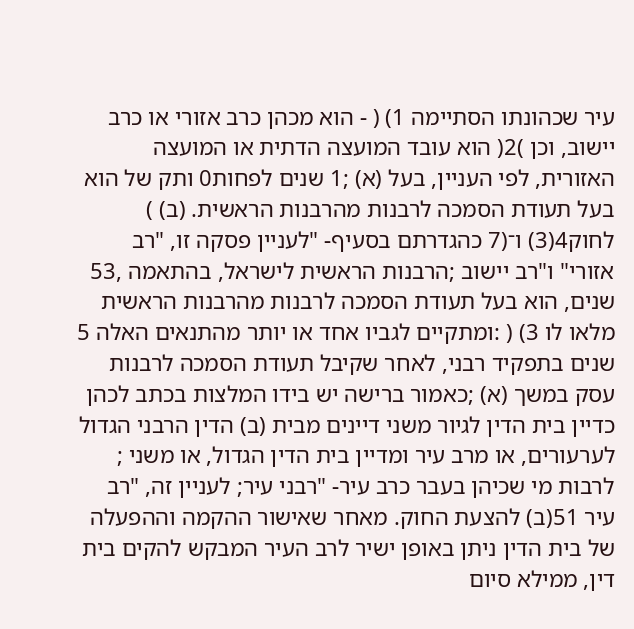עיר שכהונתו הסתיימה 1) ( - הוא מכהן כרב אזורי או כרב יישוב, וכן )2( הוא עובד המועצה הדתית או המועצה האזורית, לפי העניין, בעל (א) ;1 שנים לפחות0 ותק של הוא בעל תעודת הסמכה לרבנות מהרבנות הראשית. (ב) ) לחוק4(3) ו־(7 כהגדרתם בסעיף- "לעניין פסקה זו, "רב אזורי" ו"רב יישוב ;הרבנות הראשית לישראל, בהתאמה ,53 שנים, הוא בעל תעודת הסמכה לרבנות מהרבנות הראשית מלאו לו 3) ( :ומתקיים לגביו אחד או יותר מהתנאים האלה 5 שנים בתפקיד רבני, לאחר שקיבל תעודת הסמכה לרבנות עסק במשך (א) ;כאמור ברישה יש בידו המלצות בכתב לכהן כדיין בית הדין לגיור משני דיינים מבית (ב) הדין הרבני הגדול לערעורים, או מרב עיר ומדיין בית הדין הגדול, או משני ; לרבות מי שכיהן בעבר כרב עיר- "רבני עיר; לעניין זה, "רב עיר 51(ב) להצעת החוק. מאחר שאישור ההקמה וההפעלה של בית הדין ניתן באופן ישיר לרב העיר המבקש להקים בית דין, ממילא סיום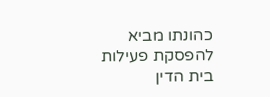כהונתו מביא להפסקת פעילות בית הדין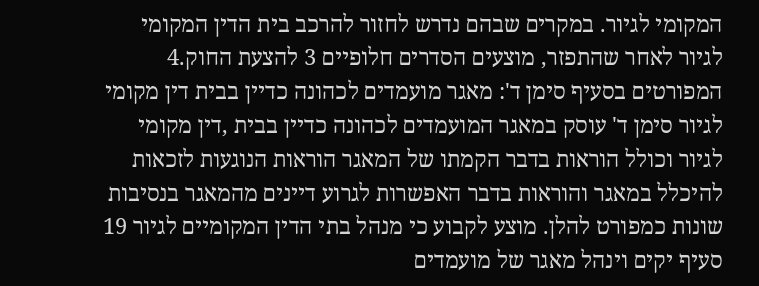המקומי לגיור. במקרים שבהם נדרש לחזור להרכב בית הדין המקומי לגיור לאחר שהתפזר, מוצעים הסדרים חלופיים 3 להצעת החוק.4 המפורטים בסעיף סימן ד': מאגר מועמדים לכהונה כדיין בבית דין מקומי לגיור סימן ד' עוסק במאגר המועמדים לכהונה כדיין בבית ,דין מקומי לגיור וכולל הוראות בדבר הקמתו של המאגר הוראות הנוגעות לזכאות להיכלל במאגר והוראות בדבר האפשרות לגרוע דיינים מהמאגר בנסיבות שונות כמפורט להלן. מוצע לקבוע כי מנהל בתי הדין המקומיים לגיור 19 סעיף יקים וינהל מאגר של מועמדים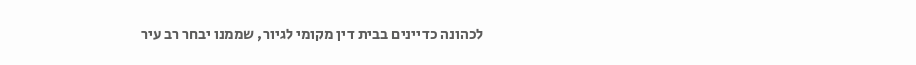לכהונה כדיינים בבית דין מקומי לגיור, שממנו יבחר רב עיר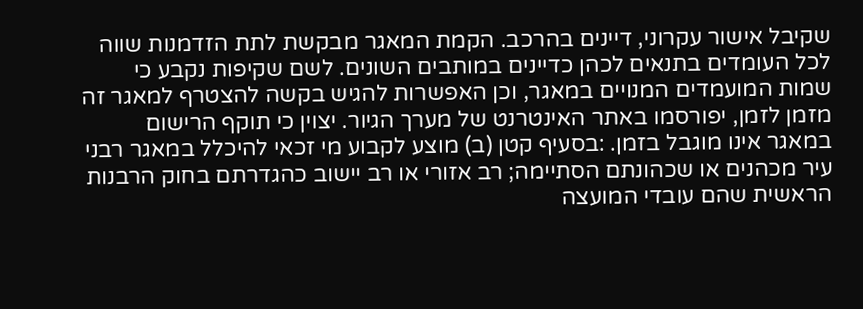שקיבל אישור עקרוני, דיינים בהרכב. הקמת המאגר מבקשת לתת הזדמנות שווה לכל העומדים בתנאים לכהן כדיינים במותבים השונים. לשם שקיפות נקבע כי שמות המועמדים המנויים במאגר, וכן האפשרות להגיש בקשה להצטרף למאגר זה מזמן לזמן, יפורסמו באתר האינטרנט של מערך הגיור. יצוין כי תוקף הרישום במאגר אינו מוגבל בזמן. :בסעיף קטן (ב) מוצע לקבוע מי זכאי להיכלל במאגר רבני עיר מכהנים או שכהונתם הסתיימה; רב אזורי או רב יישוב כהגדרתם בחוק הרבנות הראשית שהם עובדי המועצה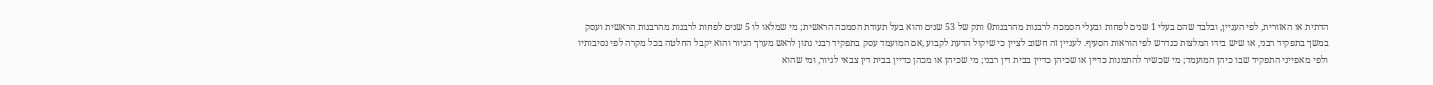הדתית או האזורית, לפי העניין, ובלבד שהם בעלי 1 שנים לפחות ובעלי הסמכה לרבנות מהרבנות0 ותק של 53 שנים והוא בעל תעודת הסמכה הראשית; מי שמלאו לו 5 שנים לפחות לרבנות מהרבנות הראשית ועסק במשך בתפקיד רבני, או שיש בידו המלצות כנדרש לפי הוראות הסעיף. לעניין זה חשוב לציין כי שיקול הדעת לקבוע ,אם המועמד עסק בתפקיד רבני נתון לראש מערך הגיור והוא יקבל החלטה בכל מקרה לפי נסיבותיו ולפי מאפייני התפקיד שבו כיהן המועמד; מי שכשיר להתמנות כדיין או שכיהן כדיין בבית דין רבני; מי שכיהן או מכהן כדיין בבית דין צבאי לגיור, ומי שהוא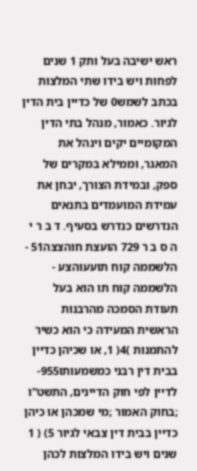ראש ישיבה בעל ותק 1 שנים לפחות ויש בידו שתי המלצות בכתב לשמש0 של כדיין בית הדין לגיור. כאמור, מנהל בתי הדין המקומיים יקים וינהל את המאגר, וממילא במקרים של ספק, ובמידת הצורך, יבחן את עמידת המועמדים בתנאים הנדרשים כנדרש בסעיף. ד ב ר י ה ס ב ר 729 הועצת חוהצצה51 - הלשממה קוח תועעוהצע - הלשממה קוח תו הוא בעל תעודת הסמכה מהרבנות הראשית המעידה כי הוא כשיר להתמנות )4( 1, או שכיהן כדיין בבית דין רבני כמשמעותו955-לדיין לפי חוק הדיינים, התשט"ו ;בחוק האמור ;מי שמכהן או כיהן כדיין בבית דין צבאי לגיור 5) ( 1 שנים ויש בידו המלצות לכהן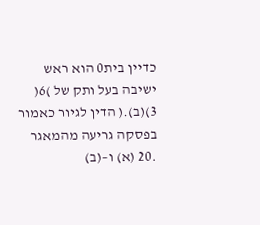כדיין בית0 הוא ראש ישיבה בעל ותק של )6( 3)(ב).( הדין לגיור כאמור בפסקה גריעה מהמאגר .20 (א) ו–(ב)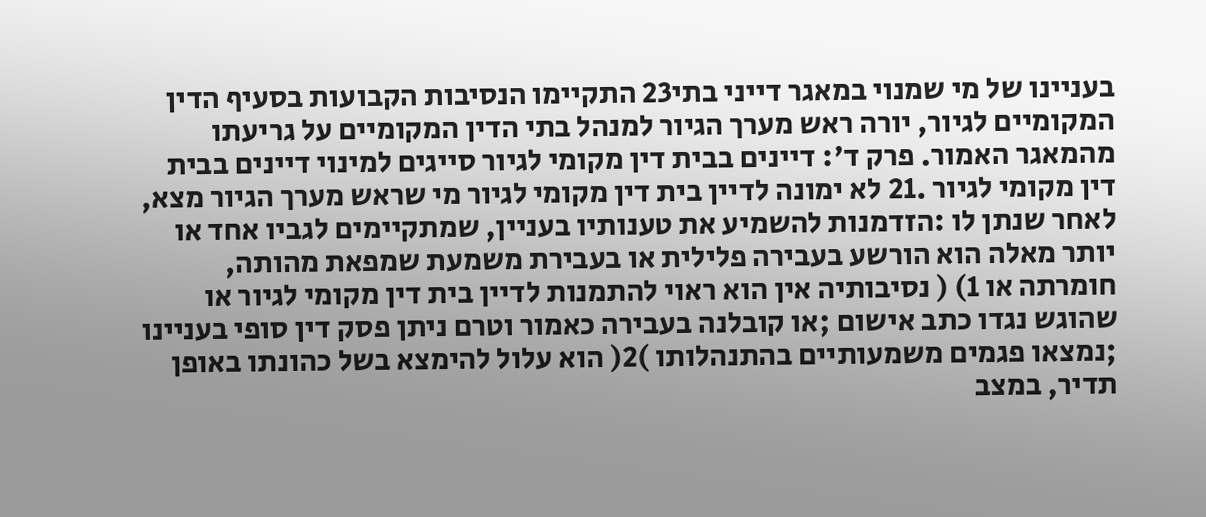בעניינו של מי שמנוי במאגר דייני בתי23 התקיימו הנסיבות הקבועות בסעיף הדין המקומיים לגיור, יורה ראש מערך הגיור למנהל בתי הדין המקומיים על גריעתו מהמאגר האמור. פרק ד': דיינים בבית דין מקומי לגיור סייגים למינוי דיינים בבית דין מקומי לגיור .21 לא ימונה לדיין בית דין מקומי לגיור מי שראש מערך הגיור מצא, לאחר שנתן לו :הזדמנות להשמיע את טענותיו בעניין, שמתקיימים לגביו אחד או יותר מאלה הוא הורשע בעבירה פלילית או בעבירת משמעת שמפאת מהותה, חומרתה או 1) ( נסיבותיה אין הוא ראוי להתמנות לדיין בית דין מקומי לגיור או שהוגש נגדו כתב אישום ;או קובלנה בעבירה כאמור וטרם ניתן פסק דין סופי בעניינו ;נמצאו פגמים משמעותיים בהתנהלותו )2( הוא עלול להימצא בשל כהונתו באופן תדיר, במצב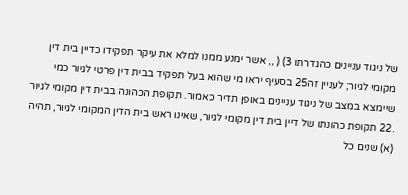של ניגוד עניינים כהגדרתו 3) ( ,, אשר ימנע ממנו למלא את עיקר תפקידו כדיין בית דין מקומי לגיור; לעניין זה25 בסעיף יראו מי שהוא בעל תפקיד בבית דין פרטי לגיור כמי שיימצא במצב של ניגוד עניינים באופן תדיר כאמור. תקופת הכהונה בבית דין מקומי לגיור .22 תקופת כהונתו של דיין בית דין מקומי לגיור, שאינו ראש בית הדין המקומי לגיור, תהיה (א) שנים כל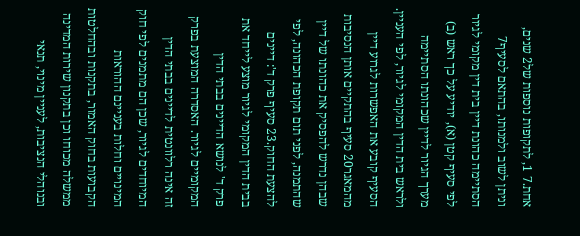אחת.7 1, לתקופות נוספות של2 שנים, וניתן לשוב ולמנותו, בהתאם לסעיף7 הסתיימה כהונת דיין בית דין מקומי לגיור לפי סעיף קטן (א), יודיע על כך ראש (ב) מערך הגיור לדיין שכהונתו הסתיימה ולראש בית הדין המקומי לגיור, לפי העניין. הסעיף קובע את האפשרות לגרוע דיין מהמאגר20 סעיף בהתקיים אותן הנסיבות שבהן נדרש להפסיק את כהונתו של דיין שהתמנה, לפני תום תקופת הכהונה, לפי להצעת החוק.23 סעיף פרק ד': דיינים בבית הדין המקומי לגיור מוצע לייחד את פרק ד' לנושא הדיינים בבתי הדין המקומיים לגיור. האסדרה המוצעת בפרק זה אינה רלוונטית לדיינים בבתי הדין המיוחדים לגיור, שכן הם מתמנים לפי חוק המינויים וחלות בעניינם ההוראות הקבועות בחוק האמור, בתקנות ובהחלטות ממשלה מכוחו וכן בתקנון שירות המדינה ובנוהלי הנציבות, לעניין מינוי, תנאי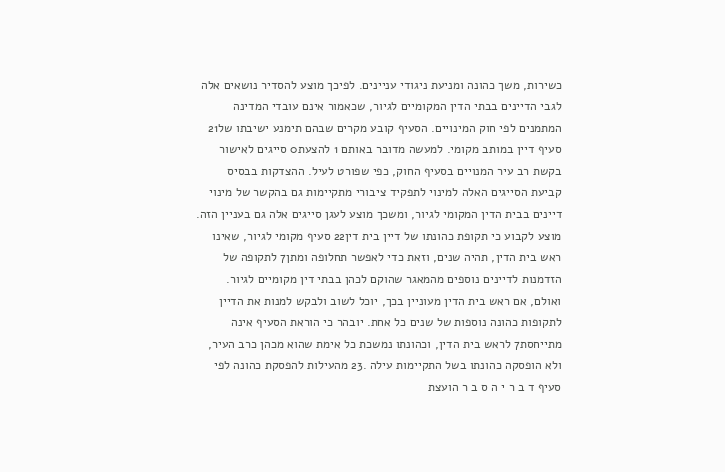כשירות, משך כהונה ומניעת ניגודי עניינים. לפיכך מוצע להסדיר נושאים אלה לגבי הדיינים בבתי הדין המקומיים לגיור, שכאמור אינם עובדי המדינה המתמנים לפי חוק המינויים. הסעיף קובע מקרים שבהם תימנע ישיבתו של21 סעיף דיין במותב מקומי. למעשה מדובר באותם 1 להצעת0 סייגים לאישור בקשת רב עיר המנויים בסעיף החוק, כפי שפורט לעיל. ההצדקות בבסיס קביעת הסייגים האלה למינוי לתפקיד ציבורי מתקיימות גם בהקשר של מינוי דיינים בבית הדין המקומי לגיור, ומשכך מוצע לעגן סייגים אלה גם בעניין הזה. מוצע לקבוע כי תקופת כהונתו של דיין בית דין22 סעיף מקומי לגיור, שאינו ראש בית הדין, תהיה שנים, וזאת כדי לאפשר תחלופה ומתן7 לתקופה של הזדמנות לדיינים נוספים מהמאגר שהוקם לכהן בבתי דין מקומיים לגיור. ואולם, אם ראש בית הדין מעוניין בכך, יוכל לשוב ולבקש למנות את הדיין לתקופות כהונה נוספות של שנים כל אחת. יובהר כי הוראת הסעיף אינה מתייחסת7 לראש בית הדין, וכהונתו נמשכת כל אימת שהוא מכהן כרב העיר, ולא הופסקה כהונתו בשל התקיימות עילה .23 מהעילות להפסקת כהונה לפי סעיף ד ב ר י ה ס ב ר הועצת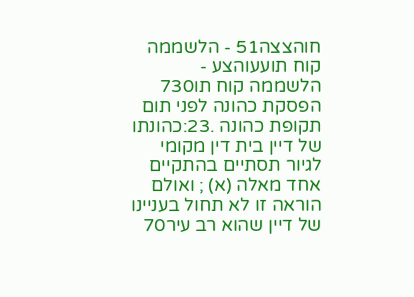חוהצצה51 - הלשממה קוח תועעוהצע - הלשממה קוח תו730 הפסקת כהונה לפני תום תקופת כהונה .23:כהונתו של דיין בית דין מקומי לגיור תסתיים בהתקיים אחד מאלה (א) ; ואולם הוראה זו לא תחול בעניינו של דיין שהוא רב עיר70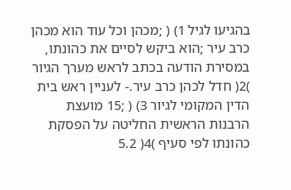בהגיעו לגיל 1) ( ;מכהן וכל עוד הוא מכהן כרב עיר ;הוא ביקש לסיים את כהונתו, במסירת הודעה בכתב לראש מערך הגיור )2( חדל לכהן כרב עיר.- לעניין ראש בית הדין המקומי לגיור 3) ( ;15 מועצת הרבנות הראשית החליטה על הפסקת כהונתו לפי סעיף )4( 5.2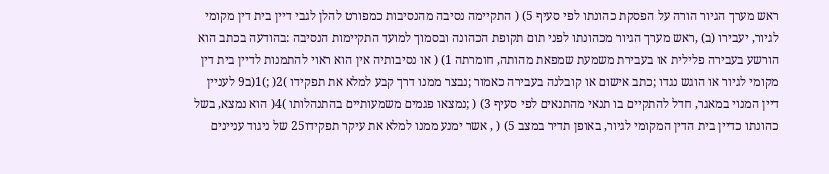ראש מערך הגיור הורה על הפסקת כהונתו לפי סעיף 5) ( התקיימה נסיבה מהנסיבות כמפורט להלן לגבי דיין בית דין מקומי לגיור, יעבירו (ב) ,ראש מערך הגיור מכהונתו לפני תום תקופת הכהונה ובסמוך למועד התקיימות הנסיבה :בהודעה בכתב הוא הורשע בעבירה פלילית או בעבירת משמעת שמפאת מהותה, חומרתה 1) ( או נסיבותיה אין הוא ראוי להתמנות לדיין בית דין מקומי לגיור או הוגש נגדו ;כתב אישום או קובלנה בעבירה כאמור ;נבצר ממנו דרך קבע למלא את תפקידו )2( ;)1(ב9 לעניין דיין המנוי במאגר, חדל להתקיים בו תנאי מהתנאים לפי סעיף 3) ( ;נמצאו פגמים משמעותיים בהתנהלותו )4( הוא נמצא, בשל כהונתו כדיין בית הדין המקומי לגיור, באופן תדיר במצב 5) ( , אשר ימנע ממנו למלא את עיקר תפקידו25 של ניגוד עניינים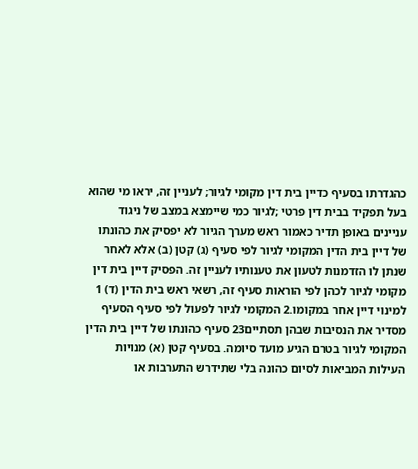כהגדרתו בסעיף כדיין בית דין מקומי לגיור; לעניין זה, יראו מי שהוא בעל תפקיד בבית דין פרטי ;לגיור כמי שיימצא במצב של ניגוד עניינים באופן תדיר כאמור ראש מערך הגיור לא יפסיק את כהונתו של דיין בית הדין המקומי לגיור לפי סעיף (ג) קטן (ב) אלא לאחר שנתן לו הזדמנות לטעון את טענותיו לעניין זה. הפסיק דיין בית דין מקומי לגיור לכהן לפי הוראות סעיף זה, רשאי ראש בית הדין (ד) 1 למינוי דיין אחר במקומו.2 המקומי לגיור לפעול לפי סעיף הסעיף מסדיר את הנסיבות שבהן תסתיים23 סעיף כהונתו של דיין בית הדין המקומי לגיור בטרם הגיע מועד סיומה. בסעיף קטן (א) מנויות העילות המביאות לסיום כהונה בלי שתידרש התערבות או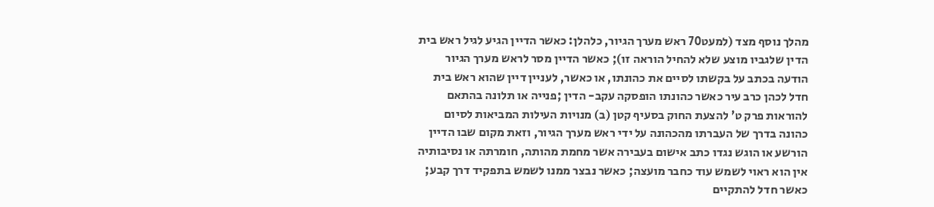מהלך נוסף מצד (למעט70 ראש מערך הגיור, כלהלן: כאשר הדיין הגיע לגיל ראש בית הדין שלגביו מוצע שלא להחיל הוראה זו); כאשר הדיין מסר לראש מערך הגיור הודעה בכתב על בקשתו לסיים את כהונתו, או כאשר, לעניין דיין שהוא ראש בית חדל לכהן כרב עיר כאשר כהונתו הופסקה עקב- הדין ;פנייה או תלונה בהתאם להוראות פרק ט' להצעת החוק בסעיף קטן (ב) מנויות העילות המביאות לסיום כהונה בדרך של העברתו מהכהונה על ידי ראש מערך הגיור, וזאת מקום שבו הדיין הורשע או הוגש נגדו כתב אישום בעבירה אשר מחמת מהותה, חומרתה או נסיבותיה אין הוא ראוי לשמש עוד כחבר מועצה; כאשר נבצר ממנו לשמש בתפקיד דרך קבע; כאשר חדל להתקיים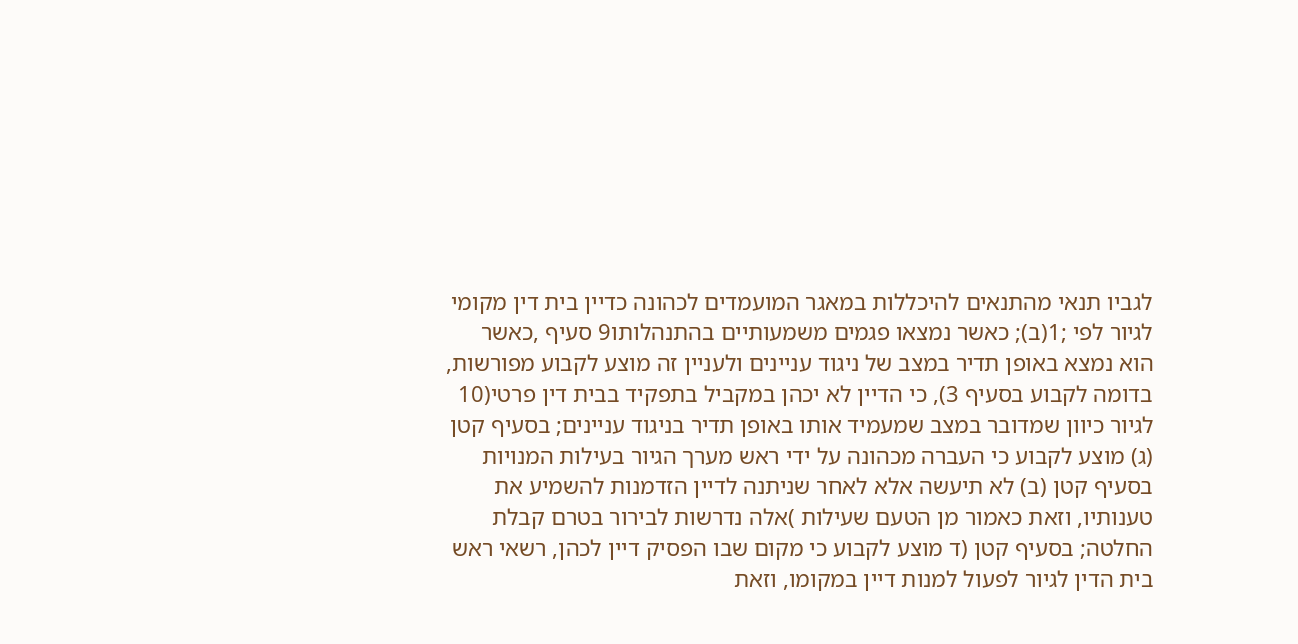לגביו תנאי מהתנאים להיכללות במאגר המועמדים לכהונה כדיין בית דין מקומי לגיור לפי ;1(ב); כאשר נמצאו פגמים משמעותיים בהתנהלותו9 סעיף ,כאשר הוא נמצא באופן תדיר במצב של ניגוד עניינים ולעניין זה מוצע לקבוע מפורשות, בדומה לקבוע בסעיף 3), כי הדיין לא יכהן במקביל בתפקיד בבית דין פרטי(10 לגיור כיוון שמדובר במצב שמעמיד אותו באופן תדיר בניגוד עניינים; בסעיף קטן (ג) מוצע לקבוע כי העברה מכהונה על ידי ראש מערך הגיור בעילות המנויות בסעיף קטן (ב) לא תיעשה אלא לאחר שניתנה לדיין הזדמנות להשמיע את טענותיו, וזאת כאמור מן הטעם שעילות )אלה נדרשות לבירור בטרם קבלת החלטה; בסעיף קטן (ד מוצע לקבוע כי מקום שבו הפסיק דיין לכהן, רשאי ראש בית הדין לגיור לפעול למנות דיין במקומו, וזאת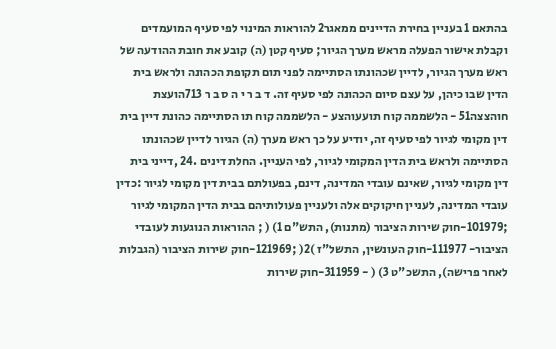בהתאם 1 בעניין בחירת הדיינים ממאגר2 להוראות המינוי לפי סעיף המועמדים וקבלת אישור הפעלה מראש מערך הגיור; סעיף קטן (ה) קובע את חובת ההודעה של ראש מערך הגיור, לדיין שכהונתו הסתיימה לפני תום תקופת הכהונה ולראש בית הדין שבו כיהן, על עצם סיום הכהונה לפי סעיף זה. ד ב ר י ה ס ב ר 713הועצת חוהצצה51 - הלשממה קוח תועעוהצע - הלשממה קוח תו הסתיימה כהונת דיין בית דין מקומי לגיור לפי סעיף זה, יודיע על כך ראש מערך (ה) הגיור לדיין שכהונתו הסתיימה ולראש בית הדין המקומי לגיור, לפי העניין. החלת דינים .24 ,דייני בית דין מקומי לגיור, שאינם עובדי המדינה, דינם, בפעולתם בבית דין מקומי לגיור :כדין עובדי המדינה, לעניין חיקוקים אלה ולעניין פעולותיהם בבית הדין המקומי לגיור ;101979-חוק שירות הציבור (מתנות), התש"ם 1) ( ; ההוראות הנוגעות לעובדי הציבור- 111977-חוק העונשין, התשל"ז )2( ;121969-חוק שירות הציבור (הגבלות לאחר פרישה), התשכ"ט 3) ( - 311959-חוק שירות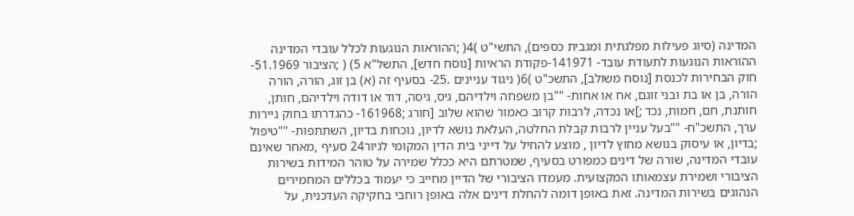המדינה (סיוג פעילות מפלגתית ומגבית כספים), התשי"ט )4( ;ההוראות הנוגעות לכלל עובדי המדינה ההוראות הנוגעות לתעודת עובד- 141971-פקודת הראיות [נוסח חדש], התשל"א 5) ( ;הציבור 51.1969-חוק הבחירות לכנסת [נוסח משולב], התשכ"ט )6( ניגוד עניינים .25- בסעיף זה (א) בן זוג, הורה, הורה הורה, בן או בת ובני זוגם, אח או אחות- ""בן משפחה וילדיהם, גיס, גיסה, דוד או דודה וילדיהם, חותן, חותנת, חם, חמות, נכד ;]או נכדה, לרבות קרוב כאמור שהוא שלוב [חורג ;161968- כהגדרתו בחוק ניירות ערך, התשכ"ח- ""בעל עניין לרבות קבלת החלטה, העלאת נושא לדיון, נוכחות בדיון, השתתפות- ""טיפול ;בדיון, או עיסוק בנושא מחוץ לדיון , מוצע להחיל על דייני בית הדין המקומי לגיור24 סעיף ,מאחר שאינם עובדי המדינה, שורה של דינים כמפורט בסעיף, שמטרתם היא ככלל שמירה על טוהר המידות בשירות הציבורי ושמירת עצמאותו המקצועית. מעמדו הציבורי של הדיין מחייב כי יעמוד בכללים המחמירים הנהוגים בשירות המדינה. זאת באופן דומה להחלת דינים אלה באופן רוחבי בחקיקה העדכנית, על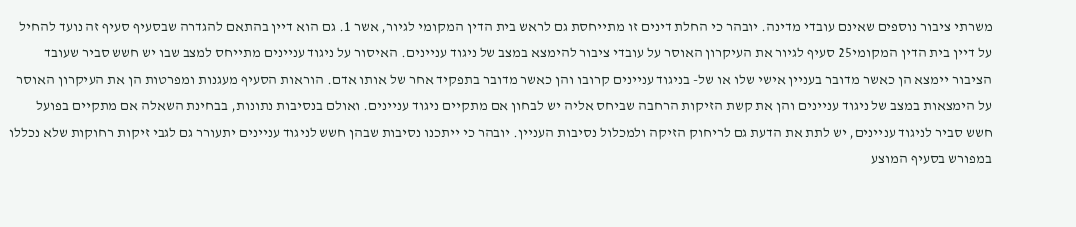משרתי ציבור נוספים שאינם עובדי מדינה. יובהר כי החלת דינים זו מתייחסת גם לראש בית הדין המקומי לגיור, אשר 1. גם הוא דיין בהתאם להגדרה שבסעיף סעיף זה נועד להחיל על דיין בית הדין המקומי25 סעיף לגיור את העיקרון האוסר על עובדי ציבור להימצא במצב של ניגוד עניינים. האיסור על ניגוד עניינים מתייחס למצב שבו יש חשש סביר שעובד הציבור יימצא הן כאשר מדובר בעניין אישי שלו או של- בניגוד עניינים קרובו והן כאשר מדובר בתפקיד אחר של אותו אדם. הוראות הסעיף מעגנות ומפרטות הן את העיקרון האוסר על הימצאות במצב של ניגוד עניינים והן את קשת הזיקות הרחבה שביחס אליה יש לבחון אם מתקיים ניגוד עניינים. ואולם בנסיבות נתונות, בבחינת השאלה אם מתקיים בפועל חשש סביר לניגוד עניינים, יש לתת את הדעת גם לריחוק הזיקה ולמכלול נסיבות העניין. יובהר כי ייתכנו נסיבות שבהן חשש לניגוד עניינים יתעורר גם לגבי זיקות רחוקות שלא נכללו במפורש בסעיף המוצע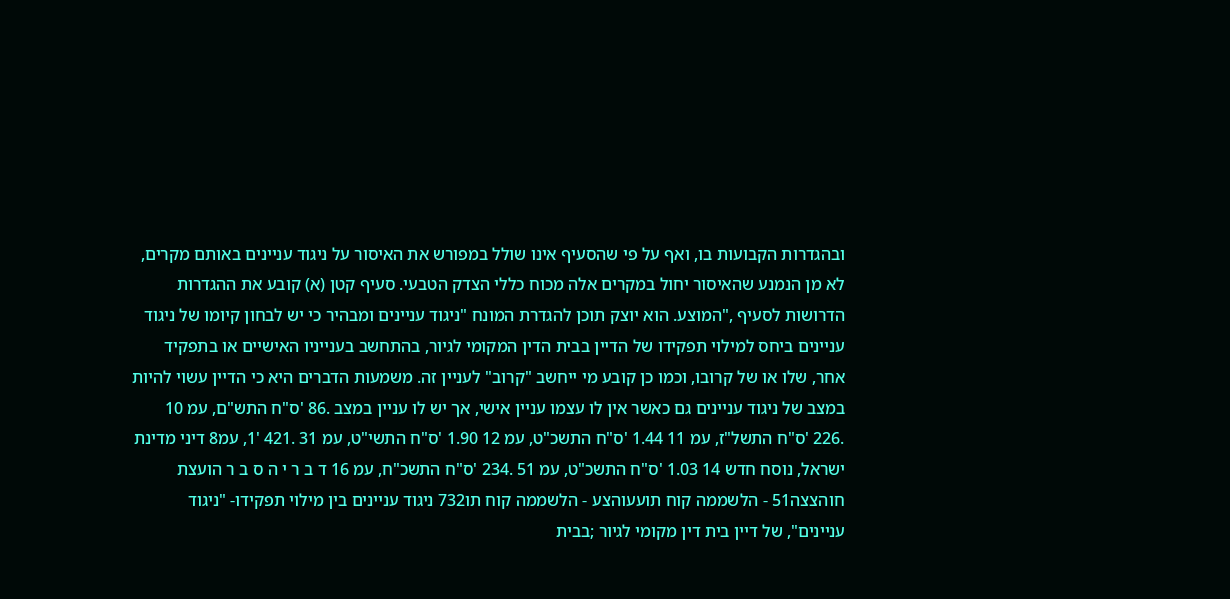ובהגדרות הקבועות בו, ואף על פי שהסעיף אינו שולל במפורש את האיסור על ניגוד עניינים באותם מקרים, לא מן הנמנע שהאיסור יחול במקרים אלה מכוח כללי הצדק הטבעי. סעיף קטן (א) קובע את ההגדרות הדרושות לסעיף ,"המוצע. הוא יוצק תוכן להגדרת המונח "ניגוד עניינים ומבהיר כי יש לבחון קיומו של ניגוד עניינים ביחס למילוי תפקידו של הדיין בבית הדין המקומי לגיור, בהתחשב בענייניו האישיים או בתפקיד אחר, שלו או של קרובו, וכמו כן קובע מי ייחשב "קרוב" לעניין זה. משמעות הדברים היא כי הדיין עשוי להיות במצב של ניגוד עניינים גם כאשר אין לו עצמו עניין אישי, אך יש לו עניין במצב .86 'ס"ח התש"ם, עמ 10 .226 'ס"ח התשל"ז, עמ 11 1.44 'ס"ח התשכ"ט, עמ 12 1.90 'ס"ח התשי"ט, עמ 31 .421 '1, עמ8 דיני מדינת ישראל, נוסח חדש 14 1.03 'ס"ח התשכ"ט, עמ 51 .234 'ס"ח התשכ"ח, עמ 16 ד ב ר י ה ס ב ר הועצת חוהצצה51 - הלשממה קוח תועעוהצע - הלשממה קוח תו732 ניגוד עניינים בין מילוי תפקידו- "ניגוד עניינים", של דיין בית דין מקומי לגיור ;בבית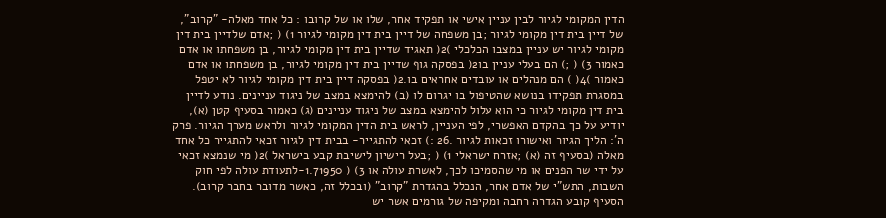הדין המקומי לגיור לבין עניין אישי או תפקיד אחר, שלו או של קרובו : כל אחד מאלה- "קרוב", של דיין בית דין מקומי לגיור ;בן משפחה של דיין בית דין מקומי לגיור 1) ( ;אדם שלדיין בית דין מקומי לגיור יש עניין במצבו הכלכלי )2( תאגיד שדיין בית דין מקומי לגיור, בן משפחתו או אדם כאמור 3) ( ;) הם בעלי עניין בו2( בפסקה גוף שדיין בית דין מקומי לגיור, בן משפחתו או אדם כאמור )4( ) הם מנהלים או עובדים אחראים בו.2( בפסקה דיין בית דין מקומי לגיור לא יטפל במסגרת תפקידו בנושא שהטיפול בו יגרום לו (ב) להימצא במצב של ניגוד עניינים. נודע לדיין בית דין מקומי לגיור כי הוא עלול להימצא במצב של ניגוד עניינים (ג) כאמור בסעיף קטן (א), יודיע על כך בהקדם האפשרי, לפי העניין, לראש בית הדין המקומי לגיור ולראש מערך הגיור. פרק ה': הליך הגיור ואישורו זכאות לגיור .26 :) זכאי להתגייר- בבית דין לגיור זכאי להתגייר כל אחד מאלה (בסעיף זה (א) ;אזרח ישראלי 1) ( ;בעל רישיון לישיבת קבע בישראל )2( מי שנמצא זכאי על ידי שר הפנים או מי שהסמיכו לכך, לאשרת עולה או 3) ( 1.71950-לתעודת עולה לפי חוק השבות, התש"י של אדם אחר, הנכלל בהגדרת "קרוב" (ובכלל זה, כאשר מדובר בחבר קרוב). הסעיף קובע הגדרה רחבה ומקיפה של גורמים אשר יש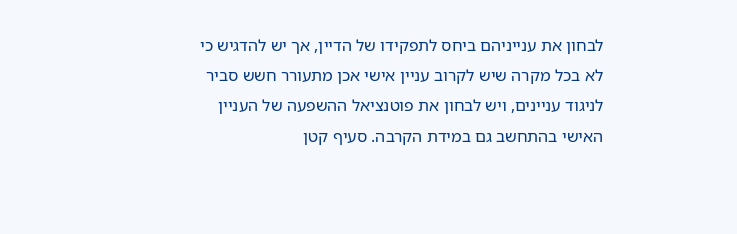לבחון את ענייניהם ביחס לתפקידו של הדיין, אך יש להדגיש כי לא בכל מקרה שיש לקרוב עניין אישי אכן מתעורר חשש סביר לניגוד עניינים, ויש לבחון את פוטנציאל ההשפעה של העניין האישי בהתחשב גם במידת הקרבה. סעיף קטן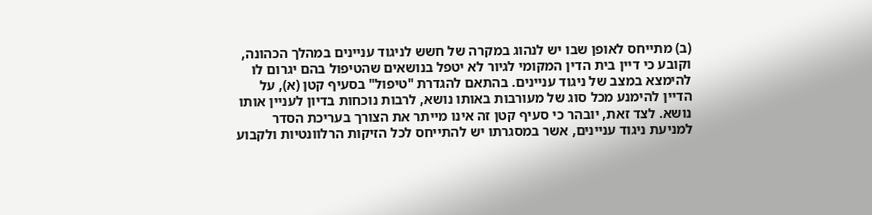(ב) מתייחס לאופן שבו יש לנהוג במקרה של חשש לניגוד עניינים במהלך הכהונה, וקובע כי דיין בית הדין המקומי לגיור לא יטפל בנושאים שהטיפול בהם יגרום לו להימצא במצב של ניגוד עניינים. בהתאם להגדרת "טיפול" בסעיף קטן (א), על הדיין להימנע מכל סוג של מעורבות באותו נושא, לרבות נוכחות בדיון לעניין אותו נושא. לצד זאת, יובהר כי סעיף קטן זה אינו מייתר את הצורך בעריכת הסדר למניעת ניגוד עניינים, אשר במסגרתו יש להתייחס לכל הזיקות הרלוונטיות ולקבוע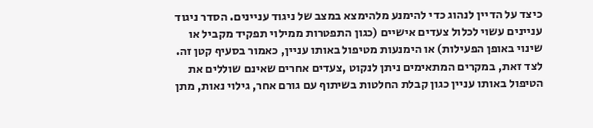כיצד על הדיין לנהוג כדי להימנע מלהימצא במצב של ניגוד עניינים. הסדר ניגוד עניינים עשוי לכלול צעדים אישיים (כגון התפטרות ממילוי תפקיד מקביל או שינוי באופן הפעילות) או הימנעות מטיפול באותו עניין, כאמור בסעיף קטן זה. לצד זאת, במקרים המתאימים ניתן לנקוט ,צעדים אחרים שאינם שוללים את הטיפול באותו עניין כגון קבלת החלטות בשיתוף עם גורם אחר, גילוי נאות, מתן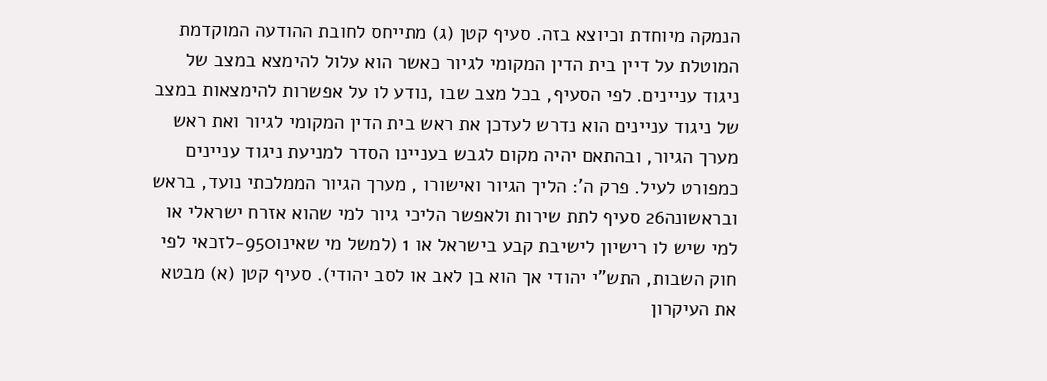הנמקה מיוחדת וכיוצא בזה. סעיף קטן (ג) מתייחס לחובת ההודעה המוקדמת המוטלת על דיין בית הדין המקומי לגיור כאשר הוא עלול להימצא במצב של ניגוד עניינים. לפי הסעיף, בכל מצב שבו ,נודע לו על אפשרות להימצאות במצב של ניגוד עניינים הוא נדרש לעדכן את ראש בית הדין המקומי לגיור ואת ראש מערך הגיור, ובהתאם יהיה מקום לגבש בעניינו הסדר למניעת ניגוד עניינים כמפורט לעיל. פרק ה': הליך הגיור ואישורו , מערך הגיור הממלכתי נועד, בראש ובראשונה26 סעיף לתת שירות ולאפשר הליכי גיור למי שהוא אזרח ישראלי או למי שיש לו רישיון לישיבת קבע בישראל או 1 (למשל מי שאינו950-לזכאי לפי חוק השבות, התש"י יהודי אך הוא בן לאב או לסב יהודי). סעיף קטן (א) מבטא את העיקרון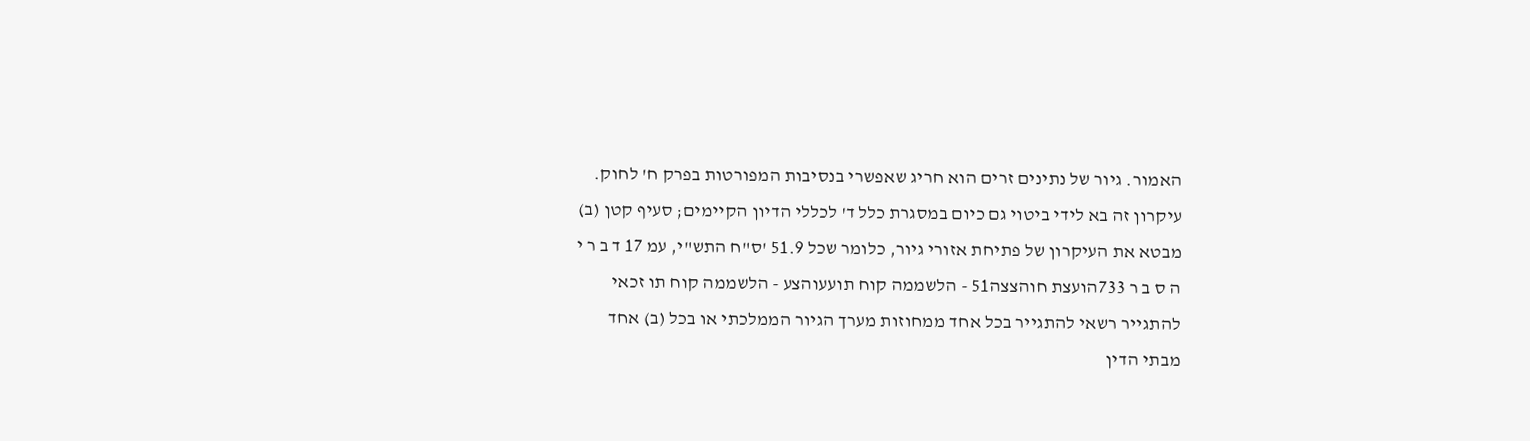האמור. גיור של נתינים זרים הוא חריג שאפשרי בנסיבות המפורטות בפרק ח' לחוק. עיקרון זה בא לידי ביטוי גם כיום במסגרת כלל ד' לכללי הדיון הקיימים; סעיף קטן (ב) מבטא את העיקרון של פתיחת אזורי גיור, כלומר שכל 51.9 'ס"ח התש"י, עמ 17 ד ב ר י ה ס ב ר 733הועצת חוהצצה51 - הלשממה קוח תועעוהצע - הלשממה קוח תו זכאי להתגייר רשאי להתגייר בכל אחד ממחוזות מערך הגיור הממלכתי או בכל (ב) אחד מבתי הדין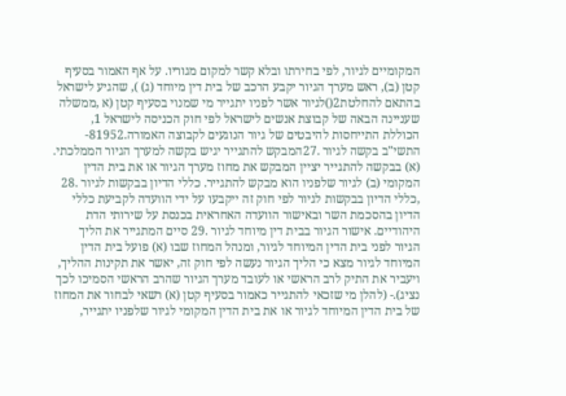המקומיים לגיור, לפי בחירתו ובלא קשר למקום מגוריו. על אף האמור בסעיף קטן (ב), ראש מערך הגיור יקבע הרכב של בית דין מיוחד (ג) ), שהגיע לישראל בהתאם להחלטת2()לגיור אשר לפניו יתגייר מי שמנוי בסעיף קטן (א ,ממשלה שעניינה הבאה של קבוצת אנשים לישראל לפי חוק הכניסה לישראל 1, הכוללת התייחסות להיבטים של גיור הנוגעים לקבוצה האמורה.81952-התשי"ב בקשה לגיור .27המבקש להתגייר יגיש בקשה למערך הגיור הממלכתי. (א) בבקשה להתגייר יציין המבקש את מחוז מערך הגיור או את בית הדין המקומי (ב) לגיור שלפניו הוא מבקש להתגייר. כללי הדיון בבקשות לגיור .28 ,כללי הדיון בבקשות לגיור לפי חוק זה ייקבעו על ידי הוועדה לקביעת כללי הדיון בהסכמת השר ובאישור הוועדה האחראית בכנסת על שירותי הדת היהודיים. אישור הגיור בבית דין מיוחד לגיור .29 סיים המתגייר את הליך הגיור לפני בית הדין המיוחד לגיור, ומנהל המחוז שבו (א) פועל בית הדין המיוחד לגיור מצא כי הליך הגיור נעשה לפי חוק זה, יאשר את תקינות ההליך, ויעביר את התיק לרב הראשי או לעובד מערך הגיור שהרב הראשי הסמיכו לכך נציג).- (להלן מי שזכאי להתגייר כאמור בסעיף קטן (א) רשאי לבחור את המחוז של בית הדין המיוחד לגיור או את בית הדין המקומי לגיור שלפניו יתגייר,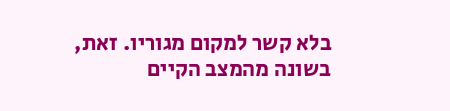בלא קשר למקום מגוריו. זאת, בשונה מהמצב הקיים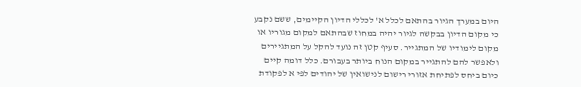היום במערך הגיור בהתאם לכלל א' לכללי הדיון הקיימים, ששם נקבע כי מקום הדיון בבקשה לגיור יהיה במחוז שבהתאם למקום מגוריו או מקום לימודיו של המתגייר. סעיף קטן זה נועד להקל על המתגיירים ולאפשר להם להתגייר במקום הנוח ביותר בעבורם. כלל דומה קיים כיום ביחס לפתיחת אזורי רישום לנישואין של יהודים לפי א לפקודת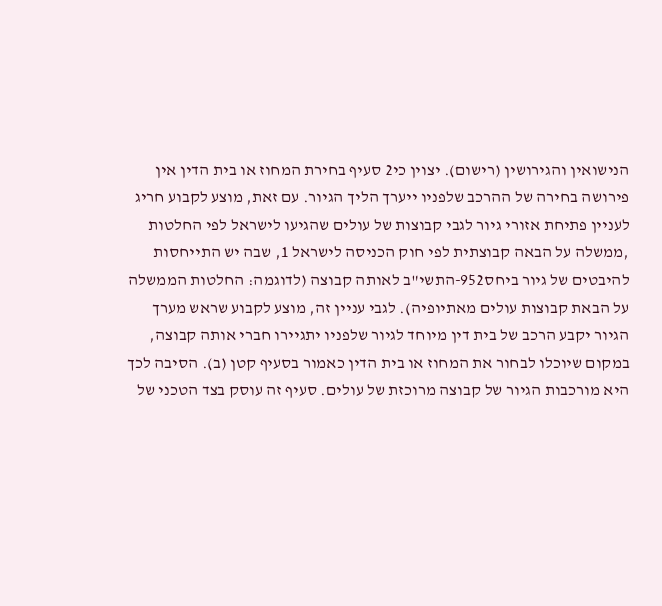הנישואין והגירושין (רישום). יצוין כי2 סעיף בחירת המחוז או בית הדין אין פירושה בחירה של ההרכב שלפניו ייערך הליך הגיור. עם זאת, מוצע לקבוע חריג לעניין פתיחת אזורי גיור לגבי קבוצות של עולים שהגיעו לישראל לפי החלטות ,ממשלה על הבאה קבוצתית לפי חוק הכניסה לישראל 1, שבה יש התייחסות להיבטים של גיור ביחס952-התשי"ב לאותה קבוצה (לדוגמה: החלטות הממשלה על הבאת קבוצות עולים מאתיופיה). לגבי עניין זה, מוצע לקבוע שראש מערך הגיור יקבע הרכב של בית דין מיוחד לגיור שלפניו יתגיירו חברי אותה קבוצה, במקום שיוכלו לבחור את המחוז או בית הדין כאמור בסעיף קטן (ב). הסיבה לכך היא מורכבות הגיור של קבוצה מרוכזת של עולים. סעיף זה עוסק בצד הטכני של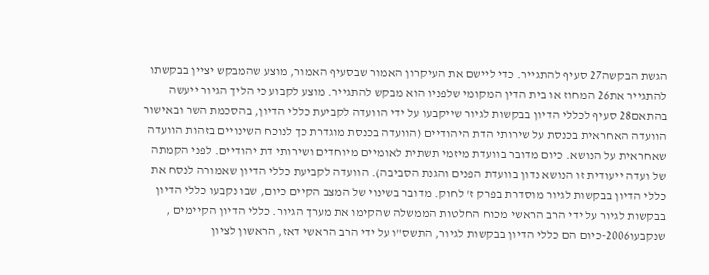הגשת הבקשה27 סעיף להתגייר. כדי ליישם את העיקרון האמור שבסעיף האמור, מוצע שהמבקש יציין בבקשתו להתגייר את26 המחוז או בית הדין המקומי שלפניו הוא מבקש להתגייר. מוצע לקבוע כי הליך הגיור ייעשה בהתאם28 סעיף לכללי הדיון בבקשות לגיור שייקבעו על ידי הוועדה לקביעת כללי הדיון, בהסכמת השר ובאישור הוועדה האחראית בכנסת על שירותי הדת היהודיים (הוועדה בכנסת מוגדרת כך לנוכח השינויים בזהות הוועדה שאחראית על הנושא. כיום מדובר בוועדת מיזמי תשתית לאומיים מיוחדים ושירותי דת יהודיים. לפני הקמתה של ועדה ייעודית זו הנושא נדון בוועדת הפנים והגנת הסביבה). הוועדה לקביעת כללי הדיון שאמורה לנסח את כללי הדיון בבקשות לגיור מוסדרת בפרק ז' לחוק. מדובר בשינוי של המצב הקיים כיום, שבו נקבעו כללי הדיון בבקשות לגיור על ידי הרב הראשי מכוח החלטות הממשלה שהקימו את מערך הגיור. כללי הדיון הקיימים , שנקבעו2006-כיום הם כללי הדיון בבקשות לגיור, התשס"ו על ידי הרב הראשי דאז, הראשון לציון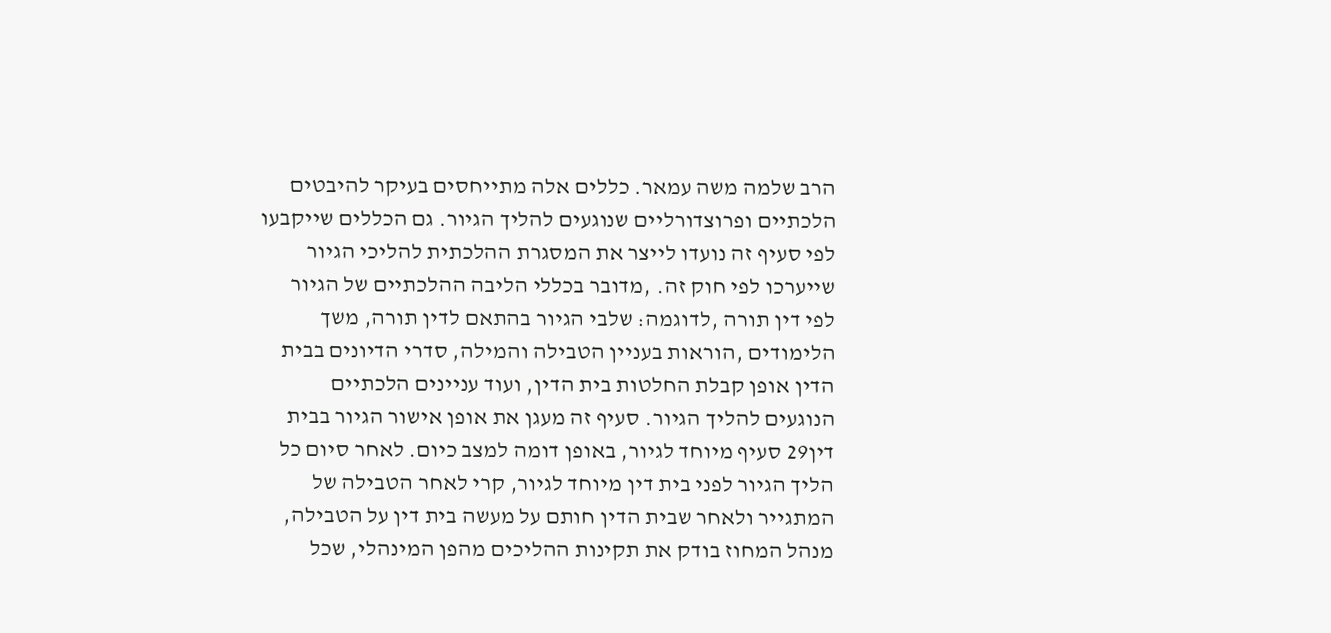הרב שלמה משה עמאר. כללים אלה מתייחסים בעיקר להיבטים הלכתיים ופרוצדורליים שנוגעים להליך הגיור. גם הכללים שייקבעו לפי סעיף זה נועדו לייצר את המסגרת ההלכתית להליכי הגיור שייערכו לפי חוק זה. ,מדובר בכללי הליבה ההלכתיים של הגיור לפי דין תורה ,לדוגמה: שלבי הגיור בהתאם לדין תורה, משך הלימודים ,הוראות בעניין הטבילה והמילה, סדרי הדיונים בבית הדין אופן קבלת החלטות בית הדין, ועוד עניינים הלכתיים הנוגעים להליך הגיור. סעיף זה מעגן את אופן אישור הגיור בבית דין29 סעיף מיוחד לגיור, באופן דומה למצב כיום. לאחר סיום כל הליך הגיור לפני בית דין מיוחד לגיור, קרי לאחר הטבילה של המתגייר ולאחר שבית הדין חותם על מעשה בית דין על הטבילה, מנהל המחוז בודק את תקינות ההליכים מהפן המינהלי, שכל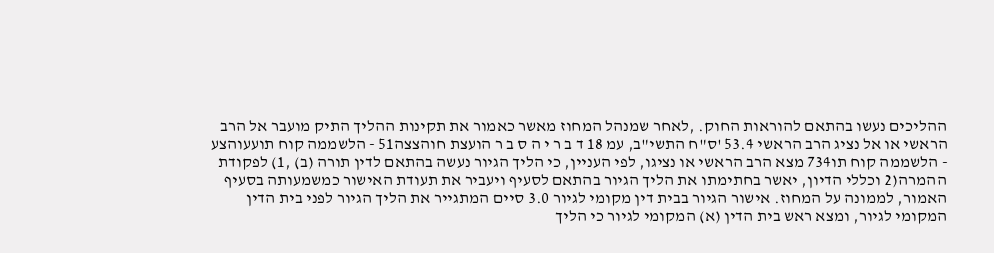ההליכים נעשו בהתאם להוראות החוק. ,לאחר שמנהל המחוז מאשר כאמור את תקינות ההליך התיק מועבר אל הרב הראשי או אל נציג הרב הראשי 53.4 'ס"ח התשי"ב, עמ 18 ד ב ר י ה ס ב ר הועצת חוהצצה51 - הלשממה קוח תועעוהצע - הלשממה קוח תו734 מצא הרב הראשי או נציגו, לפי העניין, כי הליך הגיור נעשה בהתאם לדין תורה (ב) ,1) לפקודת ההמרה(2 וכללי הדיון, יאשר בחתימתו את הליך הגיור בהתאם לסעיף ויעביר את תעודת האישור כמשמעותה בסעיף האמור, לממונה על המחוז. אישור הגיור בבית דין מקומי לגיור 3.0 סיים המתגייר את הליך הגיור לפני בית הדין המקומי לגיור, ומצא ראש בית הדין (א) המקומי לגיור כי הליך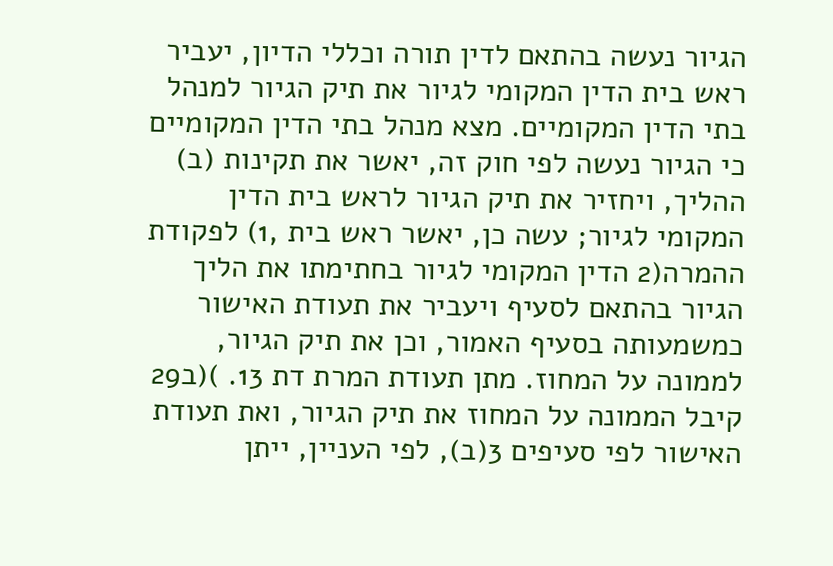הגיור נעשה בהתאם לדין תורה וכללי הדיון, יעביר ראש בית הדין המקומי לגיור את תיק הגיור למנהל בתי הדין המקומיים. מצא מנהל בתי הדין המקומיים כי הגיור נעשה לפי חוק זה, יאשר את תקינות (ב) ההליך, ויחזיר את תיק הגיור לראש בית הדין המקומי לגיור; עשה כן, יאשר ראש בית ,1) לפקודת ההמרה(2 הדין המקומי לגיור בחתימתו את הליך הגיור בהתאם לסעיף ויעביר את תעודת האישור כמשמעותה בסעיף האמור, וכן את תיק הגיור, לממונה על המחוז. מתן תעודת המרת דת 13. )(ב29 קיבל הממונה על המחוז את תיק הגיור, ואת תעודת האישור לפי סעיפים 3(ב), לפי העניין, ייתן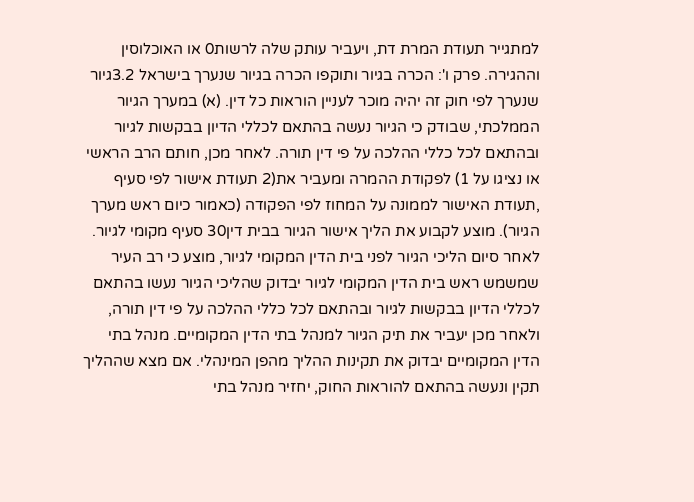למתגייר תעודת המרת דת, ויעביר עותק שלה לרשות0 או האוכלוסין וההגירה. פרק ו': הכרה בגיור ותוקפו הכרה בגיור שנערך בישראל 3.2גיור שנערך לפי חוק זה יהיה מוכר לעניין הוראות כל דין. (א) במערך הגיור הממלכתי, שבודק כי הגיור נעשה בהתאם לכללי הדיון בבקשות לגיור ובהתאם לכל כללי ההלכה על פי דין תורה. לאחר מכן, חותם הרב הראשי או נציגו על 1) לפקודת ההמרה ומעביר את(2 תעודת אישור לפי סעיף ,תעודת האישור לממונה על המחוז לפי הפקודה (כאמור כיום ראש מערך הגיור). מוצע לקבוע את הליך אישור הגיור בבית דין30 סעיף מקומי לגיור. לאחר סיום הליכי הגיור לפני בית הדין המקומי לגיור, מוצע כי רב העיר שמשמש ראש בית הדין המקומי לגיור יבדוק שהליכי הגיור נעשו בהתאם לכללי הדיון בבקשות לגיור ובהתאם לכל כללי ההלכה על פי דין תורה, ולאחר מכן יעביר את תיק הגיור למנהל בתי הדין המקומיים. מנהל בתי הדין המקומיים יבדוק את תקינות ההליך מהפן המינהלי. אם מצא שההליך תקין ונעשה בהתאם להוראות החוק, יחזיר מנהל בתי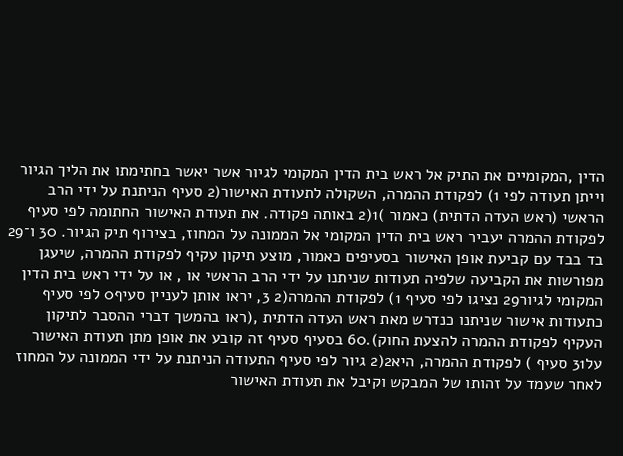הדין ,המקומיים את התיק אל ראש בית הדין המקומי לגיור אשר יאשר בחתימתו את הליך הגיור וייתן תעודה לפי 1) לפקודת ההמרה, השקולה לתעודת האישור(2 סעיף הניתנת על ידי הרב הראשי (ראש העדה הדתית) כאמור )1(2 באותה פקודה. את תעודת האישור החתומה לפי סעיף לפקודת ההמרה יעביר ראש בית הדין המקומי אל הממונה על המחוז, בצירוף תיק הגיור. 30 ו־29 בד בבד עם קביעת אופן האישור בסעיפים כאמור, מוצע תיקון עקיף לפקודת ההמרה, שיעגן מפורשות את הקביעה שלפיה תעודות שניתנו על ידי הרב הראשי או , או על ידי ראש בית הדין המקומי לגיור29 נציגו לפי סעיף 1) לפקודת ההמרה(2 3, יראו אותן לעניין סעיף0 לפי סעיף כתעודות אישור שניתנו כנדרש מאת ראש העדה הדתית ,(ראו בהמשך דברי ההסבר לתיקון העקיף לפקודת ההמרה להצעת החוק).60 בסעיף סעיף זה קובע את אופן מתן תעודת האישור על31 סעיף ) לפקודת ההמרה, היא2(2 גיור לפי סעיף התעודה הניתנת על ידי הממונה על המחוז לאחר שעמד על זהותו של המבקש וקיבל את תעודת האישור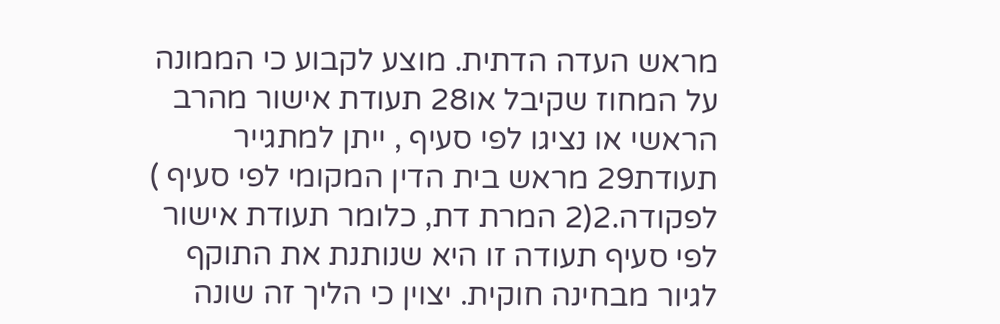מראש העדה הדתית. מוצע לקבוע כי הממונה על המחוז שקיבל או28 תעודת אישור מהרב הראשי או נציגו לפי סעיף , ייתן למתגייר תעודת29 מראש בית הדין המקומי לפי סעיף ) לפקודה.2(2 המרת דת, כלומר תעודת אישור לפי סעיף תעודה זו היא שנותנת את התוקף לגיור מבחינה חוקית. יצוין כי הליך זה שונה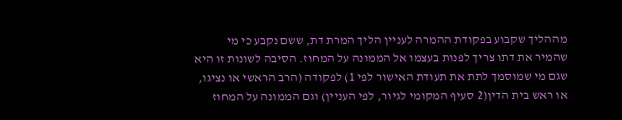מההליך שקבוע בפקודת ההמרה לעניין הליך המרת דת, ששם נקבע כי מי שהמיר את דתו צריך לפנות בעצמו אל הממונה על המחוז. הסיבה לשונות זו היא שגם מי שמוסמך לתת את תעודת האישור לפי 1) לפקודה (הרב הראשי או נציגו, או ראש בית הדין(2 סעיף המקומי לגיור, לפי העניין) וגם הממונה על המחוז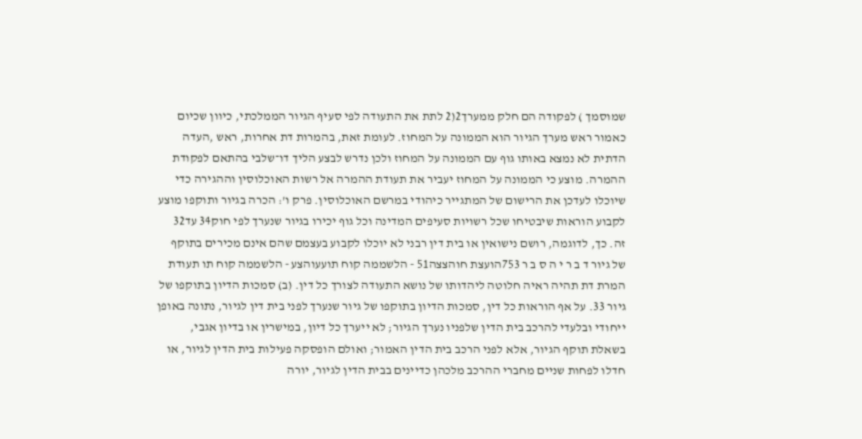שמוסמך ) לפקודה הם חלק ממערך2(2 לתת את התעודה לפי סעיף הגיור הממלכתי, כיוון שכיום כאמור ראש מערך הגיור הוא הממונה על המחוז. לעומת זאת, בהמרות דת אחרות, ראש ,העדה הדתית לא נמצא באותו גוף עם הממונה על המחוז ולכן נדרש לבצע הליך דו־שלבי בהתאם לפקודת ההמרה. מוצע כי הממונה על המחוז יעביר את תעודת ההמרה אל רשות האוכלוסין וההגירה כדי שיוכלו לעדכן את הרישום של המתגייר כיהודי במרשם האוכלוסין. פרק ו': הכרה בגיור ותוקפו מוצע לקבוע הוראות שיבטיחו שכל רשויות סעיפים המדינה וכל גוף יכירו בגיור שנערך לפי חוק34 עד32 זה. כך, לדוגמה, רושם נישואין או בית דין רבני לא יוכלו לקבוע בעצמם שהם אינם מכירים בתוקף של גיור ד ב ר י ה ס ב ר 753הועצת חוהצצה51 - הלשממה קוח תועעוהצע - הלשממה קוח תו תעודת המרת דת תהיה ראיה חלוטה ליהדותו של נושא התעודה לצורך כל דין. (ב) סמכות הדיון בתוקפו של גיור 33. על אף הוראות כל דין, סמכות הדיון בתוקפו של גיור שנערך לפני בית דין לגיור, נתונה באופן ייחודי ובלעדי להרכב בית הדין שלפניו נערך הגיור; לא ייערך כל דיון, במישרין או בדיון אגבי, בשאלת תוקף הגיור, אלא לפני הרכב בית הדין האמור; ואולם הופסקה פעילות בית הדין לגיור, או חדלו לפחות שניים מחברי ההרכב מלכהן כדיינים בבית הדין לגיור, יורה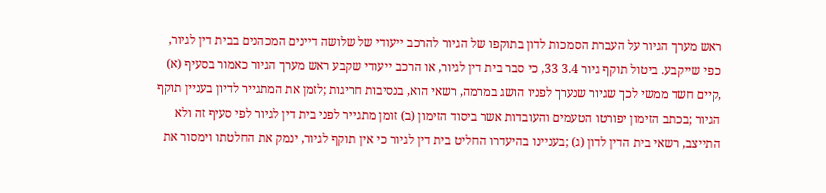ראש מערך הגיור על העברת הסמכות לדון בתוקפו של הגיור להרכב ייעודי של שלושה דיינים המכהנים בבית דין לגיור, כפי שייקבע. ביטול תוקף גיור 3.4 33, כי סבר בית דין לגיור, או הרכב ייעודי שקבע ראש מערך הגיור כאמור בסעיף (א) ,קיים חשד ממשי לכך שגיור שנערך לפניו הושג במרמה, רשאי הוא, בנסיבות חריגות ;לזמן את המתגייר לדיון בעניין תוקף הגיור ;בכתב הזימון יפורטו הטעמים והעובדות אשר ביסוד הזימון (ב) זומן מתגייר לפני בית דין לגיור לפי סעיף זה ולא התייצב, רשאי בית הדין לדון (ג) ;בעניינו בהיעדרו החליט בית דין לגיור כי אין תוקף לגיור, ינמק את החלטתו וימסור את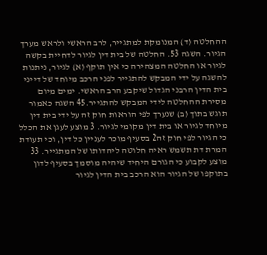ההחלטה (ד) המנומקת למתגייר, לרב הראשי ולראש מערך הגיור. השגה 53. החלטה של בית דין לגיור לדחיית בקשה לגיור או החלטה המצהירה כי אין תוקף (א) לגיור, ניתנות להשגה על ידי המבקש להתגייר לפני הרכב מיוחד של דייני בית הדין הרבני הגדול שיקבע הרב הראשי. ימים מיום מסירת ההחלטה לידי המבקש להתגייר.45 השגה כאמור תוגש בתוך (ב) שנערך לפי הוראות חוק זה על ידי בית דין מיוחד לגיור או בית דין מקומי לגיור. 3 מוצע לעגן את הכלל כי הגיור לפי חוק זה2 בסעיף מוכר לעניין כל דין, וכי תעודת המרת דת תשמש ראיה חלוטה ליהדותו של המתגייר. 33 מוצע לקבוע כי הגורם היחיד שיהיה מוסמך בסעיף לדון בתוקפו של הגיור הוא הרכב בית הדין לגיור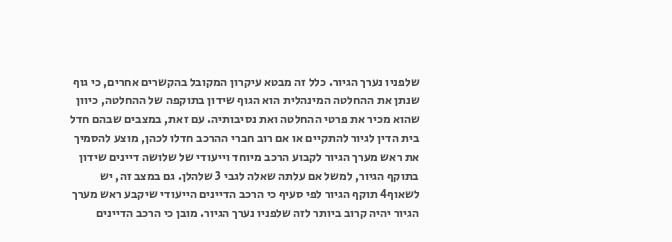שלפניו נערך הגיור. כלל זה מבטא עיקרון המקובל בהקשרים אחרים, כי גוף שנתן את ההחלטה המינהלית הוא הגוף שידון בתוקפה של ההחלטה, כיוון שהוא מכיר את פרטי ההחלטה ואת נסיבותיה. עם זאת, במצבים שבהם חדל בית הדין לגיור להתקיים או אם רוב חברי ההרכב חדלו לכהן, מוצע להסמיך את ראש מערך הגיור לקבוע הרכב מיוחד וייעודי של שלושה דיינים שידון בתוקף הגיור, למשל אם עלתה שאלה לגבי 3 שלהלן. גם במצב זה, יש לשאוף4 תוקף הגיור לפי סעיף כי הרכב הדיינים הייעודי שיקבע ראש מערך הגיור יהיה קרוב ביותר לזה שלפניו נערך הגיור. מובן כי הרכב הדיינים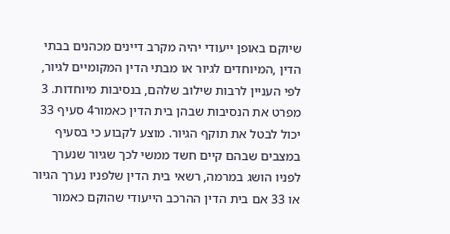שיוקם באופן ייעודי יהיה מקרב דיינים מכהנים בבתי הדין ,המיוחדים לגיור או מבתי הדין המקומיים לגיור, לפי העניין לרבות שילוב שלהם, בנסיבות מיוחדות. 3 מפרט את הנסיבות שבהן בית הדין כאמור4 סעיף 33 יכול לבטל את תוקף הגיור. מוצע לקבוע כי בסעיף במצבים שבהם קיים חשד ממשי לכך שגיור שנערך לפניו הושג במרמה, רשאי בית הדין שלפניו נערך הגיור או 33 אם בית הדין ההרכב הייעודי שהוקם כאמור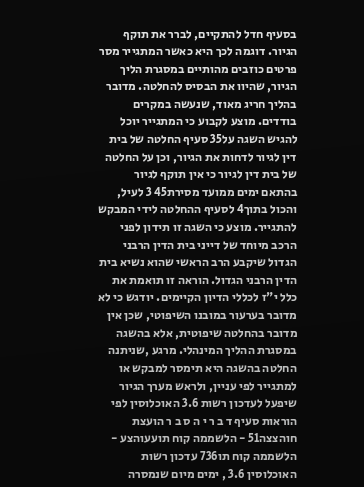בסעיף חדל להתקיים, לברר את תוקף הגיור. דוגמה לכך היא כאשר המתגייר מסר פרטים כוזבים מהותיים במסגרת הליך הגיור, שהיוו את הבסיס להחלטה. מדובר בהליך חריג מאוד, שנעשה במקרים בודדים. מוצע לקבוע כי המתגייר יוכל להגיש השגה על35 סעיף החלטה של בית דין לגיור לדחות את הגיור, וכן על החלטה של בית דין לגיור כי אין תוקף לגיור בהתאם ימים ממועד מסירת45 3 לעיל, והכול בתוך4 לסעיף ההחלטה לידי המבקש להתגייר. מוצע כי השגה זו תידון לפני הרכב מיוחד של דייני בית הדין הרבני הגדול שיקבע הרב הראשי שהוא נשיא בית הדין הרבני הגדול. הוראה זו תואמת את כלל י"ז לכללי הדיון הקיימים. יודגש כי לא מדובר בערעור במובנו השיפוטי, שכן אין מדובר בהחלטה שיפוטית, אלא בהשגה במסגרת ההליך המינהלי. מרגע ,שניתנה החלטה בהשגה היא תימסר למבקש או למתגייר לפי עניין, ולראש מערך הגיור שיפעל לעדכון רשות 3.6 האוכלוסין לפי הוראות סעיף ד ב ר י ה ס ב ר הועצת חוהצצה51 - הלשממה קוח תועעוהצע - הלשממה קוח תו736 עדכון רשות האוכלוסין 3.6 , ימים מיום שנמסרה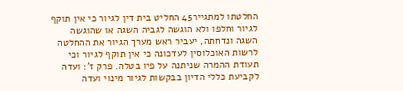החלטתו למתגייר45 החליט בית דין לגיור כי אין תוקף לגיור וחלפו ולא הוגשה לגביה השגה או שהוגשה השגה ונדחתה, יעביר ראש מערך הגיור את ההחלטה לרשות האוכלוסין לעדכונה כי אין תוקף לגיור וכי תעודת ההמרה שניתנה על פיו בטלה. פרק ז': ועדה לקביעת כללי הדיון בבקשות לגיור מינוי ועדה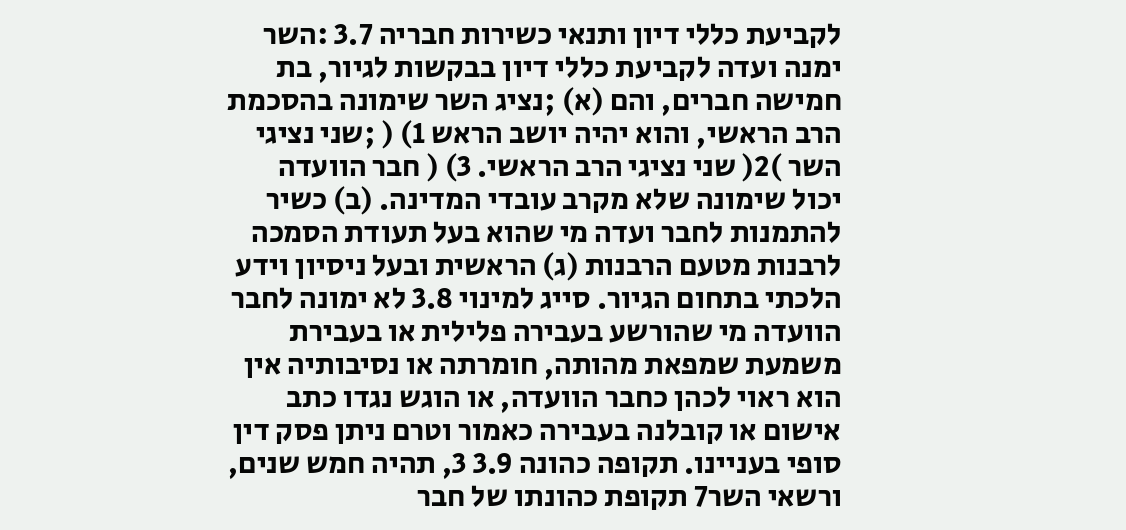לקביעת כללי דיון ותנאי כשירות חבריה 3.7 :השר ימנה ועדה לקביעת כללי דיון בבקשות לגיור, בת חמישה חברים, והם (א) ;נציג השר שימונה בהסכמת הרב הראשי, והוא יהיה יושב הראש 1) ( ;שני נציגי השר )2( שני נציגי הרב הראשי. 3) ( חבר הוועדה יכול שימונה שלא מקרב עובדי המדינה. (ב) כשיר להתמנות לחבר ועדה מי שהוא בעל תעודת הסמכה לרבנות מטעם הרבנות (ג) הראשית ובעל ניסיון וידע הלכתי בתחום הגיור. סייג למינוי 3.8 לא ימונה לחבר הוועדה מי שהורשע בעבירה פלילית או בעבירת משמעת שמפאת מהותה, חומרתה או נסיבותיה אין הוא ראוי לכהן כחבר הוועדה, או הוגש נגדו כתב אישום או קובלנה בעבירה כאמור וטרם ניתן פסק דין סופי בעניינו. תקופה כהונה 3.9 3, תהיה חמש שנים, ורשאי השר7 תקופת כהונתו של חבר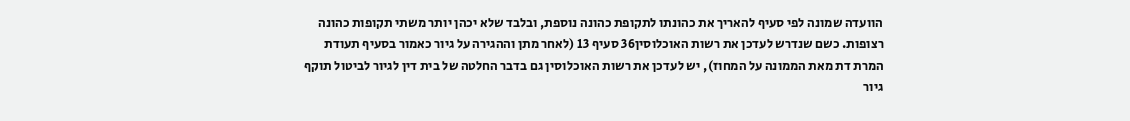הוועדה שמונה לפי סעיף להאריך את כהונתו לתקופת כהונה נוספת, ובלבד שלא יכהן יותר משתי תקופות כהונה רצופות. כשם שנדרש לעדכן את רשות האוכלוסין36 סעיף 13 (לאחר מתן וההגירה על גיור כאמור בסעיף תעודת המרת דת מאת הממונה על המחוז), יש לעדכן את רשות האוכלוסין גם בדבר החלטה של בית דין לגיור לביטול תוקף גיור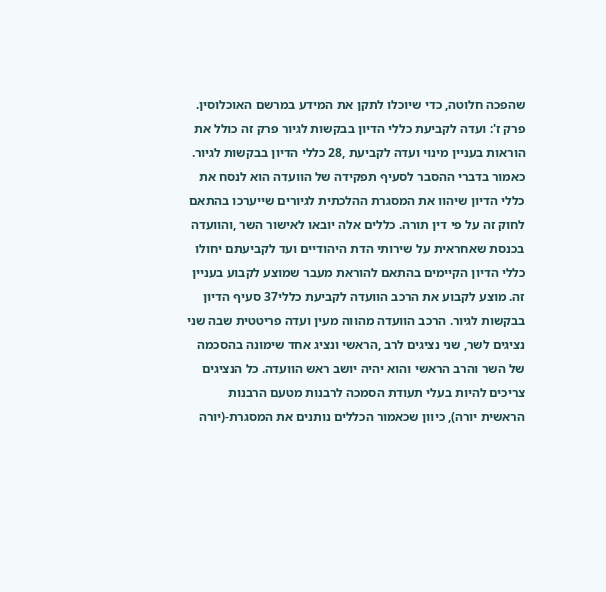שהפכה חלוטה, כדי שיוכלו לתקן את המידע במרשם האוכלוסין. פרק ז': ועדה לקביעת כללי הדיון בבקשות לגיור פרק זה כולל את הוראות בעניין מינוי ועדה לקביעת ,28 כללי הדיון בבקשות לגיור. כאמור בדברי ההסבר לסעיף תפקידה של הוועדה הוא לנסח את כללי הדיון שיהוו את המסגרת ההלכתית לגיורים שייערכו בהתאם לחוק זה על פי דין תורה. כללים אלה יובאו לאישור השר ,והוועדה בכנסת שאחראית על שירותי הדת היהודיים ועד לקביעתם יחולו כללי הדיון הקיימים בהתאם להוראת מעבר שמוצע לקבוע בעניין זה. מוצע לקבוע את הרכב הוועדה לקביעת כללי37 סעיף הדיון בבקשות לגיור. הרכב הוועדה מהווה מעין ועדה פריטטית שבה שני נציגים לשר, שני נציגים לרב ,הראשי ונציג אחד שימונה בהסכמה של השר והרב הראשי והוא יהיה יושב ראש הוועדה. כל הנציגים צריכים להיות בעלי תעודת הסמכה לרבנות מטעם הרבנות הראשית יורה), כיוון שכאמור הכללים נותנים את המסגרת-(יורה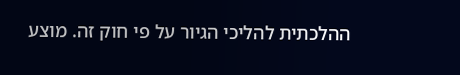ההלכתית להליכי הגיור על פי חוק זה. מוצע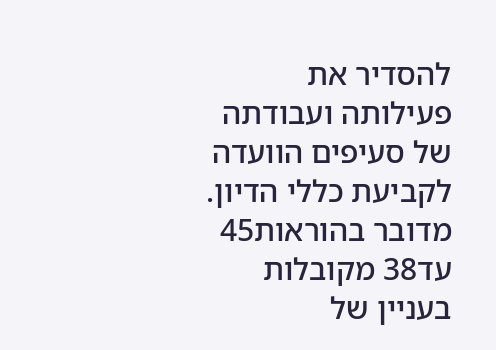להסדיר את פעילותה ועבודתה של סעיפים הוועדה לקביעת כללי הדיון. מדובר בהוראות45 עד38 מקובלות בעניין של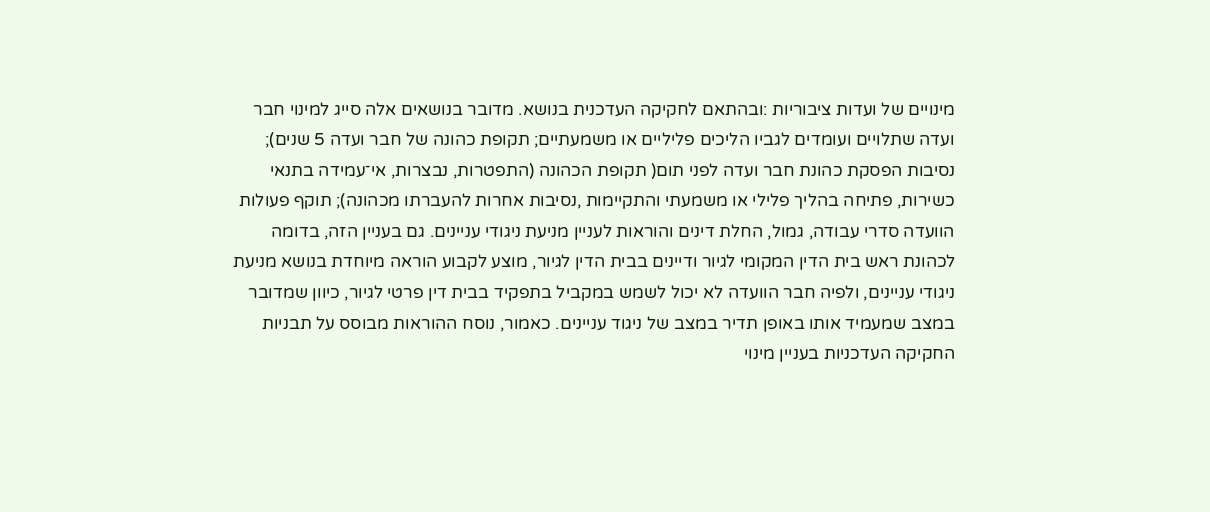מינויים של ועדות ציבוריות :ובהתאם לחקיקה העדכנית בנושא. מדובר בנושאים אלה סייג למינוי חבר ועדה שתלויים ועומדים לגביו הליכים פליליים או משמעתיים; תקופת כהונה של חבר ועדה 5 שנים); נסיבות הפסקת כהונת חבר ועדה לפני תום( תקופת הכהונה (התפטרות, נבצרות, אי־עמידה בתנאי כשירות, פתיחה בהליך פלילי או משמעתי והתקיימות ,נסיבות אחרות להעברתו מכהונה); תוקף פעולות הוועדה סדרי עבודה, גמול, החלת דינים והוראות לעניין מניעת ניגודי עניינים. גם בעניין הזה, בדומה לכהונת ראש בית הדין המקומי לגיור ודיינים בבית הדין לגיור, מוצע לקבוע הוראה מיוחדת בנושא מניעת ניגודי עניינים, ולפיה חבר הוועדה לא יכול לשמש במקביל בתפקיד בבית דין פרטי לגיור, כיוון שמדובר במצב שמעמיד אותו באופן תדיר במצב של ניגוד עניינים. כאמור, נוסח ההוראות מבוסס על תבניות החקיקה העדכניות בעניין מינוי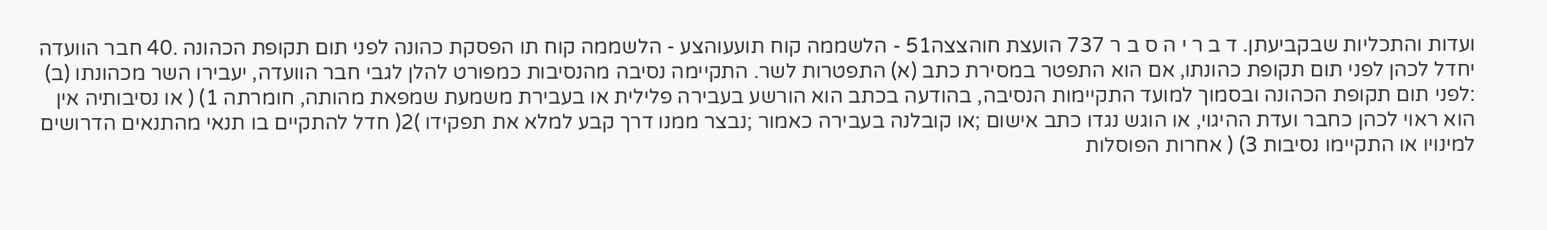ועדות והתכליות שבקביעתן. ד ב ר י ה ס ב ר 737 הועצת חוהצצה51 - הלשממה קוח תועעוהצע - הלשממה קוח תו הפסקת כהונה לפני תום תקופת הכהונה .40 חבר הוועדה יחדל לכהן לפני תום תקופת כהונתו, אם הוא התפטר במסירת כתב (א) התפטרות לשר. התקיימה נסיבה מהנסיבות כמפורט להלן לגבי חבר הוועדה, יעבירו השר מכהונתו (ב) :לפני תום תקופת הכהונה ובסמוך למועד התקיימות הנסיבה, בהודעה בכתב הוא הורשע בעבירה פלילית או בעבירת משמעת שמפאת מהותה, חומרתה 1) ( או נסיבותיה אין הוא ראוי לכהן כחבר ועדת ההיגוי, או הוגש נגדו כתב אישום ;או קובלנה בעבירה כאמור ;נבצר ממנו דרך קבע למלא את תפקידו )2( חדל להתקיים בו תנאי מהתנאים הדרושים למינויו או התקיימו נסיבות 3) ( אחרות הפוסלות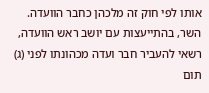אותו לפי חוק זה מלכהן כחבר הוועדה. השר, בהתייעצות עם יושב ראש הוועדה, רשאי להעביר חבר ועדה מכהונתו לפני (ג) תום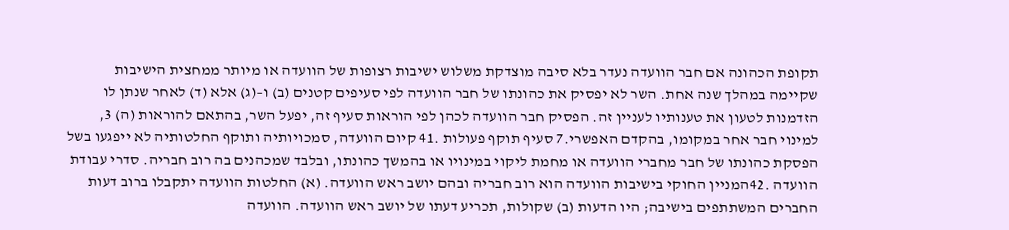תקופת הכהונה אם חבר הוועדה נעדר בלא סיבה מוצדקת משלוש ישיבות רצופות של הוועדה או מיותר ממחצית הישיבות שקיימה במהלך שנה אחת. השר לא יפסיק את כהונתו של חבר הוועדה לפי סעיפים קטנים (ב) ו–(ג) אלא (ד) לאחר שנתן לו הזדמנות לטעון את טענותיו לעניין זה. הפסיק חבר הוועדה לכהן לפי הוראות סעיף זה, יפעל השר, בהתאם להוראות (ה) 3, למינוי חבר אחר במקומו, בהקדם האפשרי.7 סעיף תוקף פעולות .41 קיום הוועדה, סמכויותיה ותוקף החלטותיה לא ייפגעו בשל הפסקת כהונתו של חבר מחברי הוועדה או מחמת ליקוי במינויו או בהמשך כהונתו, ובלבד שמכהנים בה רוב חבריה. סדרי עבודת הוועדה .42המניין החוקי בישיבות הוועדה הוא רוב חבריה ובהם יושב ראש הוועדה. (א) החלטות הוועדה יתקבלו ברוב דעות החברים המשתתפים בישיבה; היו הדעות (ב) שקולות, תכריע דעתו של יושב ראש הוועדה. הוועדה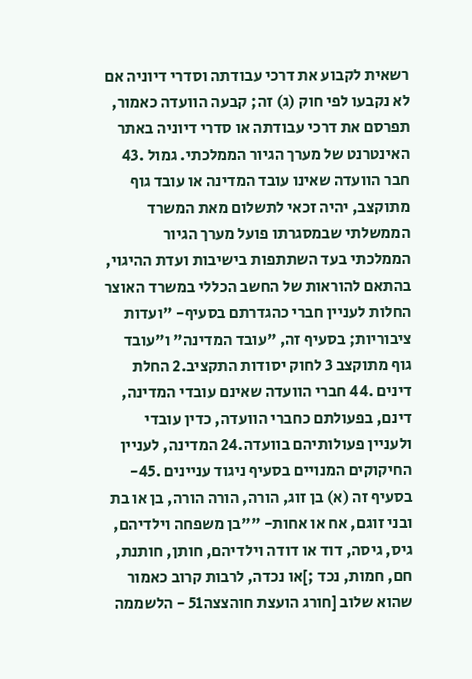רשאית לקבוע את דרכי עבודתה וסדרי דיוניה אם לא נקבעו לפי חוק (ג) זה; קבעה הוועדה כאמור, תפרסם את דרכי עבודתה או סדרי דיוניה באתר האינטרנט של מערך הגיור הממלכתי. גמול .43 חבר הוועדה שאינו עובד המדינה או עובד גוף מתוקצב, יהיה זכאי לתשלום מאת המשרד הממשלתי שבמסגרתו פועל מערך הגיור הממלכתי בעד השתתפות בישיבות ועדת ההיגוי, בהתאם להוראות של החשב הכללי במשרד האוצר החלות לעניין חברי כהגדרתם בסעיף- "ועדות ציבוריות; בסעיף זה, "עובד המדינה" ו"עובד גוף מתוקצב 3 לחוק יסודות התקציב.2 החלת דינים .44 חברי הוועדה שאינם עובדי המדינה, דינם, בפעולתם כחברי הוועדה, כדין עובדי ולעניין פעולותיהם בוועדה.24 המדינה, לעניין החיקוקים המנויים בסעיף ניגוד עניינים .45- בסעיף זה (א) בן זוג, הורה, הורה הורה, בן או בת ובני זוגם, אח או אחות- ""בן משפחה וילדיהם, גיס, גיסה, דוד או דודה וילדיהם, חותן, חותנת, חם, חמות, נכד ;]או נכדה, לרבות קרוב כאמור שהוא שלוב [חורג הועצת חוהצצה51 - הלשממה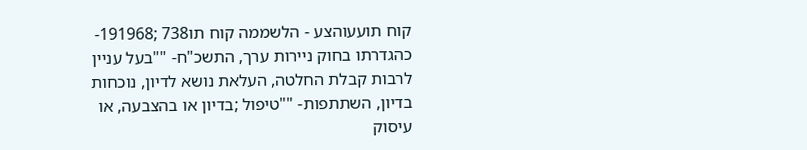קוח תועעוהצע - הלשממה קוח תו738 ;191968- כהגדרתו בחוק ניירות ערך, התשכ"ח- ""בעל עניין לרבות קבלת החלטה, העלאת נושא לדיון, נוכחות בדיון, השתתפות- ""טיפול ;בדיון או בהצבעה, או עיסוק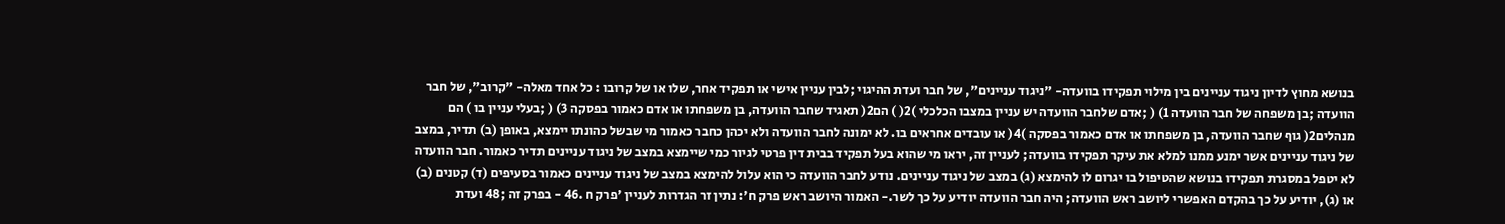בנושא מחוץ לדיון ניגוד עניינים בין מילוי תפקידו בוועדה- "ניגוד עניינים", של חבר ועדת ההיגוי ;לבין עניין אישי או תפקיד אחר, שלו או של קרובו : כל אחד מאלה- "קרוב", של חבר הוועדה ;בן משפחה של חבר הוועדה 1) ( ;אדם שלחבר הוועדה יש עניין במצבו הכלכלי )2( ) הם2( תאגיד שחבר הוועדה, בן משפחתו או אדם כאמור בפסקה 3) ( ;בעלי עניין בו ) הם מנהלים2( גוף שחבר הוועדה, בן משפחתו או אדם כאמור בפסקה )4( או עובדים אחראים בו. לא ימונה לחבר הוועדה ולא יכהן כחבר כאמור מי שבשל כהונתו יימצא, באופן (ב) תדיר, במצב של ניגוד עניינים אשר ימנע ממנו למלא את עיקר תפקידו בוועדה; לעניין זה, יראו מי שהוא בעל תפקיד בבית דין פרטי לגיור כמי שיימצא במצב של ניגוד עניינים תדיר כאמור. חבר הוועדה לא יטפל במסגרת תפקידו בנושא שהטיפול בו יגרום לו להימצא (ג) במצב של ניגוד עניינים. נודע לחבר הוועדה כי הוא עלול להימצא במצב של ניגוד עניינים כאמור בסעיפים (ד) קטנים (ב) או (ג), יודיע על כך בהקדם האפשרי ליושב ראש הוועדה; היה חבר הוועדה יודיע על כך לשר.- האמור היושב ראש פרק ח': נתין זר הגדרות לעניין 'פרק ח .46 - בפרק זה ;48 ועדת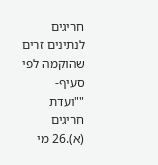חריגים לנתינים זרים שהוקמה לפי סעיף- ""ועדת חריגים (א).26 מי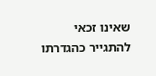שאינו זכאי להתגייר כהגדרתו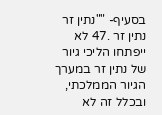בסעיף- ""נתין זר נתין זר .47 לא ייפתחו הליכי גיור של נתין זר במערך הגיור הממלכתי, ובכלל זה לא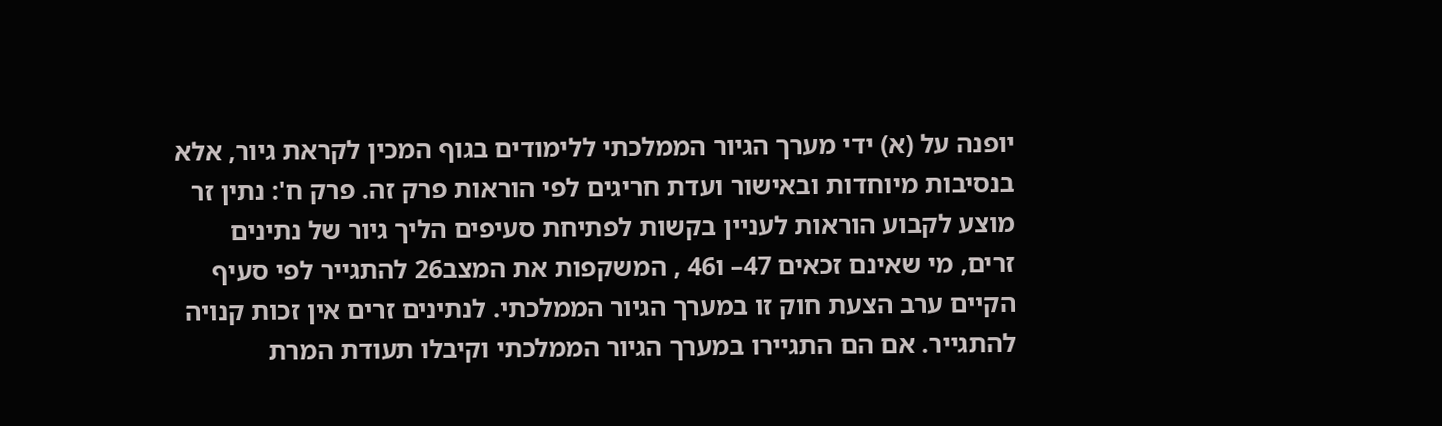יופנה על (א) ידי מערך הגיור הממלכתי ללימודים בגוף המכין לקראת גיור, אלא בנסיבות מיוחדות ובאישור ועדת חריגים לפי הוראות פרק זה. פרק ח': נתין זר מוצע לקבוע הוראות לעניין בקשות לפתיחת סעיפים הליך גיור של נתינים זרים, מי שאינם זכאים 47– ו46 , המשקפות את המצב26 להתגייר לפי סעיף הקיים ערב הצעת חוק זו במערך הגיור הממלכתי. לנתינים זרים אין זכות קנויה להתגייר. אם הם התגיירו במערך הגיור הממלכתי וקיבלו תעודת המרת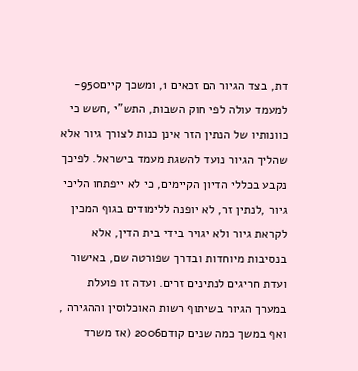דת, בצד הגיור הם זכאים 1, ומשכך קיים950-למעמד עולה לפי חוק השבות, התש"י ,חשש כי כוונותיו של הנתין הזר אינן כנות לצורך גיור אלא שהליך הגיור נועד להשגת מעמד בישראל. לפיכך נקבע בכללי הדיון הקיימים, כי לא ייפתחו הליכי גיור ,לנתין זר, לא יופנה ללימודים בגוף המכין לקראת גיור ולא יגויר בידי בית הדין, אלא בנסיבות מיוחדות ובדרך שפורטה שם, באישור ועדת חריגים לנתינים זרים. ועדה זו פועלת במערך הגיור בשיתוף רשות האוכלוסין וההגירה , ואף במשך כמה שנים קודם2006 (אז משרד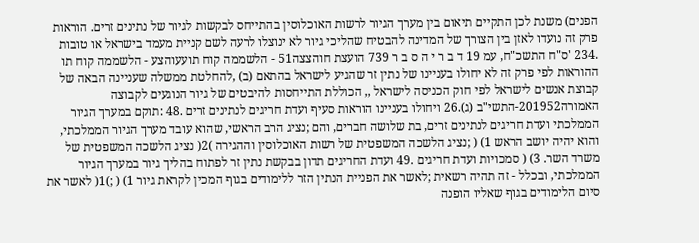הפנים) משנת לכן התקיים תיאום בין מערך הגיור לרשות האוכלוסין בהתייחס לבקשות לגיור של נתינים זרים. הוראות פרק זה נועדו לאזן בין הצורך של המדינה להבטיח שהליכי גיור לא ינוצלו לרעה לשם קניית מעמד בישראל או טובות .234 'ס"ח התשכ"ח, עמ 19 ד ב ר י ה ס ב ר 739 הועצת חוהצצה51 - הלשממה קוח תועעוהצע - הלשממה קוח תו ההוראות לפי פרק זה לא יחולו בעניינו של נתין זר שהגיע לישראל בהתאם (ב) ,להחלטת ממשלה שעניינה הבאה של קבוצת אנשים לישראל לפי חוק הכניסה לישראל ,, הכוללת התייחסות להיבטים של גיור הנוגעים לקבוצה האמורה201952-התשי"ב (ג).26 ויחולו בעניינו הוראות סעיף ועדת חריגים לנתינים זרים .48 :תוקם במערך הגיור הממלכתי ועדת חריגים לנתינים זרים, בת שלושה חברים, והם ;נציג הרב הראשי, שהוא עובד מערך הגיור הממלכתי, והוא יהיה יושב הראש 1) ( ;נציג הלשכה המשפטית של רשות האוכלוסין וההגירה )2( נציג הלשכה המשפטית של משרד השר. 3) ( סמכויות ועדת חריגים .49 ועדת החריגים תדון בבקשת נתין זר לפתוח בהליך גיור במערך הגיור הממלכתי, ובכלל - זה תהיה רשאית ;לאשר את הפניית הנתין הזר ללימודים בגוף המכין לקראת גיור 1) ( ;)1( לאשר את סיום הלימודים בגוף שאליו הופנה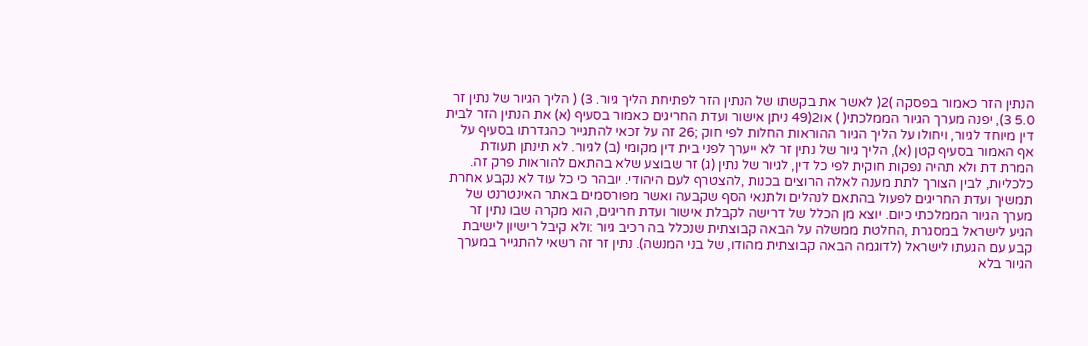הנתין הזר כאמור בפסקה )2( לאשר את בקשתו של הנתין הזר לפתיחת הליך גיור. 3) ( הליך הגיור של נתין זר 5.0 3), יפנה מערך הגיור הממלכתי( ) או2(49 ניתן אישור ועדת החריגים כאמור בסעיף (א) את הנתין הזר לבית דין מיוחד לגיור, ויחולו על הליך הגיור ההוראות החלות לפי חוק ;26 זה על זכאי להתגייר כהגדרתו בסעיף על אף האמור בסעיף קטן (א), הליך גיור של נתין זר לא ייערך לפני בית דין מקומי (ב) לגיור. לא תינתן תעודת המרת דת ולא תהיה נפקות חוקית לפי כל דין, לגיור של נתין (ג) זר שבוצע שלא בהתאם להוראות פרק זה. כלכליות, לבין הצורך לתת מענה לאלה הרוצים בכנות ,להצטרף לעם היהודי. יובהר כי כל עוד לא נקבע אחרת תמשיך ועדת החריגים לפעול בהתאם לנהלים ולתנאי הסף שקבעה ואשר מפורסמים באתר האינטרנט של מערך הגיור הממלכתי כיום. יוצא מן הכלל של דרישה לקבלת אישור ועדת חריגים, הוא מקרה שבו נתין זר הגיע לישראל במסגרת ,החלטת ממשלה על הבאה קבוצתית שנכלל בה רכיב גיור :ולא קיבל רישיון לישיבת קבע עם הגעתו לישראל (לדוגמה הבאה קבוצתית מהודו, של בני המנשה). נתין זר זה רשאי להתגייר במערך הגיור בלא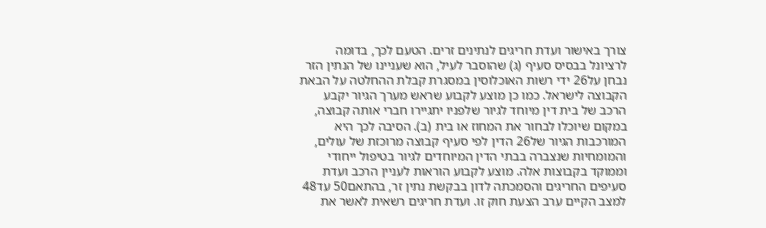צורך באישור ועדת חריגים לנתינים זרים. הטעם לכך, בדומה לרציונל בבסיס סעיף (ג) שהוסבר לעיל, הוא שעניינו של הנתין הזר נבחן על26 ידי רשות האוכלוסין במסגרת קבלת ההחלטה על הבאת הקבוצה לישראל. כמו כן מוצע לקבוע שראש מערך הגיור יקבע הרכב של בית דין מיוחד לגיור שלפניו יתגיירו חברי אותה קבוצה, במקום שיוכלו לבחור את המחוז או בית (ב). הסיבה לכך היא המורכבות הגיור של26 הדין לפי סעיף קבוצה מרוכזת של עולים, והמומחיות שנצברה בבתי הדין המיוחדים לגיור בטיפול ייחודי וממוקד בקבוצות אלה. מוצע לקבוע הוראות לעניין הרכב ועדת סעיפים החריגים והסמכתה לדון בבקשת נתין זר, בהתאם50 עד48 למצב הקיים ערב הצעת חוק זו. ועדת חריגים רשאית לאשר את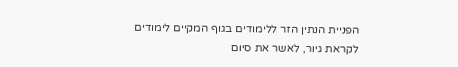הפניית הנתין הזר ללימודים בגוף המקיים לימודים לקראת גיור, לאשר את סיום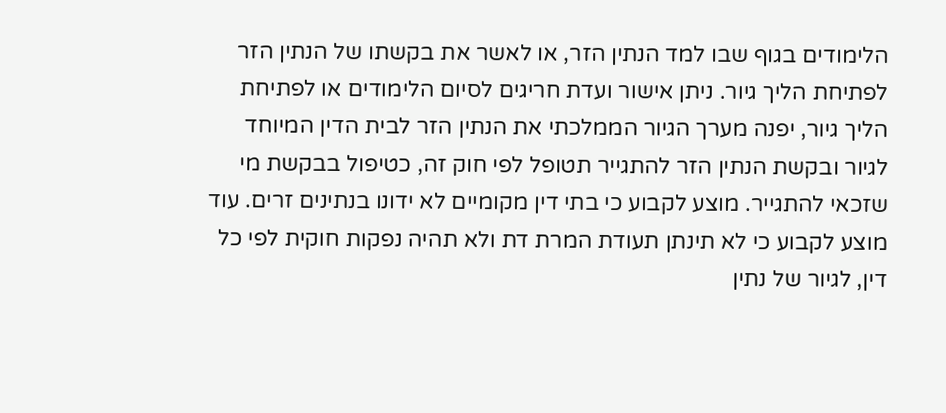הלימודים בגוף שבו למד הנתין הזר, או לאשר את בקשתו של הנתין הזר לפתיחת הליך גיור. ניתן אישור ועדת חריגים לסיום הלימודים או לפתיחת הליך גיור, יפנה מערך הגיור הממלכתי את הנתין הזר לבית הדין המיוחד לגיור ובקשת הנתין הזר להתגייר תטופל לפי חוק זה, כטיפול בבקשת מי שזכאי להתגייר. מוצע לקבוע כי בתי דין מקומיים לא ידונו בנתינים זרים. עוד מוצע לקבוע כי לא תינתן תעודת המרת דת ולא תהיה נפקות חוקית לפי כל דין, לגיור של נתין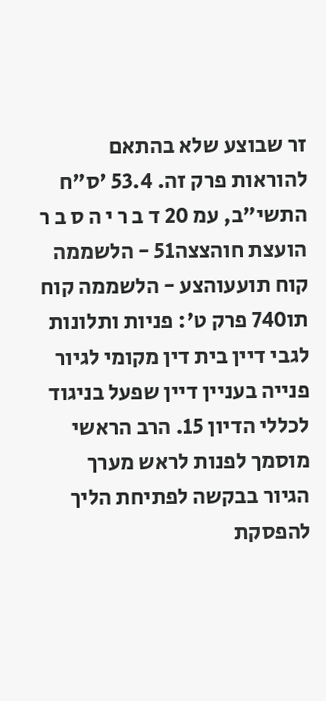זר שבוצע שלא בהתאם להוראות פרק זה. 53.4 'ס"ח התשי"ב, עמ 20 ד ב ר י ה ס ב ר הועצת חוהצצה51 - הלשממה קוח תועעוהצע - הלשממה קוח תו740 פרק ט': פניות ותלונות לגבי דיין בית דין מקומי לגיור פנייה בעניין דיין שפעל בניגוד לכללי הדיון 15. הרב הראשי מוסמך לפנות לראש מערך הגיור בבקשה לפתיחת הליך להפסקת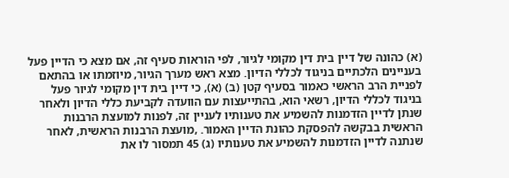(א) כהונה של דיין בית דין מקומי לגיור, לפי הוראות סעיף זה, אם מצא כי הדיין פעל בעניינים הלכתיים בניגוד לכללי הדיון. מצא ראש מערך הגיור, מיוזמתו או בהתאם לפניית הרב הראשי כאמור בסעיף קטן (ב) (א), כי דיין בית דין מקומי לגיור פעל בניגוד לכללי הדיון, רשאי הוא, בהתייעצות עם הוועדה לקביעת כללי הדיון ולאחר שנתן לדיין הזדמנות להשמיע את טענותיו לעניין זה, לפנות למועצת הרבנות הראשית בבקשה להפסקת כהונת הדיין האמור. ,מועצת הרבנות הראשית, לאחר שנתנה לדיין הזדמנות להשמיע את טענותיו (ג) 45 תמסור לו את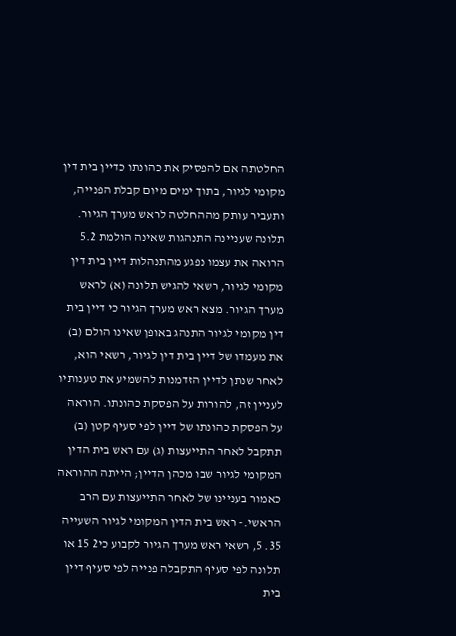החלטתה אם להפסיק את כהונתו כדיין בית דין מקומי לגיור, בתוך ימים מיום קבלת הפנייה, ותעביר עותק מההחלטה לראש מערך הגיור. תלונה שעניינה התנהגות שאינה הולמת 5.2 הרואה את עצמו נפגע מהתנהלות דיין בית דין מקומי לגיור, רשאי להגיש תלונה (א) לראש מערך הגיור. מצא ראש מערך הגיור כי דיין בית דין מקומי לגיור התנהג באופן שאינו הולם (ב) את מעמדו של דיין בית דין לגיור, רשאי הוא, לאחר שנתן לדיין הזדמנות להשמיע את טענותיו לעניין זה, להורות על הפסקת כהונתו. הוראה על הפסקת כהונתו של דיין לפי סעיף קטן (ב) תתקבל לאחר התייעצות (ג) עם ראש בית הדין המקומי לגיור שבו מכהן הדיין; הייתה ההוראה כאמור בעניינו של לאחר התייעצות עם הרב הראשי.- ראש בית הדין המקומי לגיור השעייה 35. 5, רשאי ראש מערך הגיור לקבוע כי2 15 או תלונה לפי סעיף התקבלה פנייה לפי סעיף דיין בית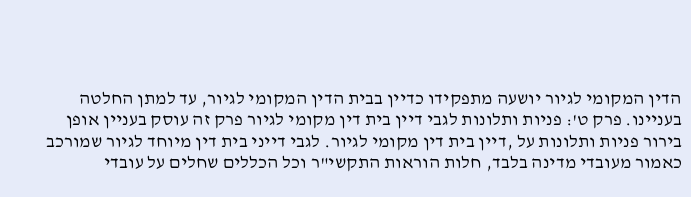הדין המקומי לגיור יושעה מתפקידו כדיין בבית הדין המקומי לגיור, עד למתן החלטה בעניינו. פרק ט': פניות ותלונות לגבי דיין בית דין מקומי לגיור פרק זה עוסק בעניין אופן בירור פניות ותלונות על ,דיין בית דין מקומי לגיור. לגבי דייני בית דין מיוחד לגיור שמורכב כאמור מעובדי מדינה בלבד, חלות הוראות התקשי"ר וכל הכללים שחלים על עובדי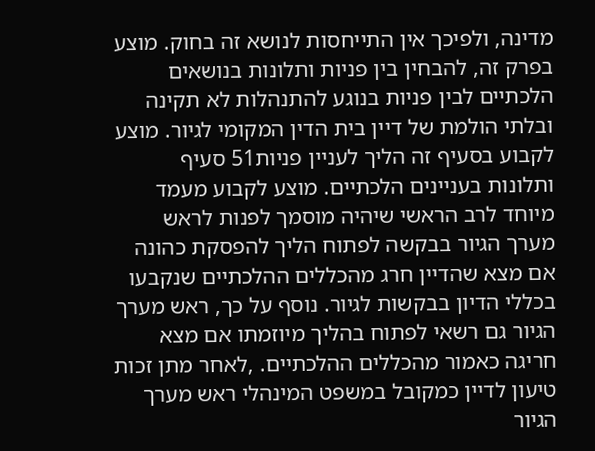מדינה, ולפיכך אין התייחסות לנושא זה בחוק. מוצע בפרק זה, להבחין בין פניות ותלונות בנושאים הלכתיים לבין פניות בנוגע להתנהלות לא תקינה ובלתי הולמת של דיין בית הדין המקומי לגיור. מוצע לקבוע בסעיף זה הליך לעניין פניות51 סעיף ותלונות בעניינים הלכתיים. מוצע לקבוע מעמד מיוחד לרב הראשי שיהיה מוסמך לפנות לראש מערך הגיור בבקשה לפתוח הליך להפסקת כהונה אם מצא שהדיין חרג מהכללים ההלכתיים שנקבעו בכללי הדיון בבקשות לגיור. נוסף על כך, ראש מערך הגיור גם רשאי לפתוח בהליך מיוזמתו אם מצא חריגה כאמור מהכללים ההלכתיים. ,לאחר מתן זכות טיעון לדיין כמקובל במשפט המינהלי ראש מערך הגיור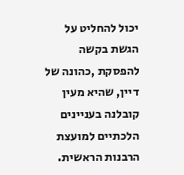יכול להחליט על הגשת בקשה להפסקת ,כהונה של דיין, שהיא מעין קובלנה בעניינים הלכתיים למועצת הרבנות הראשית.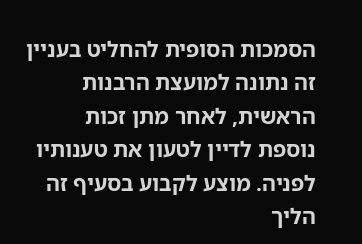הסמכות הסופית להחליט בעניין זה נתונה למועצת הרבנות הראשית, לאחר מתן זכות נוספת לדיין לטעון את טענותיו לפניה. מוצע לקבוע בסעיף זה הליך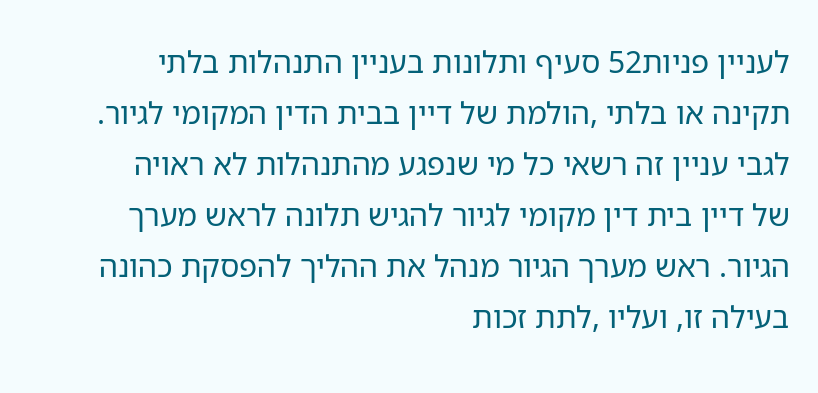לעניין פניות52 סעיף ותלונות בעניין התנהלות בלתי תקינה או בלתי ,הולמת של דיין בבית הדין המקומי לגיור. לגבי עניין זה רשאי כל מי שנפגע מהתנהלות לא ראויה של דיין בית דין מקומי לגיור להגיש תלונה לראש מערך הגיור. ראש מערך הגיור מנהל את ההליך להפסקת כהונה בעילה זו, ועליו ,לתת זכות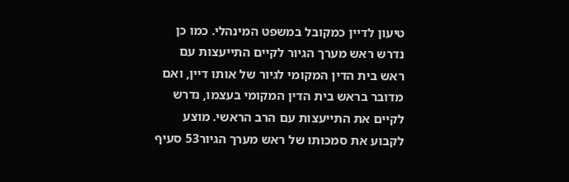טיעון לדיין כמקובל במשפט המינהלי. כמו כן נדרש ראש מערך הגיור לקיים התייעצות עם ראש בית הדין המקומי לגיור של אותו דיין, ואם מדובר בראש בית הדין המקומי בעצמו, נדרש לקיים את התייעצות עם הרב הראשי. מוצע לקבוע את סמכותו של ראש מערך הגיור53 סעיף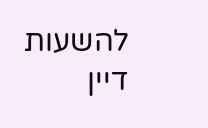להשעות דיין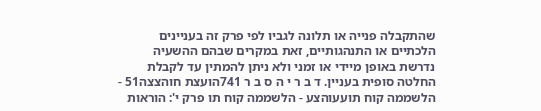שהתקבלה פנייה או תלונה לגביו לפי פרק זה בעניינים הלכתיים או התנהגותיים, זאת במקרים שבהם ההשעיה נדרשת באופן מיידי או זמני ולא ניתן להמתין עד לקבלת החלטה סופית בעניין. ד ב ר י ה ס ב ר 741הועצת חוהצצה51 - הלשממה קוח תועעוהצע - הלשממה קוח תו פרק י': הוראות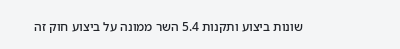שונות ביצוע ותקנות 5.4 השר ממונה על ביצוע חוק זה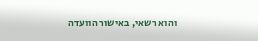והוא רשאי, באישור הוועדה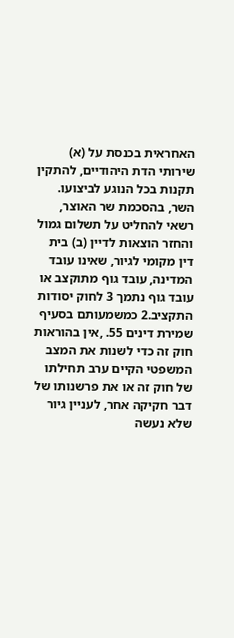האחראית בכנסת על (א) שירותי הדת היהודיים, להתקין תקנות בכל הנוגע לביצועו. השר, בהסכמת שר האוצר, רשאי להחליט על תשלום גמול והחזר הוצאות לדיין (ב) בית דין מקומי לגיור, שאינו עובד המדינה, עובד גוף מתוקצב או עובד גוף נתמך 3 לחוק יסודות התקציב.2 כמשמעותם בסעיף שמירת דינים 55. ,אין בהוראות חוק זה כדי לשנות את המצב המשפטי הקיים ערב תחילתו של חוק זה או את פרשנותו של דבר חקיקה אחר, לעניין גיור שלא נעשה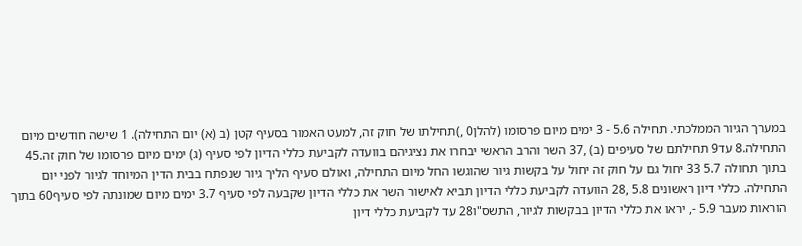במערך הגיור הממלכתי. תחילה 5.6 - 3 ימים מיום פרסומו (להלן0 ,)תחילתו של חוק זה, למעט האמור בסעיף קטן (ב (א) יום התחילה). 1 שישה חודשים מיום התחילה.8 עד9 תחילתם של סעיפים (ב) ,37 השר והרב הראשי יבחרו את נציגיהם בוועדה לקביעת כללי הדיון לפי סעיף (ג) ימים מיום פרסומו של חוק זה.45 בתוך תחולה 5.7 33 יחול גם על חוק זה יחול על בקשות גיור שהוגשו החל מיום התחילה, ואולם סעיף הליך גיור שנפתח בבית הדין המיוחד לגיור לפני יום התחילה. כללי דיון ראשונים 5.8 ,28 הוועדה לקביעת כללי הדיון תביא לאישור השר את כללי הדיון שקבעה לפי סעיף 3.7 ימים מיום שמונתה לפי סעיף60 בתוך הוראות מעבר 5.9 -, יראו את כללי הדיון בבקשות לגיור, התשס"ו28 עד לקביעת כללי דיון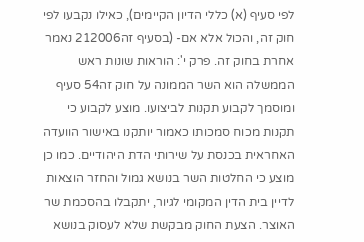לפי סעיף (א) כללי הדיון הקיימים), כאילו נקבעו לפי חוק זה, והכול אלא אם- (בסעיף זה212006 נאמר אחרת בחוק זה. פרק י': הוראות שונות ראש הממשלה הוא השר הממונה על חוק זה54 סעיף ומוסמך לקבוע תקנות לביצועו. מוצע לקבוע כי תקנות מכוח סמכותו כאמור יותקנו באישור הוועדה האחראית בכנסת על שירותי הדת היהודיים. כמו כן מוצע כי החלטות השר בנושא גמול והחזר הוצאות לדיין בית הדין המקומי לגיור, יתקבלו בהסכמת שר האוצר. הצעת החוק מבקשת שלא לעסוק בנושא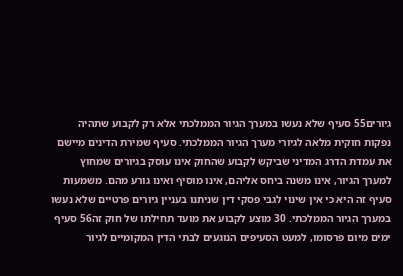גיורים55 סעיף שלא נעשו במערך הגיור הממלכתי אלא רק לקבוע שתהיה נפקות חוקית מלאה לגיורי מערך הגיור הממלכתי. סעיף שמירת הדינים מיישם את עמדת הדרג המדיני שביקש לקבוע שהחוק אינו עוסק בגיורים שמחוץ למערך הגיור, אינו משנה ביחס אליהם, אינו מוסיף ואינו גורע מהם. משמעות סעיף זה היא כי אין שינוי לגבי פסקי דין שניתנו בעניין גיורים פרטיים שלא נעשו במערך הגיור הממלכתי. 30 מוצע לקבוע את מועד תחילתו של חוק זה56 סעיף ימים מיום פרסומו, למעט הסעיפים הנוגעים לבתי הדין המקומיים לגיור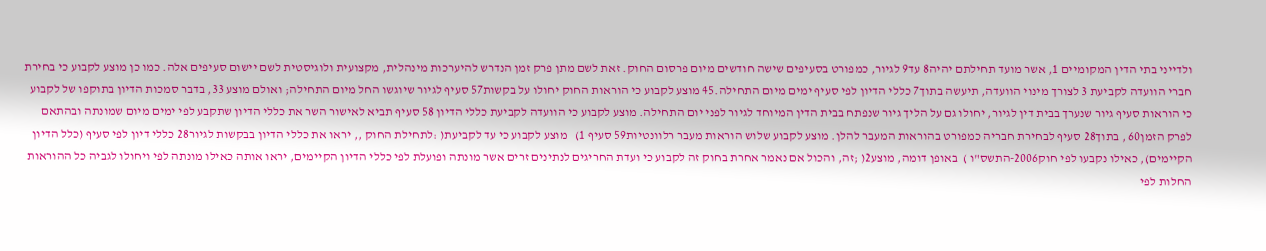ולדייני בתי הדין המקומיים 1, אשר מועד תחילתם יהיה8 עד9 לגיור, כמפורט בסעיפים שישה חודשים מיום פרסום החוק. זאת לשם מתן פרק זמן הנדרש להיערכות מינהלית, מקצועית ולוגיסטית לשם יישום סעיפים אלה. כמו כן מוצע לקבוע כי בחירת חברי הוועדה לקביעת 3 לצורך מינוי הוועדה, תיעשה בתוך7 כללי הדיון לפי סעיף ימים מיום התחילה.45 מוצע לקבוע כי הוראות החוק יחולו על בקשות57 סעיף לגיור שיוגשו החל מיום התחילה; ואולם מוצע 33, בדבר סמכות הדיון בתוקפו של לקבוע כי הוראות סעיף גיור שנערך בבית דין לגיור, יחולו גם על הליך גיור שנפתח בבית הדין המיוחד לגיור לפני יום התחילה. מוצע לקבוע כי הוועדה לקביעת כללי הדיון 58 סעיף תביא לאישור השר את כללי הדיון שתקבע לפי ימים מיום שמונתה ובהתאם לפרק הזמן60 , בתוך28 סעיף לבחירת חבריה כמפורט בהוראות המעבר להלן. מוצע לקבוע שלוש הוראות מעבר רלוונטיות59 סעיף 1)   מוצע לקבוע כי עד לקביעת( :לתחילת החוק ,, יראו את כללי הדיון בבקשות לגיור28 כללי דיון לפי סעיף (כלל הדיון הקיימים), כאילו נקבעו לפי חוק2006-התשס"ו )  באופן דומה, מוצע2( ;זה, והכול אם נאמר אחרת בחוק זה לקבוע כי ועדת החריגים לנתינים זרים אשר מונתה ופועלת לפי כללי הדיון הקיימים, יראו אותה כאילו מונתה לפי ויחולו לגביה כל ההוראות החלות לפי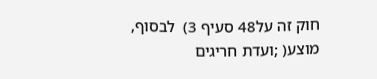חוק זה על48 סעיף 3)  לבסוף, מוצע( ;ועדת חריגים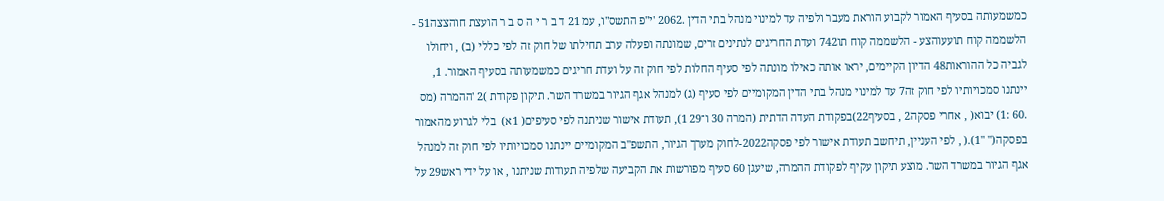כמשמעותה בסעיף האמור לקבוע הוראת מעבר ולפיה עד למינוי מנהל בתי הדין .2062 'י"פ התשס"ו, עמ 21 ד ב ר י ה ס ב ר הועצת חוהצצה51 - הלשממה קוח תועעוהצע - הלשממה קוח תו742 ועדת החריגים לנתינים זרים, שמונתה ופעלה ערב תחילתו של חוק זה לפי כללי (ב) , ויחולו לגביה כל ההוראות48 הדיון הקיימים, יראו אותה כאילו מונתה לפי סעיף החלות לפי חוק זה על ועדת חריגים כמשמעותה בסעיף האמור. 1, יינתנו סמכויותיו לפי חוק זה7 עד למינוי מנהל בתי הדין המקומיים לפי סעיף (ג) למנהל אגף הגיור במשרד השר. תיקון פקודת )2 'ההמרה (מס .60 :1) יבוא( , אחרי פסקה2 , בסעיף22)בפקודת העדה הדתית (המרה 30 ו־29 1), תעודת אישור שניתנה לפי סעיפים( 1א)  בלי לגרוע מהאמור בפסקה(" "1).( , לפי העניין, תיחשב תעודת אישור לפי פסקה2022-לחוק מערך הגיור, התשפ"ב המקומיים יינתנו סמכויותיו לפי חוק זה למנהל אגף הגיור במשרד השר. מוצע תיקון עקיף לפקודת ההמרה, שיעגן 60 סעיף מפורשות את הקביעה שלפיה תעודות שניתנו , או על ידי ראש29 על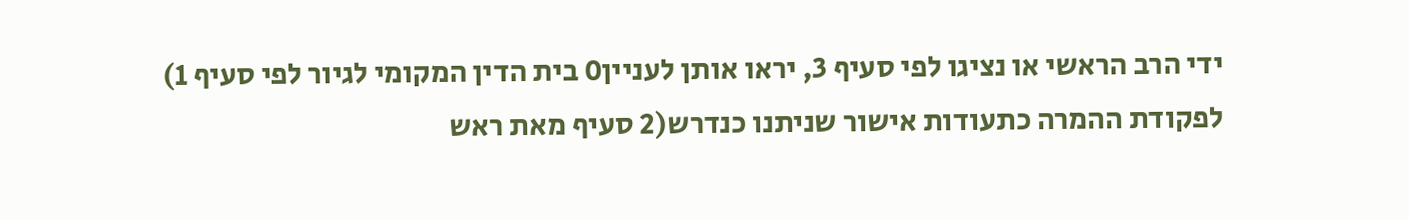ידי הרב הראשי או נציגו לפי סעיף 3, יראו אותן לעניין0 בית הדין המקומי לגיור לפי סעיף 1) לפקודת ההמרה כתעודות אישור שניתנו כנדרש(2 סעיף מאת ראש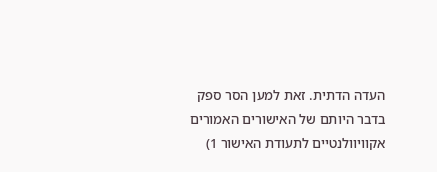העדה הדתית. זאת למען הסר ספק בדבר היותם של האישורים האמורים אקוויוולנטיים לתעודת האישור 1)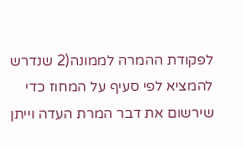לפקודת ההמרה לממונה(2 שנדרש להמציא לפי סעיף על המחוז כדי שירשום את דבר המרת העדה וייתן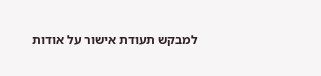למבקש תעודת אישור על אודות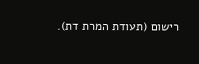רישום (תעודת המרת דת).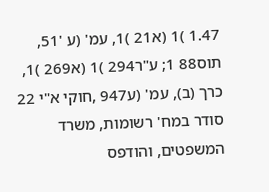1.47 )1 (א21 )1, עמ' (ע '51, תוס88 1; ע"ר294 )1 (א269 )1, כרך (ב), עמ' (ע947 ,חוקי א"י 22 סודר במח' רשומות, משרד המשפטים, והודפס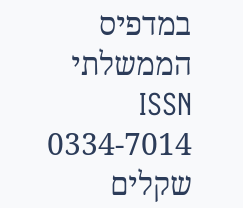במדפיס הממשלתי ISSN 0334-7014 שקלים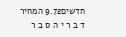חדשים9.72 המחיר ד ב ר י ה ס ב ר